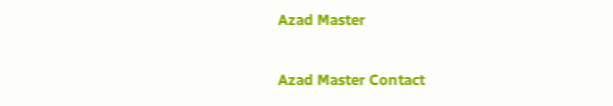Azad Master

Azad Master Contact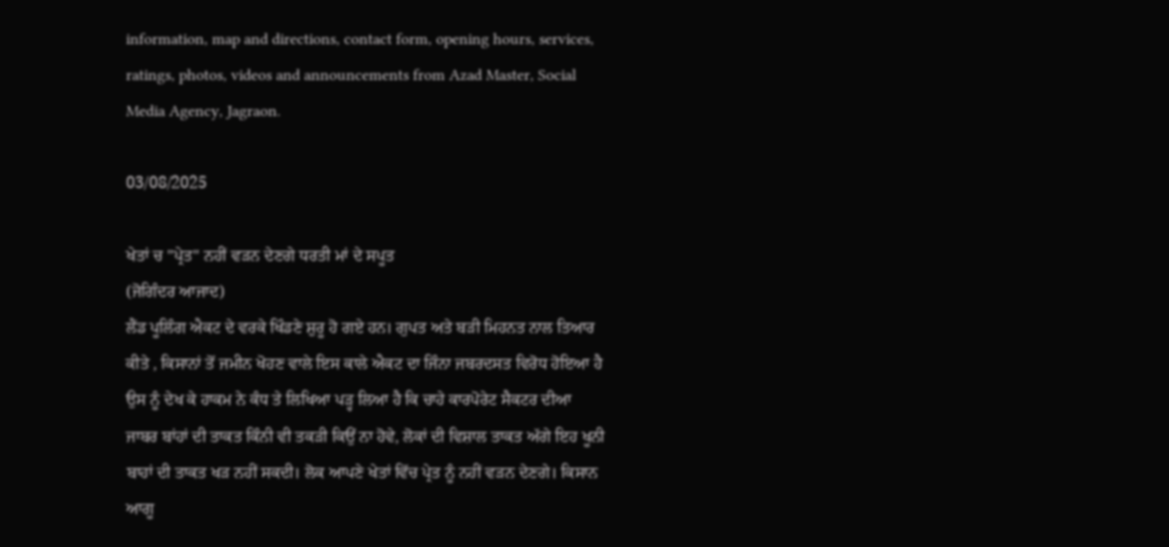information, map and directions, contact form, opening hours, services, ratings, photos, videos and announcements from Azad Master, Social Media Agency, Jagraon.

03/08/2025

ਖੇਤਾਂ ਚ "ਪ੍ਰੇਤ" ਨਹੀਂ ਵੜਨ ਦੇਣਗੇ ਧਰਤੀ ਮਾਂ ਦੇ ਸਪੂਤ
(ਜੋਗਿੰਦਰ ਆਜਾਦ)
ਲੈਂਡ ਪੂਲਿੰਗ ਐਕਟ ਦੇ ਵਰਕੇ ਖਿੰਡਣੇ ਸ਼ੁਰੂ ਹੋ ਗਏ ਹਨ। ਗੁਪਤ ਅਤੇ ਬੜੀ ਮਿਹਨਤ ਨਾਲ ਤਿਆਰ ਕੀਤੇ , ਕਿਸਾਨਾਂ ਤੋਂ ਜਮੀਨ ਖੋਹਣ ਵਾਲੇ ਇਸ ਕਾਲੇ ਐਕਟ ਦਾ ਜਿੰਨਾ ਜਬਰਦਸਤ ਵਿਰੋਧ ਹੋਇਆ ਹੈ ਉਸ ਨੂੰ ਦੇਖ ਕੇ ਹਾਕਮ ਨੇ ਕੰਧ ਤੇ ਲਿਖਿਆ ਪੜ੍ਹ ਲਿਆ ਹੈ ਕਿ ਚਾਹੇ ਕਾਰਪੋਰੇਟ ਸੈਕਟਰ ਦੀਆ ਜਾਬਰ ਬਾਂਹਾਂ ਦੀ ਤਾਕਤ ਕਿੰਨੀ ਵੀ ਤਕੜੀ ਕਿਉਂ ਨਾ ਹੋਵੇ, ਲੋਕਾਂ ਦੀ ਵਿਸ਼ਾਲ ਤਾਕਤ ਅੱਗੇ ਇਹ ਖੂਨੀ ਬਾਹਾਂ ਦੀ ਤਾਕਤ ਖੜ ਨਹੀਂ ਸਕਦੀ। ਲੋਕ ਆਪਣੇ ਖੇਤਾਂ ਵਿੱਚ ਪ੍ਰੇਤ ਨੂੰ ਨਹੀਂ ਵੜਨ ਦੇਣਗੇ। ਕਿਸਾਨ ਆਗੂ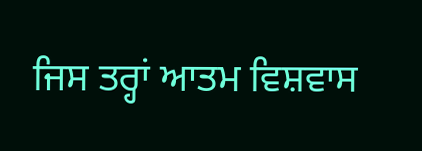ਜਿਸ ਤਰ੍ਹਾਂ ਆਤਮ ਵਿਸ਼ਵਾਸ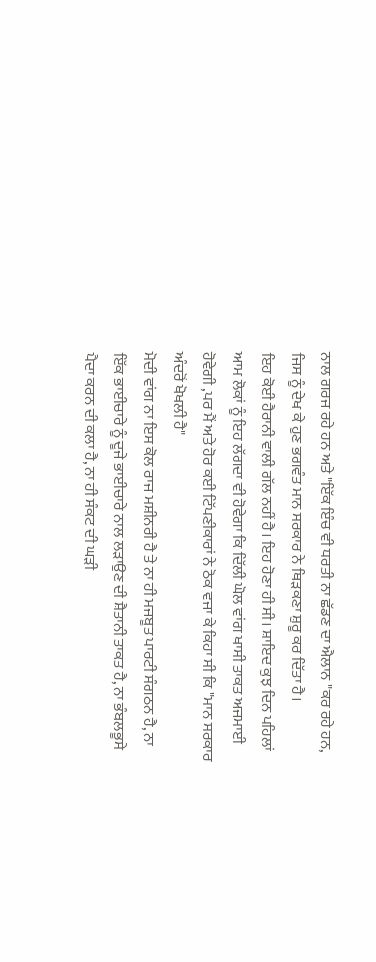ਨਾਲ ਗਰਜ ਰਹੇ ਹਨ ਅਤੇ "ਇੱਕ ਇੰਚ ਵੀ ਧਰਤੀ ਨਾ ਛੱਡਣ ਦਾ ਐਲਾਨ "ਕਰ ਰਹੇ ਹਨ, ਜਿਸ ਨੂੰ ਦੇਖ ਕੇ ਹੁਣ ਭਗਵੰਤ ਮਾਨ ਸਰਕਾਰ ਨੇ ਥਿੜਕਣਾ ਸ਼ੁਰੂ ਕਰ ਦਿੱਤਾ ਹੈ।
ਇਹ ਕੋਈ ਹੈਰਾਨੀ ਵਾਲੀ ਗੱਲ ਨਹੀਂ ਹੈ। ਇਹ ਹੋਣਾ ਹੀ ਸੀ। ਸ਼ਾਇਦ ਕੁਝ ਦਿਨ ਪਹਿਲਾਂ ਆਮ ਲੋਕਾਂ ਨੂੰ ਇਹ ਲੱਗਦਾ ਵੀ ਹੋਵੇਗਾ ਕਿ ਦਿੱਲੀ ਘੋਲ ਵਾਂਗ ਖਾਸੀ ਤਾਕਤ ਅਜਮਾਈ ਹੋਵੇਗੀ ,ਪਰ ਮੈਂ ਅਤੇ ਹੋਰ ਕਈ ਟਿੱਪਣੀਕਾਰਾਂ ਨੇ ਠੋਕ ਵਜਾ ਕੇ ਕਿਹਾ ਸੀ ਕਿ "ਮਾਨ ਸਰਕਾਰ ਅੰਦਰੋਂ ਖੋਖਲੀ ਹੈ"
ਮੋਦੀ ਵਾਂਗ ਨਾ ਇਸ ਕੋਲ ਰਾਜ ਮਸ਼ੀਨਰੀ ਹੈ ਤੇ ਨਾ ਹੀ ਮਜਬੂਤ ਪਾਰਟੀ ਸੰਗਠਨ ਹੈ, ਨਾ ਇੱਕ ਭਾਈਚਾਰੇ ਨੂੰ ਦੂਜੇ ਭਾਈਚਾਰੇ ਨਾਲ ਲੜਾਉਣ ਦੀ ਸ਼ੈਤਾਨੀ ਤਾਕਤ ਹੈ, ਨਾ ਭੰਬਲਭੂਸੇ ਪੈਦਾ ਕਰਨ ਦੀ ਕਲਾ ਹੈ, ਨਾ ਹੀ ਸੰਕਟ ਦੀ ਘੜੀ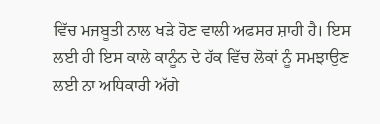ਵਿੱਚ ਮਜਬੂਤੀ ਨਾਲ ਖੜੇ ਹੋਣ ਵਾਲੀ ਅਫਸਰ ਸ਼ਾਹੀ ਹੈ। ਇਸ ਲਈ ਹੀ ਇਸ ਕਾਲੇ ਕਾਨੂੰਨ ਦੇ ਹੱਕ ਵਿੱਚ ਲੋਕਾਂ ਨੂੰ ਸਮਝਾਉਣ ਲਈ ਨਾ ਅਧਿਕਾਰੀ ਅੱਗੇ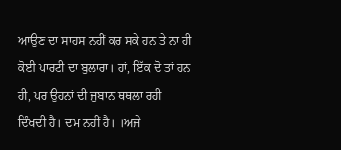ਆਉਣ ਦਾ ਸਾਹਸ ਨਹੀਂ ਕਰ ਸਕੇ ਹਨ ਤੇ ਨਾ ਹੀ ਕੋਈ ਪਾਰਟੀ ਦਾ ਬੁਲਾਰਾ। ਹਾਂ, ਇੱਕ ਦੋ ਤਾਂ ਹਨ ਹੀ, ਪਰ ਉਹਨਾਂ ਦੀ ਜੁਬਾਨ ਥਥਲਾ ਰਹੀ ਦਿੰਖਦੀ ਹੈ। ਦਮ ਨਹੀਂ ਹੈ। ।ਅਜੇ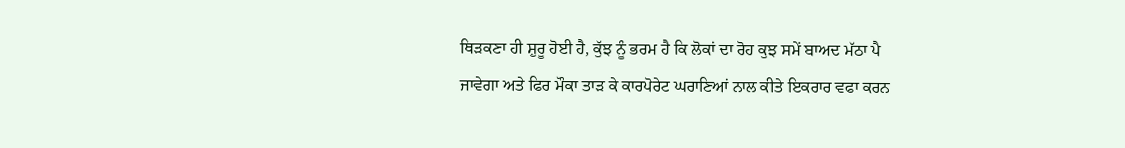ਥਿੜਕਣਾ ਹੀ ਸ਼ੁਰੂ ਹੋਈ ਹੈ, ਕੁੱਝ ਨੂੰ ਭਰਮ ਹੈ ਕਿ ਲੋਕਾਂ ਦਾ ਰੋਹ ਕੁਝ ਸਮੇਂ ਬਾਅਦ ਮੱਠਾ ਪੈ ਜਾਵੇਗਾ ਅਤੇ ਫਿਰ ਮੌਕਾ ਤਾੜ ਕੇ ਕਾਰਪੋਰੇਟ ਘਰਾਣਿਆਂ ਨਾਲ ਕੀਤੇ ਇਕਰਾਰ ਵਫਾ ਕਰਨ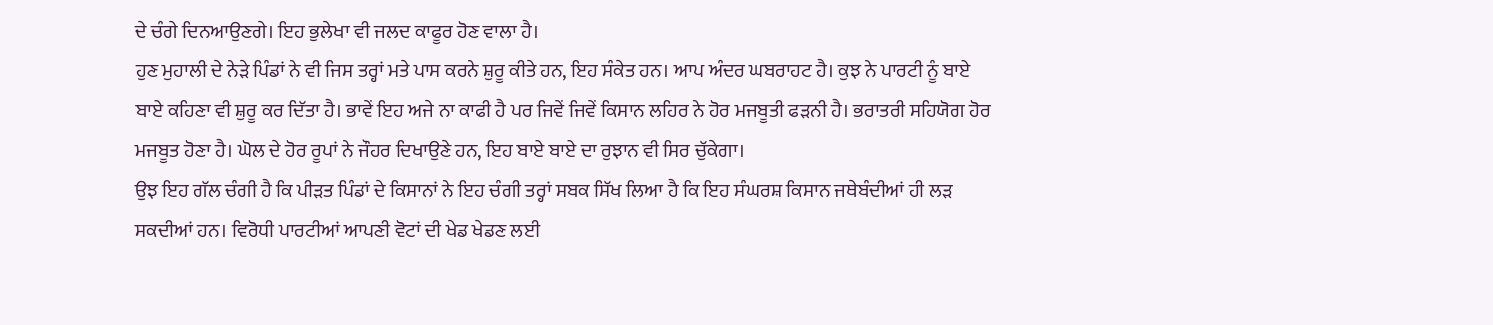ਦੇ ਚੰਗੇ ਦਿਨਆਉਣਗੇ। ਇਹ ਭੁਲੇਖਾ ਵੀ ਜਲਦ ਕਾਫੂਰ ਹੋਣ ਵਾਲਾ ਹੈ।
ਹੁਣ ਮੁਹਾਲੀ ਦੇ ਨੇੜੇ ਪਿੰਡਾਂ ਨੇ ਵੀ ਜਿਸ ਤਰ੍ਹਾਂ ਮਤੇ ਪਾਸ ਕਰਨੇ ਸ਼ੁਰੂ ਕੀਤੇ ਹਨ, ਇਹ ਸੰਕੇਤ ਹਨ। ਆਪ ਅੰਦਰ ਘਬਰਾਹਟ ਹੈ। ਕੁਝ ਨੇ ਪਾਰਟੀ ਨੂੰ ਬਾਏ ਬਾਏ ਕਹਿਣਾ ਵੀ ਸ਼ੁਰੂ ਕਰ ਦਿੱਤਾ ਹੈ। ਭਾਵੇਂ ਇਹ ਅਜੇ ਨਾ ਕਾਫੀ ਹੈ ਪਰ ਜਿਵੇਂ ਜਿਵੇਂ ਕਿਸਾਨ ਲਹਿਰ ਨੇ ਹੋਰ ਮਜਬੂਤੀ ਫੜਨੀ ਹੈ। ਭਰਾਤਰੀ ਸਹਿਯੋਗ ਹੋਰ ਮਜਬੂਤ ਹੋਣਾ ਹੈ। ਘੋਲ ਦੇ ਹੋਰ ਰੂਪਾਂ ਨੇ ਜੌਹਰ ਦਿਖਾਉਣੇ ਹਨ, ਇਹ ਬਾਏ ਬਾਏ ਦਾ ਰੁਝਾਨ ਵੀ ਸਿਰ ਚੁੱਕੇਗਾ।
ਉਝ ਇਹ ਗੱਲ ਚੰਗੀ ਹੈ ਕਿ ਪੀੜਤ ਪਿੰਡਾਂ ਦੇ ਕਿਸਾਨਾਂ ਨੇ ਇਹ ਚੰਗੀ ਤਰ੍ਹਾਂ ਸਬਕ ਸਿੱਖ ਲਿਆ ਹੈ ਕਿ ਇਹ ਸੰਘਰਸ਼ ਕਿਸਾਨ ਜਥੇਬੰਦੀਆਂ ਹੀ ਲੜ ਸਕਦੀਆਂ ਹਨ। ਵਿਰੋਧੀ ਪਾਰਟੀਆਂ ਆਪਣੀ ਵੋਟਾਂ ਦੀ ਖੇਡ ਖੇਡਣ ਲਈ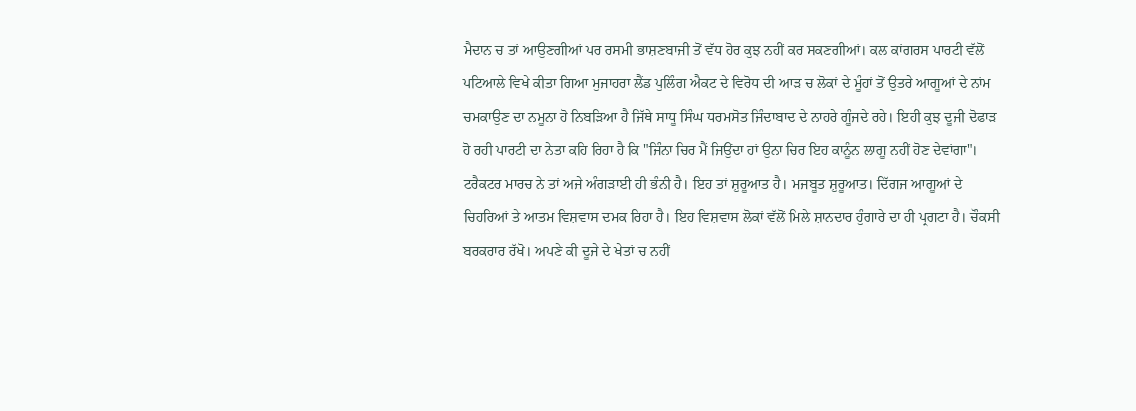ਮੈਦਾਨ ਚ ਤਾਂ ਆਉਣਗੀਆਂ ਪਰ ਰਸਮੀ ਭਾਸ਼ਣਬਾਜੀ ਤੋਂ ਵੱਧ ਹੋਰ ਕੁਝ ਨਹੀਂ ਕਰ ਸਕਣਗੀਆਂ। ਕਲ ਕਾਂਗਰਸ ਪਾਰਟੀ ਵੱਲੋਂ ਪਟਿਆਲੇ ਵਿਖੇ ਕੀਤਾ ਗਿਆ ਮੁਜਾਹਰਾ ਲੈਂਡ ਪੁਲਿੰਗ ਐਕਟ ਦੇ ਵਿਰੋਧ ਦੀ ਆੜ ਚ ਲੋਕਾਂ ਦੇ ਮੂੰਹਾਂ ਤੋਂ ਉਤਰੇ ਆਗੂਆਂ ਦੇ ਨਾਂਮ ਚਮਕਾਉਣ ਦਾ ਨਮੂਨਾ ਹੋ ਨਿਬੜਿਆ ਹੈ ਜਿੱਥੇ ਸਾਧੂ ਸਿੰਘ ਧਰਮਸੋਤ ਜਿੰਦਾਬਾਦ ਦੇ ਨਾਹਰੇ ਗੂੰਜਦੇ ਰਹੇ। ਇਹੀ ਕੁਝ ਦੂਜੀ ਦੋਫਾੜ ਹੋ ਰਹੀ ਪਾਰਟੀ ਦਾ ਨੇਤਾ ਕਹਿ ਰਿਹਾ ਹੈ ਕਿ "ਜਿੰਨਾ ਚਿਰ ਮੈਂ ਜਿਉਂਦਾ ਹਾਂ ਉਨਾ ਚਿਰ ਇਹ ਕਾਨੂੰਨ ਲਾਗੂ ਨਹੀਂ ਹੋਣ ਦੇਵਾਂਗਾ"।
ਟਰੈਕਟਰ ਮਾਰਚ ਨੇ ਤਾਂ ਅਜੇ ਅੰਗੜਾਈ ਹੀ ਭੰਨੀ ਹੈ। ਇਹ ਤਾਂ ਸ਼ੁਰੂਆਤ ਹੈ। ਮਜਬੂਤ ਸ਼ੁਰੂਆਤ। ਦਿੱਗਜ ਆਗੂਆਂ ਦੇ ਚਿਹਰਿਆਂ ਤੇ ਆਤਮ ਵਿਸ਼ਵਾਸ ਦਮਕ ਰਿਹਾ ਹੈ। ਇਹ ਵਿਸ਼ਵਾਸ ਲੋਕਾਂ ਵੱਲੋਂ ਮਿਲੇ ਸ਼ਾਨਦਾਰ ਹੁੰਗਾਰੇ ਦਾ ਹੀ ਪ੍ਰਗਟਾ ਹੈ। ਚੌਕਸੀ ਬਰਕਰਾਰ ਰੱਖੋ। ਅਪਣੇ ਕੀ ਦੂਜੇ ਦੇ ਖੇਤਾਂ ਚ ਨਹੀਂ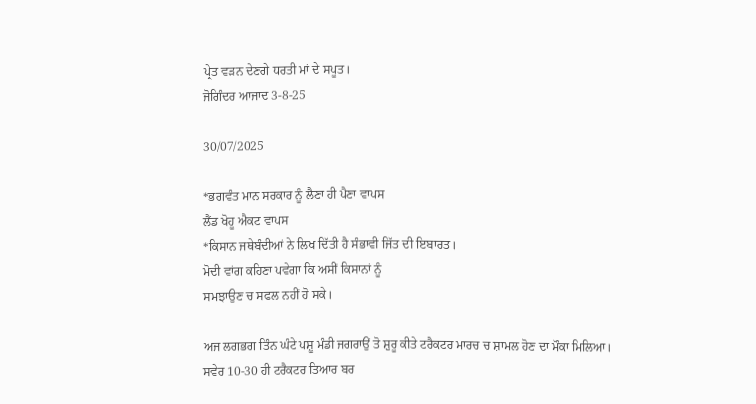ਪ੍ਰੇਤ ਵੜਨ ਦੇਣਗੇ ਧਰਤੀ ਮਾਂ ਦੇ ਸਪੂਤ।
ਜੋਗਿੰਦਰ ਆਜਾਦ 3-8-25

30/07/2025

*ਭਗਵੰਤ ਮਾਨ ਸਰਕਾਰ ਨੂੰ ਲੈਣਾ ਹੀ ਪੈਣਾ ਵਾਪਸ
ਲੈਂਡ ਖੋਹੂ ਐਕਟ ਵਾਪਸ
*ਕਿਸਾਨ ਜਥੇਬੰਦੀਆਂ ਨੇ ਲਿਖ ਦਿੱਤੀ ਹੈ ਸੰਭਾਵੀ ਜਿੱਤ ਦੀ ਇਬਾਰਤ।
ਮੋਦੀ ਵਾਂਗ ਕਹਿਣਾ ਪਵੇਗਾ ਕਿ ਅਸੀਂ ਕਿਸਾਨਾਂ ਨੂੰ
ਸਮਝਾਉਣ ਚ ਸਫਲ ਨਹੀਂ ਹੋ ਸਕੇ।

ਅਜ ਲਗਭਗ ਤਿੰਨ ਘੰਟੇ ਪਸ਼ੂ ਮੰਡੀ ਜਗਰਾਉਂ ਤੋ ਸ਼ੁਰੂ ਕੀਤੇ ਟਰੈਕਟਰ ਮਾਰਚ ਚ ਸ਼ਾਮਲ ਹੋਣ ਦਾ ਮੌਕਾ ਮਿਲਿਆ।
ਸਵੇਰ 10-30 ਹੀ ਟਰੈਕਟਰ ਤਿਆਰ ਬਰ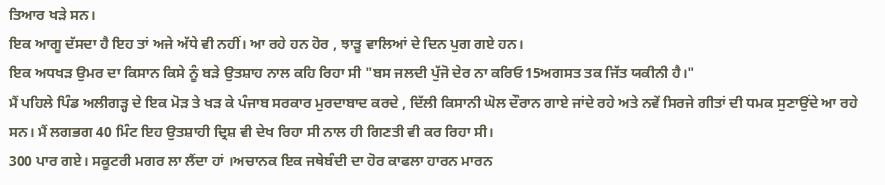ਤਿਆਰ ਖੜੇ ਸਨ।
ਇਕ ਆਗੂ ਦੱਸਦਾ ਹੈ ਇਹ ਤਾਂ ਅਜੇ ਅੱਧੇ ਵੀ ਨਹੀਂ। ਆ ਰਹੇ ਹਨ ਹੋਰ , ਝਾੜੂ ਵਾਲਿਆਂ ਦੇ ਦਿਨ ਪੁਗ ਗਏ ਹਨ।
ਇਕ ਅਧਖੜ ਉਮਰ ਦਾ ਕਿਸਾਨ ਕਿਸੇ ਨੂੰ ਬੜੇ ਉਤਸ਼ਾਹ ਨਾਲ ਕਹਿ ਰਿਹਾ ਸੀ "ਬਸ ਜਲਦੀ ਪੁੱਜੋ ਦੇਰ ਨਾ ਕਰਿਓ15ਅਗਸਤ ਤਕ ਜਿੱਤ ਯਕੀਨੀ ਹੈ।"
ਮੈਂ ਪਹਿਲੇ ਪਿੰਡ ਅਲੀਗੜ੍ਹ ਦੇ ਇਕ ਮੋੜ ਤੇ ਖੜ ਕੇ ਪੰਜਾਬ ਸਰਕਾਰ ਮੁਰਦਾਬਾਦ ਕਰਦੇ , ਦਿੱਲੀ ਕਿਸਾਨੀ ਘੋਲ ਦੌਰਾਨ ਗਾਏ ਜਾਂਦੇ ਰਹੇ ਅਤੇ ਨਵੇਂ ਸਿਰਜੇ ਗੀਤਾਂ ਦੀ ਧਮਕ ਸੁਣਾਉਂਦੇ ਆ ਰਹੇ ਸਨ। ਮੈਂ ਲਗਭਗ 40 ਮਿੰਟ ਇਹ ਉਤਸ਼ਾਹੀ ਦ੍ਰਿਸ਼ ਵੀ ਦੇਖ ਰਿਹਾ ਸੀ ਨਾਲ ਹੀ ਗਿਣਤੀ ਵੀ ਕਰ ਰਿਹਾ ਸੀ।
300 ਪਾਰ ਗਏ। ਸਕੂਟਰੀ ਮਗਰ ਲਾ ਲੈਂਦਾ ਹਾਂ ।ਅਚਾਨਕ ਇਕ ਜਥੇਬੰਦੀ ਦਾ ਹੋਰ ਕਾਫਲਾ ਹਾਰਨ ਮਾਰਨ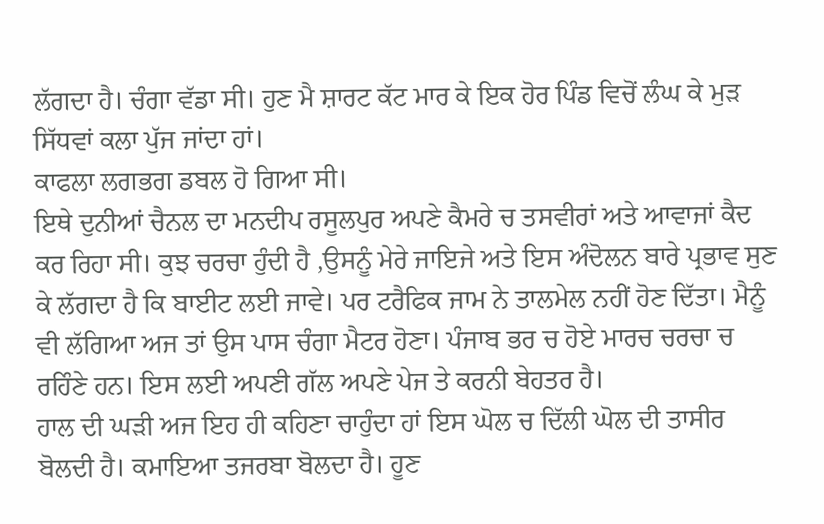ਲੱਗਦਾ ਹੈ। ਚੰਗਾ ਵੱਡਾ ਸੀ। ਹੁਣ ਮੈ ਸ਼ਾਰਟ ਕੱਟ ਮਾਰ ਕੇ ਇਕ ਹੋਰ ਪਿੰਡ ਵਿਚੋਂ ਲੰਘ ਕੇ ਮੁੜ ਸਿੱਧਵਾਂ ਕਲਾ ਪੁੱਜ ਜਾਂਦਾ ਹਾਂ।
ਕਾਫਲਾ ਲਗਭਗ ਡਬਲ ਹੋ ਗਿਆ ਸੀ।
ਇਥੇ ਦੁਨੀਆਂ ਚੈਨਲ ਦਾ ਮਨਦੀਪ ਰਸੂਲਪੁਰ ਅਪਣੇ ਕੈਮਰੇ ਚ ਤਸਵੀਰਾਂ ਅਤੇ ਆਵਾਜਾਂ ਕੈਦ ਕਰ ਰਿਹਾ ਸੀ। ਕੁਝ ਚਰਚਾ ਹੁੰਦੀ ਹੈ ,ਉਸਨੂੰ ਮੇਰੇ ਜਾਇਜੇ ਅਤੇ ਇਸ ਅੰਦੋਲਨ ਬਾਰੇ ਪ੍ਰਭਾਵ ਸੁਣ ਕੇ ਲੱਗਦਾ ਹੈ ਕਿ ਬਾਈਟ ਲਈ ਜਾਵੇ। ਪਰ ਟਰੈਫਿਕ ਜਾਮ ਨੇ ਤਾਲਮੇਲ ਨਹੀਂ ਹੋਣ ਦਿੱਤਾ। ਮੈਨੂੰ ਵੀ ਲੱਗਿਆ ਅਜ ਤਾਂ ਉਸ ਪਾਸ ਚੰਗਾ ਮੈਟਰ ਹੋਣਾ। ਪੰਜਾਬ ਭਰ ਚ ਹੋਏ ਮਾਰਚ ਚਰਚਾ ਚ ਰਹਿੰਣੇ ਹਨ। ਇਸ ਲਈ ਅਪਣੀ ਗੱਲ ਅਪਣੇ ਪੇਜ ਤੇ ਕਰਨੀ ਬੇਹਤਰ ਹੈ।
ਹਾਲ ਦੀ ਘੜੀ ਅਜ ਇਹ ਹੀ ਕਹਿਣਾ ਚਾਹੁੰਦਾ ਹਾਂ ਇਸ ਘੋਲ ਚ ਦਿੱਲੀ ਘੋਲ ਦੀ ਤਾਸੀਰ ਬੋਲਦੀ ਹੈ। ਕਮਾਇਆ ਤਜਰਬਾ ਬੋਲਦਾ ਹੈ। ਹੂਣ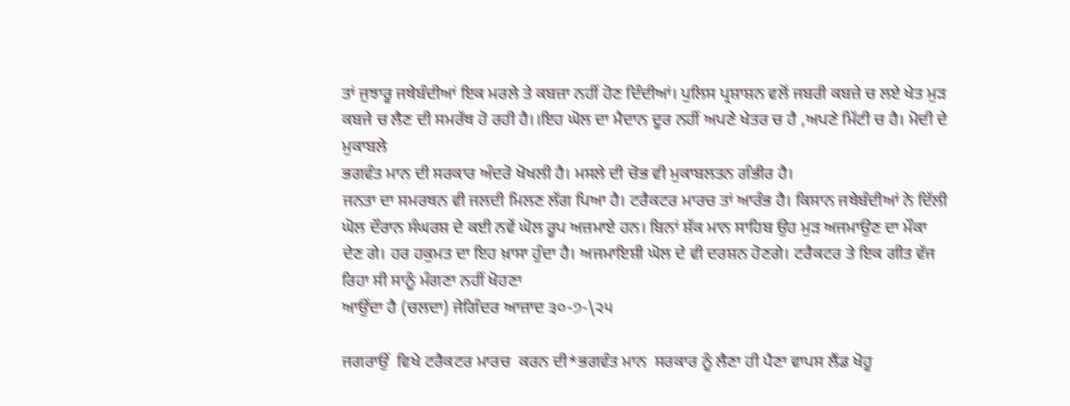ਤਾਂ ਜੁਝਾਰੂ ਜਥੇਬੰਦੀਆਂ ਇਕ ਮਰਲੇ ਤੇ ਕਬਜ਼ਾ ਨਹੀਂ ਹੋਣ ਦਿੰਦੀਆਂ। ਪੁਲਿਸ ਪ੍ਰਸ਼ਾਸ਼ਨ ਵਲੋਂ ਜਬਰੀ ਕਬਜ਼ੇ ਚ ਲਏ ਖੇਤ ਮੁੜ ਕਬਜੇ ਚ ਲੈਣ ਦੀ ਸਮਰੱਥ ਹੋ ਰਹੀ ਹੈ।।ਇਹ ਘੋਲ ਦਾ ਮੈਦਾਨ ਦੂਰ ਨਹੀਂ ਅਪਣੇ ਖੇਤਰ ਚ ਹੈ ,ਅਪਣੇ ਮਿੱਟੀ ਚ ਹੈ। ਮੋਦੀ ਦੇ ਮੁਕਾਬਲੇ
ਭਗਵੰਤ ਮਾਨ ਦੀ ਸਰਕਾਰ ਅੰਦਰੋ ਖੋਖਲੀ ਹੈ। ਮਸਲੇ ਦੀ ਚੋਭ ਵੀ ਮੁਕਾਬਲਤਨ ਗੰਭੀਰ ਹੈ।
ਜਨਤਾ ਦਾ ਸਮਰਥਨ ਵੀ ਜਲਦੀ ਮਿਲਣ ਲੱਗ ਪਿਆ ਹੈ। ਟਰੈਕਟਰ ਮਾਰਚ ਤਾਂ ਆਰੰਭ ਹੈ। ਕਿਸਾਨ ਜਥੇਬੰਦੀਆਂ ਨੇ ਦਿੱਲੀ ਘੋਲ ਦੌਰਾਨ ਸੰਘਰਸ਼ ਦੇ ਕਈ ਨਵੇਂ ਘੋਲ ਰੂਪ ਅਜ਼ਮਾਏ ਹਨ। ਬਿਨਾਂ ਸ਼ੱਕ ਮਾਨ ਸਾਹਿਬ ਉਹ ਮੁੜ ਅਜਮਾਉਣ ਦਾ ਮੌਕਾ ਦੇਣ ਗੇ। ਹਰ ਹਕੁਮਤ ਦਾ ਇਹ ਖ਼ਾਸਾ ਹੁੰਦਾ ਹੈ। ਅਜਮਾਇਸ਼ੀ ਘੋਲ ਦੇ ਵੀ ਦਰਸ਼ਨ ਹੋਣਗੇ। ਟਰੈਕਟਰ ਤੇ ਇਕ ਗੀਤ ਵੱਜ ਰਿਹਾ ਸੀ ਸਾਨੂੰ ਮੰਗਣਾ ਨਹੀਂ ਖੋਹਣਾ
ਆਉਂਦਾ ਹੈ (ਚਲਦਾ) ਜੇਗਿੰਦਰ ਆਜ਼ਾਦ ੩੦-੭-\੨੫

ਜਗਰਾਉਂ  ਵਿਖੇ ਟਰੈਕਟਰ ਮਾਰਚ  ਕਰਨ ਦੀ*ਭਗਵੰਤ ਮਾਨ  ਸਰਕਾਰ ਨੂੰ ਲੈਣਾ ਹੀ ਪੈਣਾ ਵਾਪਸ ਲੈਂਡ ਖੋਹੂ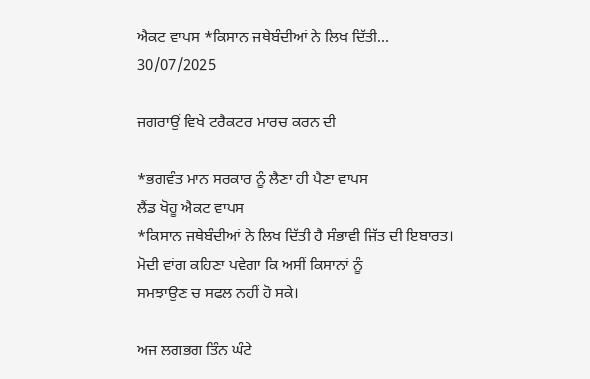ਐਕਟ ਵਾਪਸ *ਕਿਸਾਨ ਜਥੇਬੰਦੀਆਂ ਨੇ ਲਿਖ ਦਿੱਤੀ...
30/07/2025

ਜਗਰਾਉਂ ਵਿਖੇ ਟਰੈਕਟਰ ਮਾਰਚ ਕਰਨ ਦੀ

*ਭਗਵੰਤ ਮਾਨ ਸਰਕਾਰ ਨੂੰ ਲੈਣਾ ਹੀ ਪੈਣਾ ਵਾਪਸ
ਲੈਂਡ ਖੋਹੂ ਐਕਟ ਵਾਪਸ
*ਕਿਸਾਨ ਜਥੇਬੰਦੀਆਂ ਨੇ ਲਿਖ ਦਿੱਤੀ ਹੈ ਸੰਭਾਵੀ ਜਿੱਤ ਦੀ ਇਬਾਰਤ।
ਮੋਦੀ ਵਾਂਗ ਕਹਿਣਾ ਪਵੇਗਾ ਕਿ ਅਸੀਂ ਕਿਸਾਨਾਂ ਨੂੰ
ਸਮਝਾਉਣ ਚ ਸਫਲ ਨਹੀਂ ਹੋ ਸਕੇ।

ਅਜ ਲਗਭਗ ਤਿੰਨ ਘੰਟੇ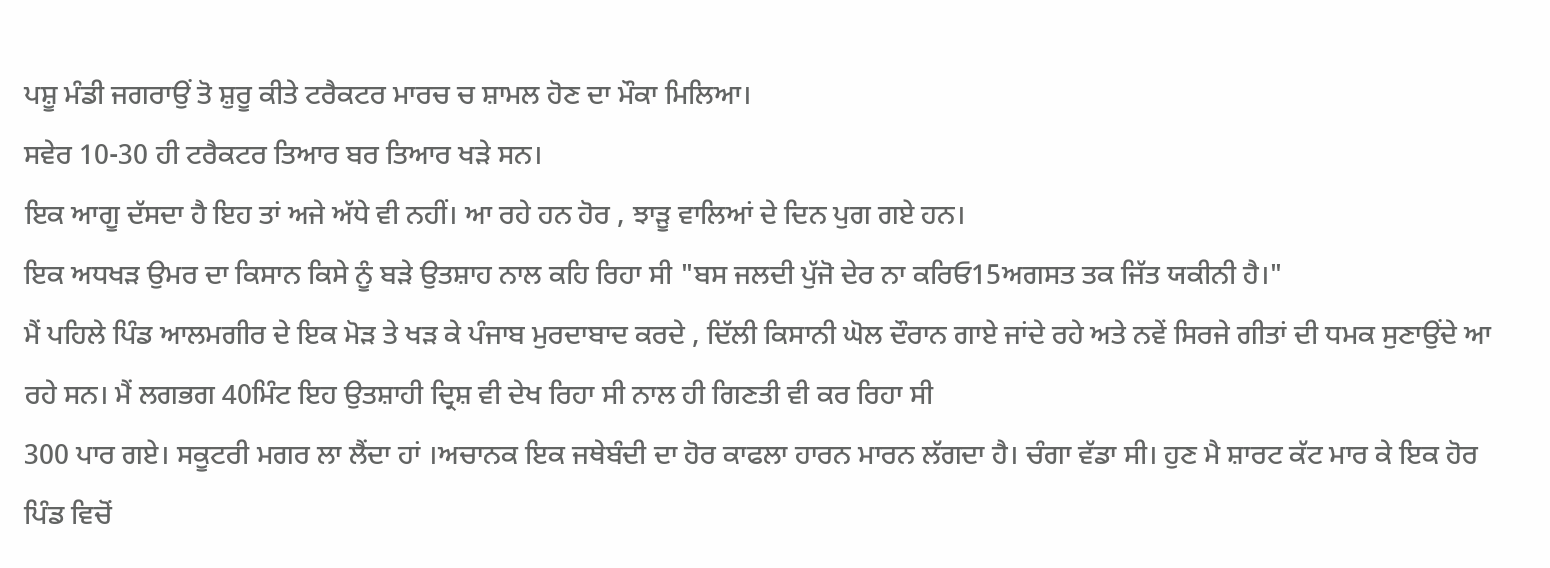ਪਸ਼ੂ ਮੰਡੀ ਜਗਰਾਉਂ ਤੋ ਸ਼ੁਰੂ ਕੀਤੇ ਟਰੈਕਟਰ ਮਾਰਚ ਚ ਸ਼ਾਮਲ ਹੋਣ ਦਾ ਮੌਕਾ ਮਿਲਿਆ।
ਸਵੇਰ 10-30 ਹੀ ਟਰੈਕਟਰ ਤਿਆਰ ਬਰ ਤਿਆਰ ਖੜੇ ਸਨ।
ਇਕ ਆਗੂ ਦੱਸਦਾ ਹੈ ਇਹ ਤਾਂ ਅਜੇ ਅੱਧੇ ਵੀ ਨਹੀਂ। ਆ ਰਹੇ ਹਨ ਹੋਰ , ਝਾੜੂ ਵਾਲਿਆਂ ਦੇ ਦਿਨ ਪੁਗ ਗਏ ਹਨ।
ਇਕ ਅਧਖੜ ਉਮਰ ਦਾ ਕਿਸਾਨ ਕਿਸੇ ਨੂੰ ਬੜੇ ਉਤਸ਼ਾਹ ਨਾਲ ਕਹਿ ਰਿਹਾ ਸੀ "ਬਸ ਜਲਦੀ ਪੁੱਜੋ ਦੇਰ ਨਾ ਕਰਿਓ15ਅਗਸਤ ਤਕ ਜਿੱਤ ਯਕੀਨੀ ਹੈ।"
ਮੈਂ ਪਹਿਲੇ ਪਿੰਡ ਆਲਮਗੀਰ ਦੇ ਇਕ ਮੋੜ ਤੇ ਖੜ ਕੇ ਪੰਜਾਬ ਮੁਰਦਾਬਾਦ ਕਰਦੇ , ਦਿੱਲੀ ਕਿਸਾਨੀ ਘੋਲ ਦੌਰਾਨ ਗਾਏ ਜਾਂਦੇ ਰਹੇ ਅਤੇ ਨਵੇਂ ਸਿਰਜੇ ਗੀਤਾਂ ਦੀ ਧਮਕ ਸੁਣਾਉਂਦੇ ਆ ਰਹੇ ਸਨ। ਮੈਂ ਲਗਭਗ 40ਮਿੰਟ ਇਹ ਉਤਸ਼ਾਹੀ ਦ੍ਰਿਸ਼ ਵੀ ਦੇਖ ਰਿਹਾ ਸੀ ਨਾਲ ਹੀ ਗਿਣਤੀ ਵੀ ਕਰ ਰਿਹਾ ਸੀ
300 ਪਾਰ ਗਏ। ਸਕੂਟਰੀ ਮਗਰ ਲਾ ਲੈਂਦਾ ਹਾਂ ।ਅਚਾਨਕ ਇਕ ਜਥੇਬੰਦੀ ਦਾ ਹੋਰ ਕਾਫਲਾ ਹਾਰਨ ਮਾਰਨ ਲੱਗਦਾ ਹੈ। ਚੰਗਾ ਵੱਡਾ ਸੀ। ਹੁਣ ਮੈ ਸ਼ਾਰਟ ਕੱਟ ਮਾਰ ਕੇ ਇਕ ਹੋਰ ਪਿੰਡ ਵਿਚੋਂ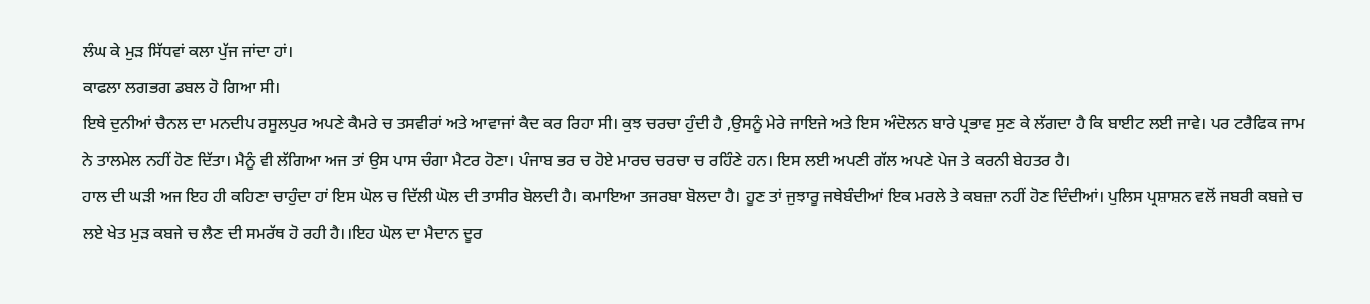ਲੰਘ ਕੇ ਮੁੜ ਸਿੱਧਵਾਂ ਕਲਾ ਪੁੱਜ ਜਾਂਦਾ ਹਾਂ।
ਕਾਫਲਾ ਲਗਭਗ ਡਬਲ ਹੋ ਗਿਆ ਸੀ।
ਇਥੇ ਦੁਨੀਆਂ ਚੈਨਲ ਦਾ ਮਨਦੀਪ ਰਸੂਲਪੁਰ ਅਪਣੇ ਕੈਮਰੇ ਚ ਤਸਵੀਰਾਂ ਅਤੇ ਆਵਾਜਾਂ ਕੈਦ ਕਰ ਰਿਹਾ ਸੀ। ਕੁਝ ਚਰਚਾ ਹੁੰਦੀ ਹੈ ,ਉਸਨੂੰ ਮੇਰੇ ਜਾਇਜੇ ਅਤੇ ਇਸ ਅੰਦੋਲਨ ਬਾਰੇ ਪ੍ਰਭਾਵ ਸੁਣ ਕੇ ਲੱਗਦਾ ਹੈ ਕਿ ਬਾਈਟ ਲਈ ਜਾਵੇ। ਪਰ ਟਰੈਫਿਕ ਜਾਮ ਨੇ ਤਾਲਮੇਲ ਨਹੀਂ ਹੋਣ ਦਿੱਤਾ। ਮੈਨੂੰ ਵੀ ਲੱਗਿਆ ਅਜ ਤਾਂ ਉਸ ਪਾਸ ਚੰਗਾ ਮੈਟਰ ਹੋਣਾ। ਪੰਜਾਬ ਭਰ ਚ ਹੋਏ ਮਾਰਚ ਚਰਚਾ ਚ ਰਹਿੰਣੇ ਹਨ। ਇਸ ਲਈ ਅਪਣੀ ਗੱਲ ਅਪਣੇ ਪੇਜ ਤੇ ਕਰਨੀ ਬੇਹਤਰ ਹੈ।
ਹਾਲ ਦੀ ਘੜੀ ਅਜ ਇਹ ਹੀ ਕਹਿਣਾ ਚਾਹੁੰਦਾ ਹਾਂ ਇਸ ਘੋਲ ਚ ਦਿੱਲੀ ਘੋਲ ਦੀ ਤਾਸੀਰ ਬੋਲਦੀ ਹੈ। ਕਮਾਇਆ ਤਜਰਬਾ ਬੋਲਦਾ ਹੈ। ਹੂਣ ਤਾਂ ਜੁਝਾਰੂ ਜਥੇਬੰਦੀਆਂ ਇਕ ਮਰਲੇ ਤੇ ਕਬਜ਼ਾ ਨਹੀਂ ਹੋਣ ਦਿੰਦੀਆਂ। ਪੁਲਿਸ ਪ੍ਰਸ਼ਾਸ਼ਨ ਵਲੋਂ ਜਬਰੀ ਕਬਜ਼ੇ ਚ ਲਏ ਖੇਤ ਮੁੜ ਕਬਜੇ ਚ ਲੈਣ ਦੀ ਸਮਰੱਥ ਹੋ ਰਹੀ ਹੈ।।ਇਹ ਘੋਲ ਦਾ ਮੈਦਾਨ ਦੂਰ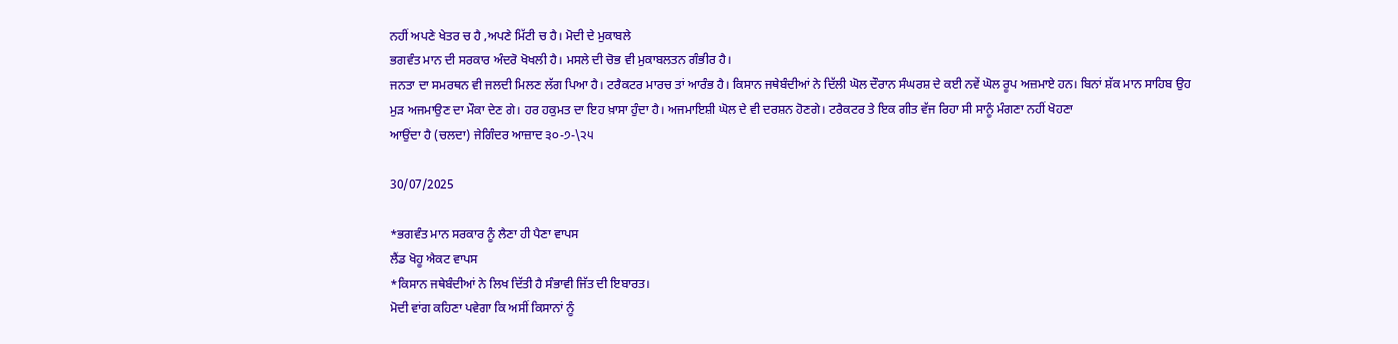ਨਹੀਂ ਅਪਣੇ ਖੇਤਰ ਚ ਹੈ ,ਅਪਣੇ ਮਿੱਟੀ ਚ ਹੈ। ਮੋਦੀ ਦੇ ਮੁਕਾਬਲੇ
ਭਗਵੰਤ ਮਾਨ ਦੀ ਸਰਕਾਰ ਅੰਦਰੋ ਖੋਖਲੀ ਹੈ। ਮਸਲੇ ਦੀ ਚੋਭ ਵੀ ਮੁਕਾਬਲਤਨ ਗੰਭੀਰ ਹੈ।
ਜਨਤਾ ਦਾ ਸਮਰਥਨ ਵੀ ਜਲਦੀ ਮਿਲਣ ਲੱਗ ਪਿਆ ਹੈ। ਟਰੈਕਟਰ ਮਾਰਚ ਤਾਂ ਆਰੰਭ ਹੈ। ਕਿਸਾਨ ਜਥੇਬੰਦੀਆਂ ਨੇ ਦਿੱਲੀ ਘੋਲ ਦੌਰਾਨ ਸੰਘਰਸ਼ ਦੇ ਕਈ ਨਵੇਂ ਘੋਲ ਰੂਪ ਅਜ਼ਮਾਏ ਹਨ। ਬਿਨਾਂ ਸ਼ੱਕ ਮਾਨ ਸਾਹਿਬ ਉਹ ਮੁੜ ਅਜਮਾਉਣ ਦਾ ਮੌਕਾ ਦੇਣ ਗੇ। ਹਰ ਹਕੁਮਤ ਦਾ ਇਹ ਖ਼ਾਸਾ ਹੁੰਦਾ ਹੈ। ਅਜਮਾਇਸ਼ੀ ਘੋਲ ਦੇ ਵੀ ਦਰਸ਼ਨ ਹੋਣਗੇ। ਟਰੈਕਟਰ ਤੇ ਇਕ ਗੀਤ ਵੱਜ ਰਿਹਾ ਸੀ ਸਾਨੂੰ ਮੰਗਣਾ ਨਹੀਂ ਖੋਹਣਾ
ਆਉਂਦਾ ਹੈ (ਚਲਦਾ) ਜੇਗਿੰਦਰ ਆਜ਼ਾਦ ੩੦-੭-\੨੫

30/07/2025

*ਭਗਵੰਤ ਮਾਨ ਸਰਕਾਰ ਨੂੰ ਲੈਣਾ ਹੀ ਪੈਣਾ ਵਾਪਸ
ਲੈਂਡ ਖੋਹੂ ਐਕਟ ਵਾਪਸ
*ਕਿਸਾਨ ਜਥੇਬੰਦੀਆਂ ਨੇ ਲਿਖ ਦਿੱਤੀ ਹੈ ਸੰਭਾਵੀ ਜਿੱਤ ਦੀ ਇਬਾਰਤ।
ਮੋਦੀ ਵਾਂਗ ਕਹਿਣਾ ਪਵੇਗਾ ਕਿ ਅਸੀਂ ਕਿਸਾਨਾਂ ਨੂੰ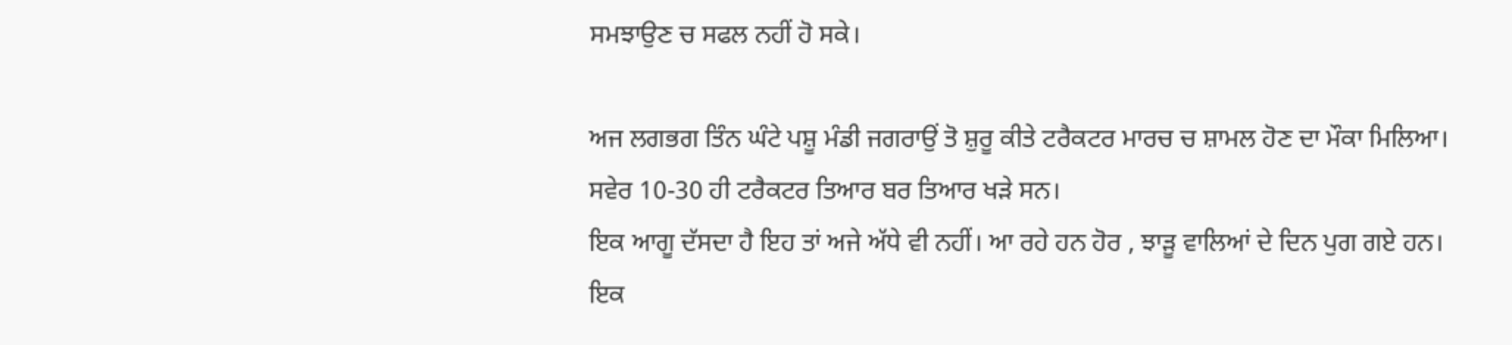ਸਮਝਾਉਣ ਚ ਸਫਲ ਨਹੀਂ ਹੋ ਸਕੇ।

ਅਜ ਲਗਭਗ ਤਿੰਨ ਘੰਟੇ ਪਸ਼ੂ ਮੰਡੀ ਜਗਰਾਉਂ ਤੋ ਸ਼ੁਰੂ ਕੀਤੇ ਟਰੈਕਟਰ ਮਾਰਚ ਚ ਸ਼ਾਮਲ ਹੋਣ ਦਾ ਮੌਕਾ ਮਿਲਿਆ।
ਸਵੇਰ 10-30 ਹੀ ਟਰੈਕਟਰ ਤਿਆਰ ਬਰ ਤਿਆਰ ਖੜੇ ਸਨ।
ਇਕ ਆਗੂ ਦੱਸਦਾ ਹੈ ਇਹ ਤਾਂ ਅਜੇ ਅੱਧੇ ਵੀ ਨਹੀਂ। ਆ ਰਹੇ ਹਨ ਹੋਰ , ਝਾੜੂ ਵਾਲਿਆਂ ਦੇ ਦਿਨ ਪੁਗ ਗਏ ਹਨ।
ਇਕ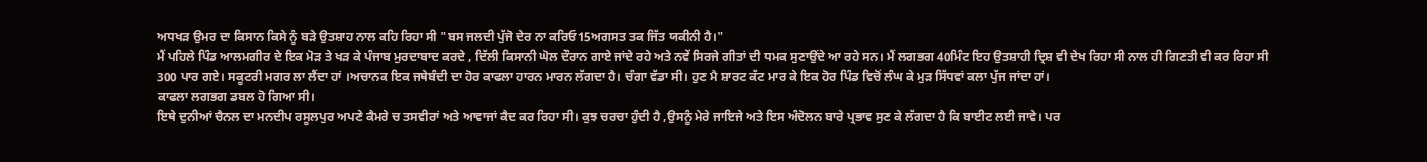ਅਧਖੜ ਉਮਰ ਦਾ ਕਿਸਾਨ ਕਿਸੇ ਨੂੰ ਬੜੇ ਉਤਸ਼ਾਹ ਨਾਲ ਕਹਿ ਰਿਹਾ ਸੀ "ਬਸ ਜਲਦੀ ਪੁੱਜੋ ਦੇਰ ਨਾ ਕਰਿਓ15ਅਗਸਤ ਤਕ ਜਿੱਤ ਯਕੀਨੀ ਹੈ।"
ਮੈਂ ਪਹਿਲੇ ਪਿੰਡ ਆਲਮਗੀਰ ਦੇ ਇਕ ਮੋੜ ਤੇ ਖੜ ਕੇ ਪੰਜਾਬ ਮੁਰਦਾਬਾਦ ਕਰਦੇ , ਦਿੱਲੀ ਕਿਸਾਨੀ ਘੋਲ ਦੌਰਾਨ ਗਾਏ ਜਾਂਦੇ ਰਹੇ ਅਤੇ ਨਵੇਂ ਸਿਰਜੇ ਗੀਤਾਂ ਦੀ ਧਮਕ ਸੁਣਾਉਂਦੇ ਆ ਰਹੇ ਸਨ। ਮੈਂ ਲਗਭਗ 40ਮਿੰਟ ਇਹ ਉਤਸ਼ਾਹੀ ਦ੍ਰਿਸ਼ ਵੀ ਦੇਖ ਰਿਹਾ ਸੀ ਨਾਲ ਹੀ ਗਿਣਤੀ ਵੀ ਕਰ ਰਿਹਾ ਸੀ
300 ਪਾਰ ਗਏ। ਸਕੂਟਰੀ ਮਗਰ ਲਾ ਲੈਂਦਾ ਹਾਂ ।ਅਚਾਨਕ ਇਕ ਜਥੇਬੰਦੀ ਦਾ ਹੋਰ ਕਾਫਲਾ ਹਾਰਨ ਮਾਰਨ ਲੱਗਦਾ ਹੈ। ਚੰਗਾ ਵੱਡਾ ਸੀ। ਹੁਣ ਮੈ ਸ਼ਾਰਟ ਕੱਟ ਮਾਰ ਕੇ ਇਕ ਹੋਰ ਪਿੰਡ ਵਿਚੋਂ ਲੰਘ ਕੇ ਮੁੜ ਸਿੱਧਵਾਂ ਕਲਾ ਪੁੱਜ ਜਾਂਦਾ ਹਾਂ।
ਕਾਫਲਾ ਲਗਭਗ ਡਬਲ ਹੋ ਗਿਆ ਸੀ।
ਇਥੇ ਦੁਨੀਆਂ ਚੈਨਲ ਦਾ ਮਨਦੀਪ ਰਸੂਲਪੁਰ ਅਪਣੇ ਕੈਮਰੇ ਚ ਤਸਵੀਰਾਂ ਅਤੇ ਆਵਾਜਾਂ ਕੈਦ ਕਰ ਰਿਹਾ ਸੀ। ਕੁਝ ਚਰਚਾ ਹੁੰਦੀ ਹੈ ,ਉਸਨੂੰ ਮੇਰੇ ਜਾਇਜੇ ਅਤੇ ਇਸ ਅੰਦੋਲਨ ਬਾਰੇ ਪ੍ਰਭਾਵ ਸੁਣ ਕੇ ਲੱਗਦਾ ਹੈ ਕਿ ਬਾਈਟ ਲਈ ਜਾਵੇ। ਪਰ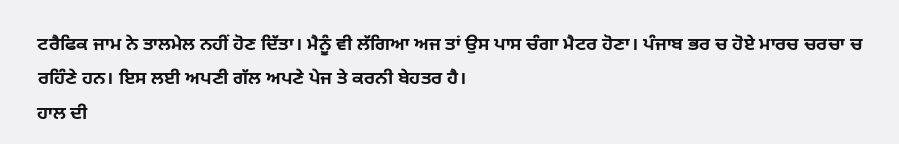ਟਰੈਫਿਕ ਜਾਮ ਨੇ ਤਾਲਮੇਲ ਨਹੀਂ ਹੋਣ ਦਿੱਤਾ। ਮੈਨੂੰ ਵੀ ਲੱਗਿਆ ਅਜ ਤਾਂ ਉਸ ਪਾਸ ਚੰਗਾ ਮੈਟਰ ਹੋਣਾ। ਪੰਜਾਬ ਭਰ ਚ ਹੋਏ ਮਾਰਚ ਚਰਚਾ ਚ ਰਹਿੰਣੇ ਹਨ। ਇਸ ਲਈ ਅਪਣੀ ਗੱਲ ਅਪਣੇ ਪੇਜ ਤੇ ਕਰਨੀ ਬੇਹਤਰ ਹੈ।
ਹਾਲ ਦੀ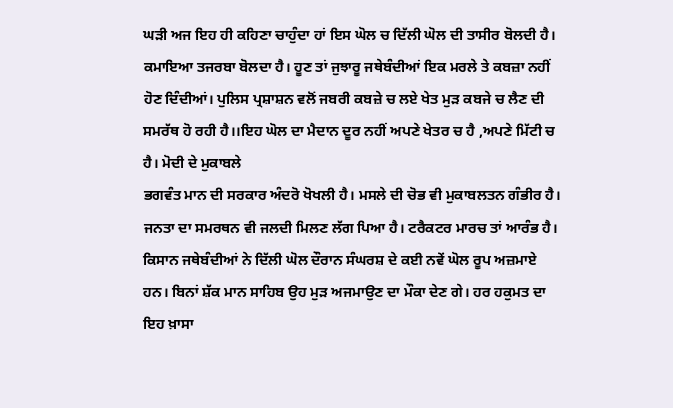ਘੜੀ ਅਜ ਇਹ ਹੀ ਕਹਿਣਾ ਚਾਹੁੰਦਾ ਹਾਂ ਇਸ ਘੋਲ ਚ ਦਿੱਲੀ ਘੋਲ ਦੀ ਤਾਸੀਰ ਬੋਲਦੀ ਹੈ। ਕਮਾਇਆ ਤਜਰਬਾ ਬੋਲਦਾ ਹੈ। ਹੂਣ ਤਾਂ ਜੁਝਾਰੂ ਜਥੇਬੰਦੀਆਂ ਇਕ ਮਰਲੇ ਤੇ ਕਬਜ਼ਾ ਨਹੀਂ ਹੋਣ ਦਿੰਦੀਆਂ। ਪੁਲਿਸ ਪ੍ਰਸ਼ਾਸ਼ਨ ਵਲੋਂ ਜਬਰੀ ਕਬਜ਼ੇ ਚ ਲਏ ਖੇਤ ਮੁੜ ਕਬਜੇ ਚ ਲੈਣ ਦੀ ਸਮਰੱਥ ਹੋ ਰਹੀ ਹੈ।।ਇਹ ਘੋਲ ਦਾ ਮੈਦਾਨ ਦੂਰ ਨਹੀਂ ਅਪਣੇ ਖੇਤਰ ਚ ਹੈ ,ਅਪਣੇ ਮਿੱਟੀ ਚ ਹੈ। ਮੋਦੀ ਦੇ ਮੁਕਾਬਲੇ
ਭਗਵੰਤ ਮਾਨ ਦੀ ਸਰਕਾਰ ਅੰਦਰੋ ਖੋਖਲੀ ਹੈ। ਮਸਲੇ ਦੀ ਚੋਭ ਵੀ ਮੁਕਾਬਲਤਨ ਗੰਭੀਰ ਹੈ।
ਜਨਤਾ ਦਾ ਸਮਰਥਨ ਵੀ ਜਲਦੀ ਮਿਲਣ ਲੱਗ ਪਿਆ ਹੈ। ਟਰੈਕਟਰ ਮਾਰਚ ਤਾਂ ਆਰੰਭ ਹੈ। ਕਿਸਾਨ ਜਥੇਬੰਦੀਆਂ ਨੇ ਦਿੱਲੀ ਘੋਲ ਦੌਰਾਨ ਸੰਘਰਸ਼ ਦੇ ਕਈ ਨਵੇਂ ਘੋਲ ਰੂਪ ਅਜ਼ਮਾਏ ਹਨ। ਬਿਨਾਂ ਸ਼ੱਕ ਮਾਨ ਸਾਹਿਬ ਉਹ ਮੁੜ ਅਜਮਾਉਣ ਦਾ ਮੌਕਾ ਦੇਣ ਗੇ। ਹਰ ਹਕੁਮਤ ਦਾ ਇਹ ਖ਼ਾਸਾ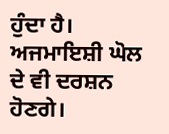ਹੁੰਦਾ ਹੈ। ਅਜਮਾਇਸ਼ੀ ਘੋਲ ਦੇ ਵੀ ਦਰਸ਼ਨ ਹੋਣਗੇ।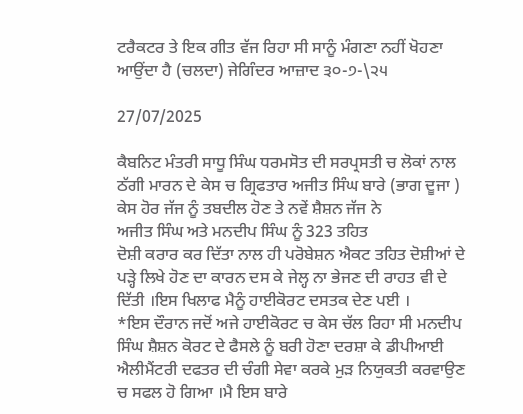ਟਰੈਕਟਰ ਤੇ ਇਕ ਗੀਤ ਵੱਜ ਰਿਹਾ ਸੀ ਸਾਨੂੰ ਮੰਗਣਾ ਨਹੀਂ ਖੋਹਣਾ
ਆਉਂਦਾ ਹੈ (ਚਲਦਾ) ਜੇਗਿੰਦਰ ਆਜ਼ਾਦ ੩੦-੭-\੨੫

27/07/2025

ਕੈਬਨਿਟ ਮੰਤਰੀ ਸਾਧੂ ਸਿੰਘ ਧਰਮਸੋਤ ਦੀ ਸਰਪ੍ਰਸਤੀ ਚ ਲੋਕਾਂ ਨਾਲ ਠੱਗੀ ਮਾਰਨ ਦੇ ਕੇਸ ਚ ਗ੍ਰਿਫਤਾਰ ਅਜੀਤ ਸਿੰਘ ਬਾਰੇ (ਭਾਗ ਦੂਜਾ )
ਕੇਸ ਹੋਰ ਜੱਜ ਨੂੰ ਤਬਦੀਲ ਹੋਣ ਤੇ ਨਵੇਂ ਸ਼ੈਸ਼ਨ ਜੱਜ ਨੇ
ਅਜੀਤ ਸਿੰਘ ਅਤੇ ਮਨਦੀਪ ਸਿੰਘ ਨੂੰ 323 ਤਹਿਤ
ਦੋਸ਼ੀ ਕਰਾਰ ਕਰ ਦਿੱਤਾ ਨਾਲ ਹੀ ਪਰੋਬੇਸ਼ਨ ਐਕਟ ਤਹਿਤ ਦੋਸ਼ੀਆਂ ਦੇ ਪੜ੍ਹੇ ਲਿਖੇ ਹੋਣ ਦਾ ਕਾਰਨ ਦਸ ਕੇ ਜੇਲ੍ਹ ਨਾ ਭੇਜਣ ਦੀ ਰਾਹਤ ਵੀ ਦੇ ਦਿੱਤੀ ।ਇਸ ਖਿਲਾਫ ਮੈਨੂੰ ਹਾਈਕੋਰਟ ਦਸਤਕ ਦੇਣ ਪਈ ।
*ਇਸ ਦੌਰਾਨ ਜਦੋਂ ਅਜੇ ਹਾਈਕੋਰਟ ਚ ਕੇਸ ਚੱਲ ਰਿਹਾ ਸੀ ਮਨਦੀਪ ਸਿੰਘ ਸ਼ੈਸ਼ਨ ਕੋਰਟ ਦੇ ਫੈਸਲੇ ਨੂੰ ਬਰੀ ਹੋਣਾ ਦਰਸ਼ਾ ਕੇ ਡੀਪੀਆਈ ਐਲੀਮੈਂਟਰੀ ਦਫਤਰ ਦੀ ਚੰਗੀ ਸੇਵਾ ਕਰਕੇ ਮੁੜ ਨਿਯੁਕਤੀ ਕਰਵਾਉਣ ਚ ਸਫਲ ਹੋ ਗਿਆ ।ਮੈ ਇਸ ਬਾਰੇ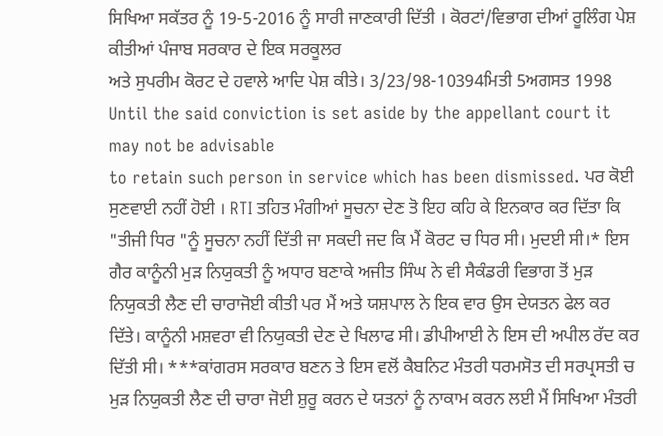ਸਿਖਿਆ ਸਕੱਤਰ ਨੂੰ 19-5-2016 ਨੂੰ ਸਾਰੀ ਜਾਣਕਾਰੀ ਦਿੱਤੀ । ਕੋਰਟਾਂ/ਵਿਭਾਗ ਦੀਆਂ ਰੂਲਿੰਗ ਪੇਸ਼ ਕੀਤੀਆਂ ਪੰਜਾਬ ਸਰਕਾਰ ਦੇ ਇਕ ਸਰਕੂਲਰ
ਅਤੇ ਸੁਪਰੀਮ ਕੋਰਟ ਦੇ ਹਵਾਲੇ ਆਦਿ ਪੇਸ਼ ਕੀਤੇ। 3/23/98-10394ਮਿਤੀ 5ਅਗਸਤ 1998
Until the said conviction is set aside by the appellant court it may not be advisable
to retain such person in service which has been dismissed. ਪਰ ਕੋਈ ਸੁਣਵਾਈ ਨਹੀਂ ਹੋਈ । RTI ਤਹਿਤ ਮੰਗੀਆਂ ਸੂਚਨਾ ਦੇਣ ਤੋ ਇਹ ਕਹਿ ਕੇ ਇਨਕਾਰ ਕਰ ਦਿੱਤਾ ਕਿ "ਤੀਜੀ ਧਿਰ "ਨੂੰ ਸੂਚਨਾ ਨਹੀਂ ਦਿੱਤੀ ਜਾ ਸਕਦੀ ਜਦ ਕਿ ਮੈਂ ਕੋਰਟ ਚ ਧਿਰ ਸੀ। ਮੁਦਈ ਸੀ।* ਇਸ ਗੈਰ ਕਾਨੂੰਨੀ ਮੁੜ ਨਿਯੁਕਤੀ ਨੂੰ ਅਧਾਰ ਬਣਾਕੇ ਅਜੀਤ ਸਿੰਘ ਨੇ ਵੀ ਸੈਕੰਡਰੀ ਵਿਭਾਗ ਤੋਂ ਮੁੜ ਨਿਯੁਕਤੀ ਲੈਣ ਦੀ ਚਾਰਾਜੋਈ ਕੀਤੀ ਪਰ ਮੈਂ ਅਤੇ ਯਸ਼ਪਾਲ ਨੇ ਇਕ ਵਾਰ ਉਸ ਦੇਯਤਨ ਫੇਲ ਕਰ ਦਿੱਤੇ। ਕਾਨੂੰਨੀ ਮਸ਼ਵਰਾ ਵੀ ਨਿਯੁਕਤੀ ਦੇਣ ਦੇ ਖਿਲਾਫ ਸੀ। ਡੀਪੀਆਈ ਨੇ ਇਸ ਦੀ ਅਪੀਲ ਰੱਦ ਕਰ ਦਿੱਤੀ ਸੀ। ***ਕਾਂਗਰਸ ਸਰਕਾਰ ਬਣਨ ਤੇ ਇਸ ਵਲੋਂ ਕੈਬਨਿਟ ਮੰਤਰੀ ਧਰਮਸੋਤ ਦੀ ਸਰਪ੍ਰਸਤੀ ਚ ਮੁੜ ਨਿਯੁਕਤੀ ਲੈਣ ਦੀ ਚਾਰਾ ਜੋਈ ਸ਼ੁਰੂ ਕਰਨ ਦੇ ਯਤਨਾਂ ਨੂੰ ਨਾਕਾਮ ਕਰਨ ਲਈ ਮੈਂ ਸਿਖਿਆ ਮੰਤਰੀ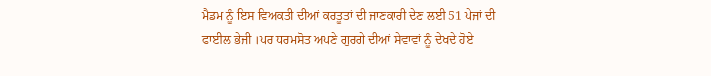ਮੈਡਮ ਨੂੰ ਇਸ ਵਿਅਕਤੀ ਦੀਆਂ ਕਰਤੂਤਾਂ ਦੀ ਜਾਣਕਾਰੀ ਦੇਣ ਲਈ 51 ਪੇਜਾਂ ਦੀ ਫਾਈਲ ਭੇਜੀ ।ਪਰ ਧਰਮਸੋਤ ਅਪਣੇ ਗੁਰਗੇ ਦੀਆਂ ਸੇਵਾਵਾਂ ਨੂੰ ਦੇਖਦੇ ਹੋਏ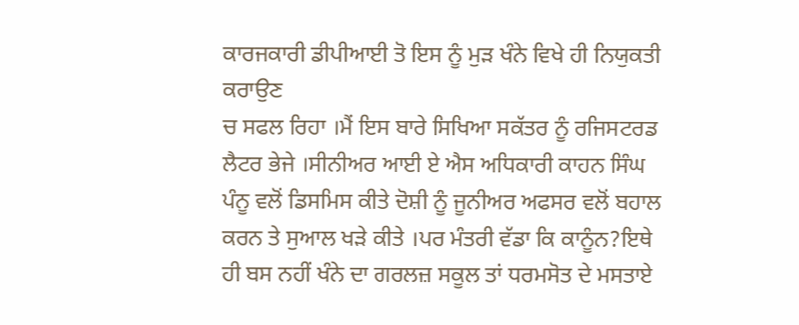ਕਾਰਜਕਾਰੀ ਡੀਪੀਆਈ ਤੋ ਇਸ ਨੂੰ ਮੁੜ ਖੰਨੇ ਵਿਖੇ ਹੀ ਨਿਯੁਕਤੀ ਕਰਾਉਣ
ਚ ਸਫਲ ਰਿਹਾ ।ਮੈਂ ਇਸ ਬਾਰੇ ਸਿਖਿਆ ਸਕੱਤਰ ਨੂੰ ਰਜਿਸਟਰਡ ਲੈਟਰ ਭੇਜੇ ।ਸੀਨੀਅਰ ਆਈ ਏ ਐਸ ਅਧਿਕਾਰੀ ਕਾਹਨ ਸਿੰਘ ਪੰਨੂ ਵਲੋਂ ਡਿਸਮਿਸ ਕੀਤੇ ਦੋਸ਼ੀ ਨੂੰ ਜੂਨੀਅਰ ਅਫਸਰ ਵਲੋਂ ਬਹਾਲ ਕਰਨ ਤੇ ਸੁਆਲ ਖੜੇ ਕੀਤੇ ।ਪਰ ਮੰਤਰੀ ਵੱਡਾ ਕਿ ਕਾਨੂੰਨ?ਇਥੇ ਹੀ ਬਸ ਨਹੀਂ ਖੰਨੇ ਦਾ ਗਰਲਜ਼ ਸਕੂਲ ਤਾਂ ਧਰਮਸੋਤ ਦੇ ਮਸਤਾਏ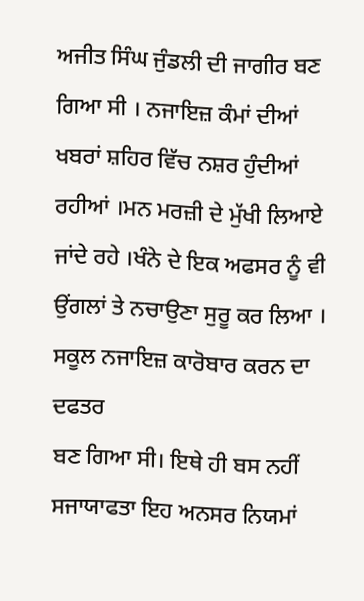ਅਜੀਤ ਸਿੰਘ ਜੁੰਡਲੀ ਦੀ ਜਾਗੀਰ ਬਣ ਗਿਆ ਸੀ । ਨਜਾਇਜ਼ ਕੰਮਾਂ ਦੀਆਂ ਖਬਰਾਂ ਸ਼ਹਿਰ ਵਿੱਚ ਨਸ਼ਰ ਹੁੰਦੀਆਂ ਰਹੀਆਂ ।ਮਨ ਮਰਜ਼ੀ ਦੇ ਮੁੱਖੀ ਲਿਆਏ ਜਾਂਦੇ ਰਹੇ ।ਖੰਨੇ ਦੇ ਇਕ ਅਫਸਰ ਨੂੰ ਵੀ ਉਂਗਲਾਂ ਤੇ ਨਚਾਉਣਾ ਸੁਰੂ ਕਰ ਲਿਆ ।
ਸਕੂਲ ਨਜਾਇਜ਼ ਕਾਰੋਬਾਰ ਕਰਨ ਦਾ ਦਫਤਰ
ਬਣ ਗਿਆ ਸੀ। ਇਥੇ ਹੀ ਬਸ ਨਹੀਂ ਸਜਾਯਾਫਤਾ ਇਹ ਅਨਸਰ ਨਿਯਮਾਂ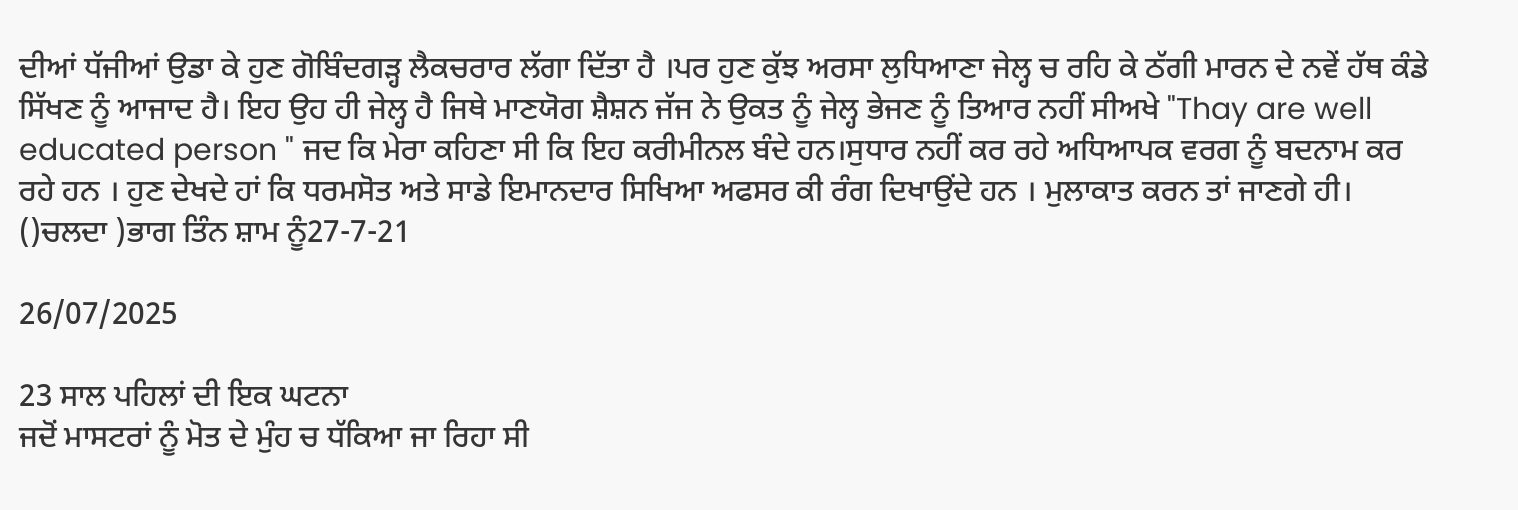ਦੀਆਂ ਧੱਜੀਆਂ ਉਡਾ ਕੇ ਹੁਣ ਗੋਬਿੰਦਗੜ੍ਹ ਲੈਕਚਰਾਰ ਲੱਗਾ ਦਿੱਤਾ ਹੈ ।ਪਰ ਹੁਣ ਕੁੱਝ ਅਰਸਾ ਲੁਧਿਆਣਾ ਜੇਲ੍ਹ ਚ ਰਹਿ ਕੇ ਠੱਗੀ ਮਾਰਨ ਦੇ ਨਵੇਂ ਹੱਥ ਕੰਡੇ ਸਿੱਖਣ ਨੂੰ ਆਜਾਦ ਹੈ। ਇਹ ਉਹ ਹੀ ਜੇਲ੍ਹ ਹੈ ਜਿਥੇ ਮਾਣਯੋਗ ਸ਼ੈਸ਼ਨ ਜੱਜ ਨੇ ਉਕਤ ਨੂੰ ਜੇਲ੍ਹ ਭੇਜਣ ਨੂੰ ਤਿਆਰ ਨਹੀਂ ਸੀਅਖੇ "Thay are well educated person " ਜਦ ਕਿ ਮੇਰਾ ਕਹਿਣਾ ਸੀ ਕਿ ਇਹ ਕਰੀਮੀਨਲ ਬੰਦੇ ਹਨ।ਸੁਧਾਰ ਨਹੀਂ ਕਰ ਰਹੇ ਅਧਿਆਪਕ ਵਰਗ ਨੂੰ ਬਦਨਾਮ ਕਰ ਰਹੇ ਹਨ । ਹੁਣ ਦੇਖਦੇ ਹਾਂ ਕਿ ਧਰਮਸੋਤ ਅਤੇ ਸਾਡੇ ਇਮਾਨਦਾਰ ਸਿਖਿਆ ਅਫਸਰ ਕੀ ਰੰਗ ਦਿਖਾਉਂਦੇ ਹਨ । ਮੁਲਾਕਾਤ ਕਰਨ ਤਾਂ ਜਾਣਗੇ ਹੀ।
()ਚਲਦਾ )ਭਾਗ ਤਿੰਨ ਸ਼ਾਮ ਨੂੰ27-7-21

26/07/2025

23 ਸਾਲ ਪਹਿਲਾਂ ਦੀ ਇਕ ਘਟਨਾ
ਜਦੋਂ ਮਾਸਟਰਾਂ ਨੂੰ ਮੋਤ ਦੇ ਮੁੰਹ ਚ ਧੱਕਿਆ ਜਾ ਰਿਹਾ ਸੀ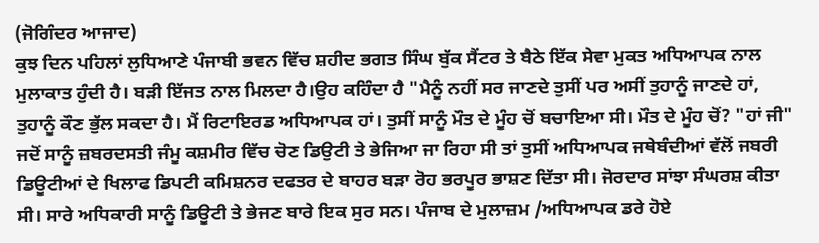(ਜੋਗਿੰਦਰ ਆਜਾਦ)
ਕੁਝ ਦਿਨ ਪਹਿਲਾਂ ਲੁਧਿਆਣੇ ਪੰਜਾਬੀ ਭਵਨ ਵਿੱਚ ਸ਼ਹੀਦ ਭਗਤ ਸਿੰਘ ਬੁੱਕ ਸੈਂਟਰ ਤੇ ਬੈਠੇ ਇੱਕ ਸੇਵਾ ਮੁਕਤ ਅਧਿਆਪਕ ਨਾਲ ਮੁਲਾਕਾਤ ਹੁੰਦੀ ਹੈ। ਬੜੀ ਇੱਜਤ ਨਾਲ ਮਿਲਦਾ ਹੈ।ਉਹ ਕਹਿੰਦਾ ਹੈ "ਮੈਨੂੰ ਨਹੀਂ ਸਰ ਜਾਣਦੇ ਤੁਸੀਂ ਪਰ ਅਸੀਂ ਤੁਹਾਨੂੰ ਜਾਣਦੇ ਹਾਂ, ਤੁਹਾਨੂੰ ਕੌਣ ਭੁੱਲ ਸਕਦਾ ਹੈ। ਮੈਂ ਰਿਟਾਇਰਡ ਅਧਿਆਪਕ ਹਾਂ। ਤੁਸੀਂ ਸਾਨੂੰ ਮੌਤ ਦੇ ਮੂੰਹ ਚੋਂ ਬਚਾਇਆ ਸੀ। ਮੌਤ ਦੇ ਮੂੰਹ ਚੋਂ? "ਹਾਂ ਜੀ" ਜਦੋਂ ਸਾਨੂੰ ਜ਼ਬਰਦਸਤੀ ਜੰਮੂ ਕਸ਼ਮੀਰ ਵਿੱਚ ਚੋਣ ਡਿਉਟੀ ਤੇ ਭੇਜਿਆ ਜਾ ਰਿਹਾ ਸੀ ਤਾਂ ਤੁਸੀਂ ਅਧਿਆਪਕ ਜਥੇਬੰਦੀਆਂ ਵੱਲੋਂ ਜਬਰੀ ਡਿਊਟੀਆਂ ਦੇ ਖਿਲਾਫ ਡਿਪਟੀ ਕਮਿਸ਼ਨਰ ਦਫਤਰ ਦੇ ਬਾਹਰ ਬੜਾ ਰੋਹ ਭਰਪੂਰ ਭਾਸ਼ਣ ਦਿੱਤਾ ਸੀ। ਜੋਰਦਾਰ ਸਾਂਝਾ ਸੰਘਰਸ਼ ਕੀਤਾ ਸੀ। ਸਾਰੇ ਅਧਿਕਾਰੀ ਸਾਨੂੰ ਡਿਊਟੀ ਤੇ ਭੇਜਣ ਬਾਰੇ ਇਕ ਸੁਰ ਸਨ। ਪੰਜਾਬ ਦੇ ਮੁਲਾਜ਼ਮ /ਅਧਿਆਪਕ ਡਰੇ ਹੋਏ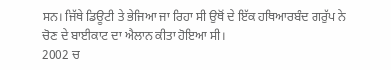ਸਨ। ਜਿੱਥੇ ਡਿਊਟੀ ਤੇ ਭੇਜਿਆ ਜਾ ਰਿਹਾ ਸੀ ਉਥੋਂ ਦੇ ਇੱਕ ਹਥਿਆਰਬੰਦ ਗਰੁੱਪ ਨੇ ਚੋਣ ਦੇ ਬਾਈਕਾਟ ਦਾ ਐਲਾਨ ਕੀਤਾ ਹੋਇਆ ਸੀ।
2002 ਚ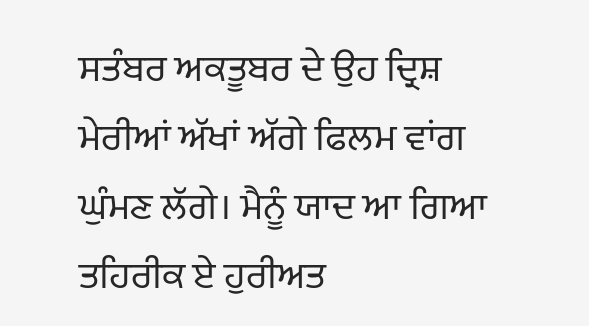ਸਤੰਬਰ ਅਕਤੂਬਰ ਦੇ ਉਹ ਦ੍ਰਿਸ਼ ਮੇਰੀਆਂ ਅੱਖਾਂ ਅੱਗੇ ਫਿਲਮ ਵਾਂਗ ਘੁੰਮਣ ਲੱਗੇ। ਮੈਨੂੰ ਯਾਦ ਆ ਗਿਆ ਤਹਿਰੀਕ ਏ ਹੁਰੀਅਤ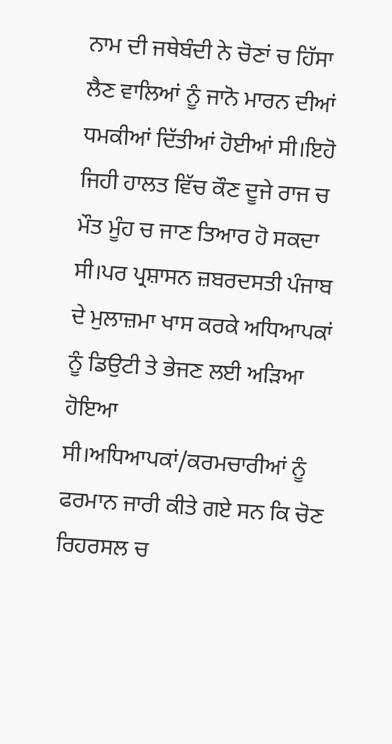ਨਾਮ ਦੀ ਜਥੇਬੰਦੀ ਨੇ ਚੋਣਾਂ ਚ ਹਿੱਸਾ ਲੈਣ ਵਾਲਿਆਂ ਨੂੰ ਜਾਨੋ ਮਾਰਨ ਦੀਆਂ ਧਮਕੀਆਂ ਦਿੱਤੀਆਂ ਹੋਈਆਂ ਸੀ।ਇਹੋ ਜਿਹੀ ਹਾਲਤ ਵਿੱਚ ਕੌਣ ਦੂਜੇ ਰਾਜ ਚ ਮੌਤ ਮੂੰਹ ਚ ਜਾਣ ਤਿਆਰ ਹੋ ਸਕਦਾ ਸੀ।ਪਰ ਪ੍ਰਸ਼ਾਸਨ ਜ਼ਬਰਦਸਤੀ ਪੰਜਾਬ ਦੇ ਮੁਲਾਜ਼ਮਾ ਖਾਸ ਕਰਕੇ ਅਧਿਆਪਕਾਂ ਨੂੰ ਡਿਉਟੀ ਤੇ ਭੇਜਣ ਲਈ ਅੜਿਆ ਹੋਇਆ ਸੀ।ਅਧਿਆਪਕਾਂ/ਕਰਮਚਾਰੀਆਂ ਨੂੰ ਫਰਮਾਨ ਜਾਰੀ ਕੀਤੇ ਗਏ ਸਨ ਕਿ ਚੋਣ ਰਿਹਰਸਲ ਚ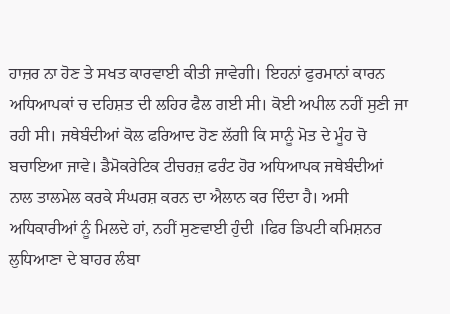ਹਾਜ਼ਰ ਨਾ ਹੋਣ ਤੇ ਸਖਤ ਕਾਰਵਾਈ ਕੀਤੀ ਜਾਵੇਗੀ। ਇਹਨਾਂ ਫੁਰਮਾਨਾਂ ਕਾਰਨ ਅਧਿਆਪਕਾਂ ਚ ਦਹਿਸ਼ਤ ਦੀ ਲਹਿਰ ਫੈਲ ਗਈ ਸੀ। ਕੋਈ ਅਪੀਲ ਨਹੀਂ ਸੁਣੀ ਜਾ ਰਹੀ ਸੀ। ਜਥੇਬੰਦੀਆਂ ਕੋਲ ਫਰਿਆਦ ਹੋਣ ਲੱਗੀ ਕਿ ਸਾਨੂੰ ਮੋਤ ਦੇ ਮੂੰਹ ਚੋ ਬਚਾਇਆ ਜਾਵੇ। ਡੈਮੋਕਰੇਟਿਕ ਟੀਚਰਜ਼ ਫਰੰਟ ਹੋਰ ਅਧਿਆਪਕ ਜਥੇਬੰਦੀਆਂ ਨਾਲ ਤਾਲਮੇਲ ਕਰਕੇ ਸੰਘਰਸ਼ ਕਰਨ ਦਾ ਐਲਾਨ ਕਰ ਦਿੰਦਾ ਹੈ। ਅਸੀ ਅਧਿਕਾਰੀਆਂ ਨੂੰ ਮਿਲਦੇ ਹਾਂ, ਨਹੀਂ ਸੁਣਵਾਈ ਹੁੰਦੀ ।ਫਿਰ ਡਿਪਟੀ ਕਮਿਸ਼ਨਰ ਲੁਧਿਆਣਾ ਦੇ ਬਾਹਰ ਲੰਬਾ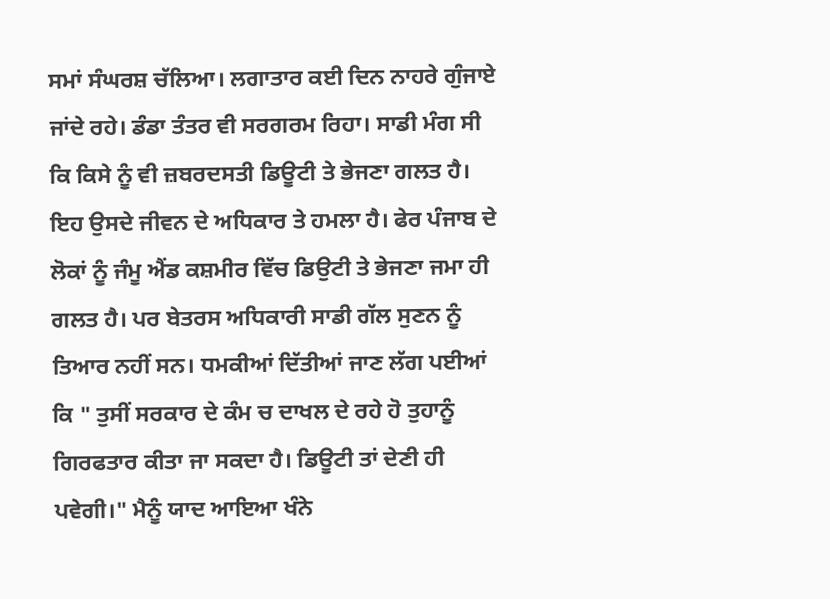ਸਮਾਂ ਸੰਘਰਸ਼ ਚੱਲਿਆ। ਲਗਾਤਾਰ ਕਈ ਦਿਨ ਨਾਹਰੇ ਗੁੰਜਾਏ ਜਾਂਦੇ ਰਹੇ। ਡੰਡਾ ਤੰਤਰ ਵੀ ਸਰਗਰਮ ਰਿਹਾ। ਸਾਡੀ ਮੰਗ ਸੀ ਕਿ ਕਿਸੇ ਨੂੰ ਵੀ ਜ਼ਬਰਦਸਤੀ ਡਿਊਟੀ ਤੇ ਭੇਜਣਾ ਗਲਤ ਹੈ। ਇਹ ਉਸਦੇ ਜੀਵਨ ਦੇ ਅਧਿਕਾਰ ਤੇ ਹਮਲਾ ਹੈ। ਫੇਰ ਪੰਜਾਬ ਦੇ ਲੋਕਾਂ ਨੂੰ ਜੰਮੂ ਐਂਡ ਕਸ਼ਮੀਰ ਵਿੱਚ ਡਿਉਟੀ ਤੇ ਭੇਜਣਾ ਜਮਾ ਹੀ ਗਲਤ ਹੈ। ਪਰ ਬੇਤਰਸ ਅਧਿਕਾਰੀ ਸਾਡੀ ਗੱਲ ਸੁਣਨ ਨੂੰ ਤਿਆਰ ਨਹੀਂ ਸਨ। ਧਮਕੀਆਂ ਦਿੱਤੀਆਂ ਜਾਣ ਲੱਗ ਪਈਆਂ ਕਿ " ਤੁਸੀਂ ਸਰਕਾਰ ਦੇ ਕੰਮ ਚ ਦਾਖਲ ਦੇ ਰਹੇ ਹੋ ਤੁਹਾਨੂੰ ਗਿਰਫਤਾਰ ਕੀਤਾ ਜਾ ਸਕਦਾ ਹੈ। ਡਿਊਟੀ ਤਾਂ ਦੇਣੀ ਹੀ ਪਵੇਗੀ।" ਮੈਨੂੰ ਯਾਦ ਆਇਆ ਖੰਨੇ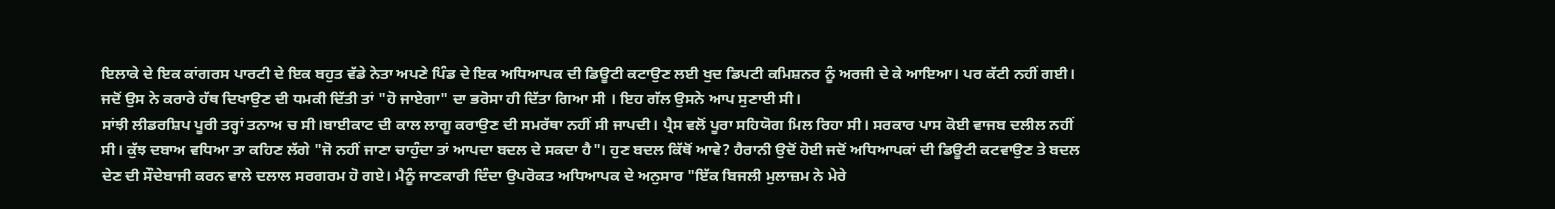ਇਲਾਕੇ ਦੇ ਇਕ ਕਾਂਗਰਸ ਪਾਰਟੀ ਦੇ ਇਕ ਬਹੁਤ ਵੱਡੇ ਨੇਤਾ ਅਪਣੇ ਪਿੰਡ ਦੇ ਇਕ ਅਧਿਆਪਕ ਦੀ ਡਿਊਟੀ ਕਟਾਉਣ ਲਈ ਖੁਦ ਡਿਪਟੀ ਕਮਿਸ਼ਨਰ ਨੂੰ ਅਰਜੀ ਦੇ ਕੇ ਆਇਆ। ਪਰ ਕੱਟੀ ਨਹੀਂ ਗਈ। ਜਦੋਂ ਉਸ ਨੇ ਕਰਾਰੇ ਹੱਥ ਦਿਖਾਉਣ ਦੀ ਧਮਕੀ ਦਿੱਤੀ ਤਾਂ "ਹੋ ਜਾਏਗਾ" ਦਾ ਭਰੋਸਾ ਹੀ ਦਿੱਤਾ ਗਿਆ ਸੀ । ਇਹ ਗੱਲ ਉਸਨੇ ਆਪ ਸੁਣਾਈ ਸੀ।
ਸਾਂਝੀ ਲੀਡਰਸ਼ਿਪ ਪੂਰੀ ਤਰ੍ਹਾਂ ਤਨਾਅ ਚ ਸੀ।ਬਾਈਕਾਟ ਦੀ ਕਾਲ ਲਾਗੂ ਕਰਾਉਣ ਦੀ ਸਮਰੱਥਾ ਨਹੀਂ ਸੀ ਜਾਪਦੀ। ਪ੍ਰੈਸ ਵਲੋਂ ਪੂਰਾ ਸਹਿਯੋਗ ਮਿਲ ਰਿਹਾ ਸੀ। ਸਰਕਾਰ ਪਾਸ ਕੋਈ ਵਾਜਬ ਦਲੀਲ ਨਹੀਂ ਸੀ। ਕੁੱਝ ਦਬਾਅ ਵਧਿਆ ਤਾ ਕਹਿਣ ਲੱਗੇ "ਜੋ ਨਹੀਂ ਜਾਣਾ ਚਾਹੁੰਦਾ ਤਾਂ ਆਪਦਾ ਬਦਲ ਦੇ ਸਕਦਾ ਹੈ"। ਹੁਣ ਬਦਲ ਕਿੱਥੋਂ ਆਵੇ? ਹੈਰਾਨੀ ਉਦੋਂ ਹੋਈ ਜਦੋਂ ਅਧਿਆਪਕਾਂ ਦੀ ਡਿਊਟੀ ਕਟਵਾਉਣ ਤੇ ਬਦਲ ਦੇਣ ਦੀ ਸੌਦੇਬਾਜੀ ਕਰਨ ਵਾਲੇ ਦਲਾਲ ਸਰਗਰਮ ਹੋ ਗਏ। ਮੈਨੂੰ ਜਾਣਕਾਰੀ ਦਿੰਦਾ ਉਪਰੋਕਤ ਅਧਿਆਪਕ ਦੇ ਅਨੁਸਾਰ "ਇੱਕ ਬਿਜਲੀ ਮੁਲਾਜ਼ਮ ਨੇ ਮੇਰੇ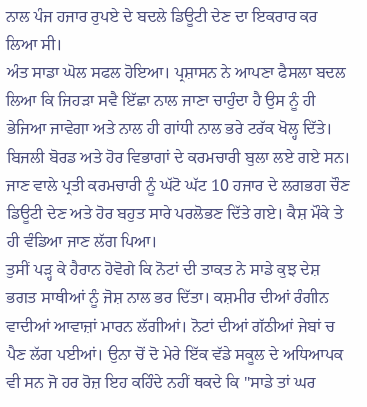ਨਾਲ ਪੰਜ ਹਜਾਰ ਰੁਪਏ ਦੇ ਬਦਲੇ ਡਿਊਟੀ ਦੇਣ ਦਾ ਇਕਰਾਰ ਕਰ ਲਿਆ ਸੀ।
ਅੰਤ ਸਾਡਾ ਘੋਲ ਸਫਲ ਹੋਇਆ। ਪ੍ਰਸ਼ਾਸਨ ਨੇ ਆਪਣਾ ਫੈਸਲਾ ਬਦਲ ਲਿਆ ਕਿ ਜਿਹੜਾ ਸਵੈ ਇੱਛਾ ਨਾਲ ਜਾਣਾ ਚਾਹੁੰਦਾ ਹੈ ਉਸ ਨੂੰ ਹੀ ਭੇਜਿਆ ਜਾਵੇਗਾ ਅਤੇ ਨਾਲ ਹੀ ਗਾਂਧੀ ਨਾਲ ਭਰੇ ਟਰੱਕ ਖੋਲ੍ਹ ਦਿੱਤੇ। ਬਿਜਲੀ ਬੋਰਡ ਅਤੇ ਹੋਰ ਵਿਭਾਗਾਂ ਦੇ ਕਰਮਚਾਰੀ ਬੁਲਾ ਲਏ ਗਏ ਸਨ।
ਜਾਣ ਵਾਲੇ ਪ੍ਰਤੀ ਕਰਮਚਾਰੀ ਨੂੰ ਘੱਟੋ ਘੱਟ 10 ਹਜਾਰ ਦੇ ਲਗਭਗ ਚੌਣ ਡਿਊਟੀ ਦੇਣ ਅਤੇ ਹੋਰ ਬਹੁਤ ਸਾਰੇ ਪਰਲੋਭਣ ਦਿੱਤੇ ਗਏ। ਕੈਸ਼ ਮੌਕੇ ਤੇ ਹੀ ਵੰਡਿਆ ਜਾਣ ਲੱਗ ਪਿਆ।
ਤੁਸੀਂ ਪੜ੍ਹ ਕੇ ਹੈਰਾਨ ਹੋਵੋਗੇ ਕਿ ਨੋਟਾਂ ਦੀ ਤਾਕਤ ਨੇ ਸਾਡੇ ਕੁਝ ਦੇਸ਼ ਭਗਤ ਸਾਥੀਆਂ ਨੂੰ ਜੋਸ਼ ਨਾਲ ਭਰ ਦਿੱਤਾ। ਕਸ਼ਮੀਰ ਦੀਆਂ ਰੰਗੀਨ ਵਾਦੀਆਂ ਆਵਾਜ਼ਾਂ ਮਾਰਨ ਲੱਗੀਆਂ। ਨੋਟਾਂ ਦੀਆਂ ਗੱਠੀਆਂ ਜੇਬਾਂ ਚ ਪੈਣ ਲੱਗ ਪਈਆਂ। ਉਨਾ ਚੋਂ ਦੋ ਮੇਰੇ ਇੱਕ ਵੱਡੇ ਸਕੂਲ ਦੇ ਅਧਿਆਪਕ ਵੀ ਸਨ ਜੋ ਹਰ ਰੋਜ਼ ਇਹ ਕਹਿੰਦੇ ਨਹੀਂ ਥਕਦੇ ਕਿ "ਸਾਡੇ ਤਾਂ ਘਰ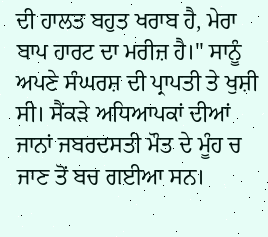ਦੀ ਹਾਲਤ ਬਹੁਤ ਖਰਾਬ ਹੈ, ਮੇਰਾ ਬਾਪ ਹਾਰਟ ਦਾ ਮਰੀਜ਼ ਹੈ।" ਸਾਨੂੰ ਅਪਣੇ ਸੰਘਰਸ਼ ਦੀ ਪ੍ਰਾਪਤੀ ਤੇ ਖੁਸ਼ੀ ਸੀ। ਸੈਂਕੜੇ ਅਧਿਆਪਕਾਂ ਦੀਆਂ ਜਾਨਾਂ ਜਬਰਦਸਤੀ ਮੌਤ ਦੇ ਮੂੰਹ ਚ ਜਾਣ ਤੋਂ ਬਚ ਗਈਆ ਸਨ।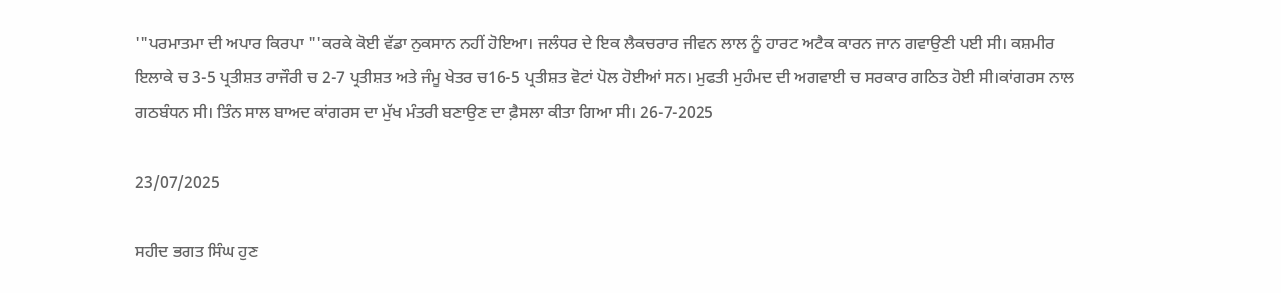'"ਪਰਮਾਤਮਾ ਦੀ ਅਪਾਰ ਕਿਰਪਾ "'ਕਰਕੇ ਕੋਈ ਵੱਡਾ ਨੁਕਸਾਨ ਨਹੀਂ ਹੋਇਆ। ਜਲੰਧਰ ਦੇ ਇਕ ਲੈਕਚਰਾਰ ਜੀਵਨ ਲਾਲ ਨੂੰ ਹਾਰਟ ਅਟੈਕ ਕਾਰਨ ਜਾਨ ਗਵਾਉਣੀ ਪਈ ਸੀ। ਕਸ਼ਮੀਰ ਇਲਾਕੇ ਚ 3-5 ਪ੍ਰਤੀਸ਼ਤ ਰਾਜੌਰੀ ਚ 2-7 ਪ੍ਰਤੀਸ਼ਤ ਅਤੇ ਜੰਮੂ ਖੇਤਰ ਚ16-5 ਪ੍ਰਤੀਸ਼ਤ ਵੋਟਾਂ ਪੋਲ ਹੋਈਆਂ ਸਨ। ਮੁਫਤੀ ਮੁਹੰਮਦ ਦੀ ਅਗਵਾਈ ਚ ਸਰਕਾਰ ਗਠਿਤ ਹੋਈ ਸੀ।ਕਾਂਗਰਸ ਨਾਲ ਗਠਬੰਧਨ ਸੀ। ਤਿੰਨ ਸਾਲ ਬਾਅਦ ਕਾਂਗਰਸ ਦਾ ਮੁੱਖ ਮੰਤਰੀ ਬਣਾਉਣ ਦਾ ਫ਼ੈਸਲਾ ਕੀਤਾ ਗਿਆ ਸੀ। 26-7-2025

23/07/2025

ਸਹੀਦ ਭਗਤ ਸਿੰਘ ਹੁਣ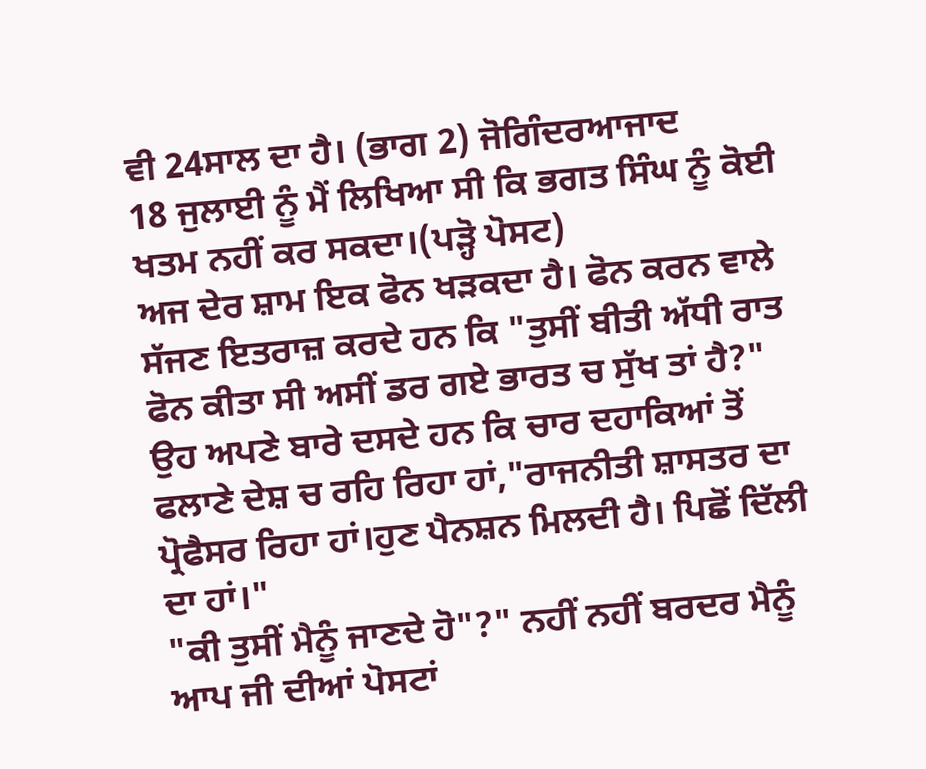ਵੀ 24ਸਾਲ ਦਾ ਹੈ। (ਭਾਗ 2) ਜੋਗਿੰਦਰਆਜਾਦ
18 ਜੁਲਾਈ ਨੂੰ ਮੈਂ ਲਿਖਿਆ ਸੀ ਕਿ ਭਗਤ ਸਿੰਘ ਨੂੰ ਕੋਈ ਖਤਮ ਨਹੀਂ ਕਰ ਸਕਦਾ।(ਪੜ੍ਹੋ ਪੋਸਟ)
ਅਜ ਦੇਰ ਸ਼ਾਮ ਇਕ ਫੋਨ ਖੜਕਦਾ ਹੈ। ਫੋਨ ਕਰਨ ਵਾਲੇ ਸੱਜਣ ਇਤਰਾਜ਼ ਕਰਦੇ ਹਨ ਕਿ "ਤੁਸੀਂ ਬੀਤੀ ਅੱਧੀ ਰਾਤ ਫੋਨ ਕੀਤਾ ਸੀ ਅਸੀਂ ਡਰ ਗਏ ਭਾਰਤ ਚ ਸੁੱਖ ਤਾਂ ਹੈ?" ਉਹ ਅਪਣੇ ਬਾਰੇ ਦਸਦੇ ਹਨ ਕਿ ਚਾਰ ਦਹਾਕਿਆਂ ਤੋਂ ਫਲਾਣੇ ਦੇਸ਼ ਚ ਰਹਿ ਰਿਹਾ ਹਾਂ,"ਰਾਜਨੀਤੀ ਸ਼ਾਸਤਰ ਦਾ ਪ੍ਰੋਫੈਸਰ ਰਿਹਾ ਹਾਂ।ਹੁਣ ਪੈਨਸ਼ਨ ਮਿਲਦੀ ਹੈ। ਪਿਛੋਂ ਦਿੱਲੀ ਦਾ ਹਾਂ।"
"ਕੀ ਤੁਸੀਂ ਮੈਨੂੰ ਜਾਣਦੇ ਹੋ"?" ਨਹੀਂ ਨਹੀਂ ਬਰਦਰ ਮੈਨੂੰ ਆਪ ਜੀ ਦੀਆਂ ਪੋਸਟਾਂ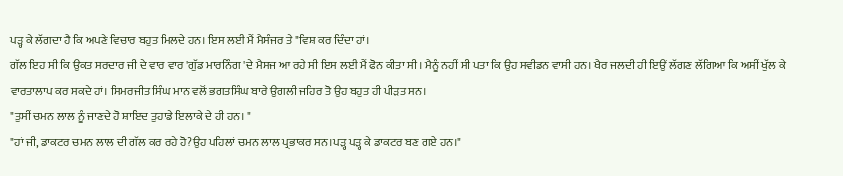ਪੜ੍ਹ ਕੇ ਲੱਗਦਾ ਹੈ ਕਿ ਅਪਣੇ ਵਿਚਾਰ ਬਹੁਤ ਮਿਲਦੇ ਹਨ। ਇਸ ਲਈ ਮੈਂ ਮੈਸੰਜਰ ਤੇ "ਵਿਸ਼ ਕਰ ਦਿੰਦਾ ਹਾਂ।
ਗੱਲ ਇਹ ਸੀ ਕਿ ਉਕਤ ਸਰਦਾਰ ਜੀ ਦੇ ਵਾਰ ਵਾਰ 'ਗੁੱਡ ਮਾਰਨਿੰਗ 'ਦੇ ਮੈਸਜ ਆ ਰਹੇ ਸੀ ਇਸ ਲਈ ਮੈਂ ਫੋਨ ਕੀਤਾ ਸੀ। ਮੈਨੂੰ ਨਹੀਂ ਸੀ ਪਤਾ ਕਿ ਉਹ ਸਵੀਡਨ ਵਾਸੀ ਹਨ। ਖੈਰ ਜਲਦੀ ਹੀ ਇਉਂ ਲੱਗਣ ਲੱਗਿਆ ਕਿ ਅਸੀਂ ਖੁੱਲ ਕੇ ਵਾਰਤਾਲਾਪ ਕਰ ਸਕਦੇ ਹਾਂ। ਸਿਮਰਜੀਤ ਸਿੰਘ ਮਾਨ ਵਲੋਂ ਭਗਤਸਿੰਘ ਬਾਰੇ ਉਗਲੀ ਜਹਿਰ ਤੋ ਉਹ ਬਹੁਤ ਹੀ ਪੀੜਤ ਸਨ।
"ਤੁਸੀਂ ਚਮਨ ਲਾਲ ਨੂੰ ਜਾਣਦੇ ਹੋ ਸ਼ਾਇਦ ਤੁਹਾਡੇ ਇਲਾਕੇ ਦੇ ਹੀ ਹਨ। "
"ਹਾਂ ਜੀ, ਡਾਕਟਰ ਚਮਨ ਲਾਲ ਦੀ ਗੱਲ ਕਰ ਰਹੇ ਹੋ?ਉਹ ਪਹਿਲਾਂ ਚਮਨ ਲਾਲ ਪ੍ਰਭਾਕਰ ਸਨ।ਪੜ੍ਹ ਪੜ੍ਹ ਕੇ ਡਾਕਟਰ ਬਣ ਗਏ ਹਨ।"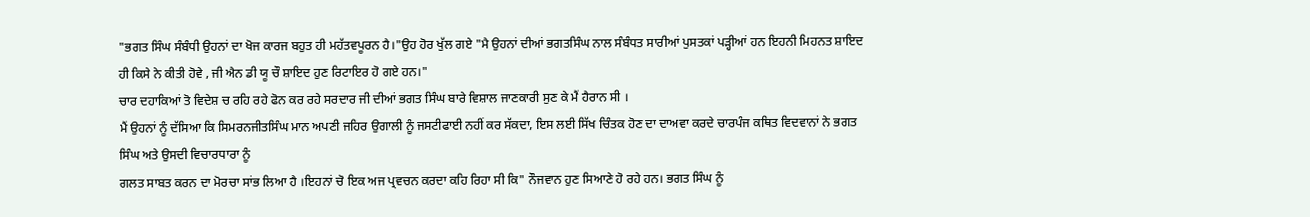"ਭਗਤ ਸਿੰਘ ਸੰਬੰਧੀ ਉਹਨਾਂ ਦਾ ਖੋਜ ਕਾਰਜ ਬਹੁਤ ਹੀ ਮਹੱਤਵਪੂਰਨ ਹੈ।"ਉਹ ਹੋਰ ਖੁੱਲ ਗਏ "ਮੈ ਉਹਨਾਂ ਦੀਆਂ ਭਗਤਸਿੰਘ ਨਾਲ ਸੰਬੰਧਤ ਸਾਰੀਆਂ ਪੁਸਤਕਾਂ ਪੜ੍ਹੀਆਂ ਹਨ ਇਹਨੀ ਮਿਹਨਤ ਸ਼ਾਇਦ ਹੀ ਕਿਸੇ ਨੇ ਕੀਤੀ ਹੋਵੇ , ਜੀ ਐਨ ਡੀ ਯੂ ਚੌ ਸ਼ਾਇਦ ਹੁਣ ਰਿਟਾਇਰ ਹੋ ਗਏ ਹਨ।"
ਚਾਰ ਦਹਾਕਿਆਂ ਤੋ ਵਿਦੇਸ਼ ਚ ਰਹਿ ਰਹੇ ਫੋਨ ਕਰ ਰਹੇ ਸਰਦਾਰ ਜੀ ਦੀਆਂ ਭਗਤ ਸਿੰਘ ਬਾਰੇ ਵਿਸ਼ਾਲ ਜਾਣਕਾਰੀ ਸੁਣ ਕੇ ਮੈਂ ਹੈਰਾਨ ਸੀ ।
ਮੈਂ ਉਹਨਾਂ ਨੂੰ ਦੱਸਿਆ ਕਿ ਸਿਮਰਨਜੀਤਸਿੰਘ ਮਾਨ ਅਪਣੀ ਜਹਿਰ ਉਗਾਲੀ ਨੂੰ ਜਸਟੀਫਾਈ ਨਹੀਂ ਕਰ ਸੱਕਦਾ, ਇਸ ਲਈ ਸਿੱਖ ਚਿੰਤਕ ਹੋਣ ਦਾ ਦਾਅਵਾ ਕਰਦੇ ਚਾਰਪੰਜ ਕਥਿਤ ਵਿਦਵਾਨਾਂ ਨੇ ਭਗਤ ਸਿੰਘ ਅਤੇ ਉਸਦੀ ਵਿਚਾਰਧਾਰਾ ਨੂੰ
ਗਲਤ ਸਾਬਤ ਕਰਨ ਦਾ ਮੋਰਚਾ ਸਾਂਭ ਲਿਆ ਹੈ ।ਇਹਨਾਂ ਚੋ ਇਕ ਅਜ ਪ੍ਰਵਚਨ ਕਰਦਾ ਕਹਿ ਰਿਹਾ ਸੀ ਕਿ" ਨੌਜਵਾਨ ਹੁਣ ਸਿਆਣੇ ਹੋ ਰਹੇ ਹਨ। ਭਗਤ ਸਿੰਘ ਨੂੰ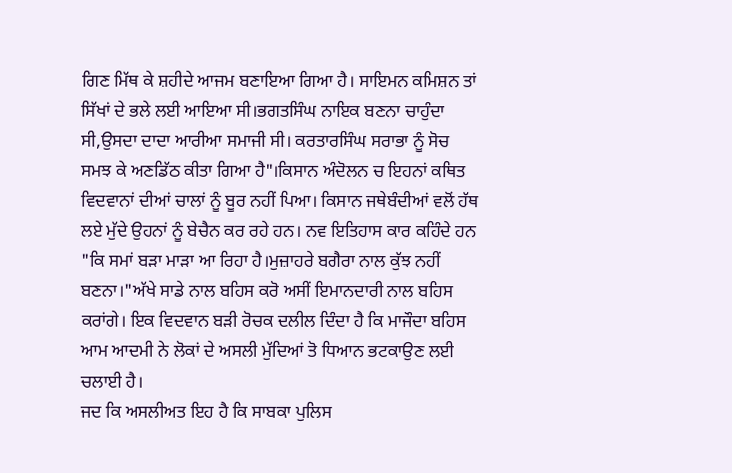ਗਿਣ ਮਿੱਥ ਕੇ ਸ਼ਹੀਦੇ ਆਜਮ ਬਣਾਇਆ ਗਿਆ ਹੈ। ਸਾਇਮਨ ਕਮਿਸ਼ਨ ਤਾਂ ਸਿੱਖਾਂ ਦੇ ਭਲੇ ਲਈ ਆਇਆ ਸੀ।ਭਗਤਸਿੰਘ ਨਾਇਕ ਬਣਨਾ ਚਾਹੁੰਦਾ ਸੀ,ਉਸਦਾ ਦਾਦਾ ਆਰੀਆ ਸਮਾਜੀ ਸੀ। ਕਰਤਾਰਸਿੰਘ ਸਰਾਭਾ ਨੂੰ ਸੋਚ ਸਮਝ ਕੇ ਅਣਡਿੱਠ ਕੀਤਾ ਗਿਆ ਹੈ"।ਕਿਸਾਨ ਅੰਦੋਲਨ ਚ ਇਹਨਾਂ ਕਥਿਤ ਵਿਦਵਾਨਾਂ ਦੀਆਂ ਚਾਲਾਂ ਨੂੰ ਬੂਰ ਨਹੀਂ ਪਿਆ। ਕਿਸਾਨ ਜਥੇਬੰਦੀਆਂ ਵਲੋਂ ਹੱਥ ਲਏ ਮੁੱਦੇ ਉਹਨਾਂ ਨੂੰ ਬੇਚੈਨ ਕਰ ਰਹੇ ਹਨ। ਨਵ ਇਤਿਹਾਸ ਕਾਰ ਕਹਿੰਦੇ ਹਨ "ਕਿ ਸਮਾਂ ਬੜਾ ਮਾੜਾ ਆ ਰਿਹਾ ਹੈ।ਮੁਜ਼ਾਹਰੇ ਬਗੈਰਾ ਨਾਲ ਕੁੱਝ ਨਹੀਂ ਬਣਨਾ।"ਅੱਖੇ ਸਾਡੇ ਨਾਲ ਬਹਿਸ ਕਰੋ ਅਸੀਂ ਇਮਾਨਦਾਰੀ ਨਾਲ ਬਹਿਸ ਕਰਾਂਗੇ। ਇਕ ਵਿਦਵਾਨ ਬੜੀ ਰੋਚਕ ਦਲੀਲ ਦਿੰਦਾ ਹੈ ਕਿ ਮਾਜੌਦਾ ਬਹਿਸ ਆਮ ਆਦਮੀ ਨੇ ਲੋਕਾਂ ਦੇ ਅਸਲੀ ਮੁੱਦਿਆਂ ਤੋ ਧਿਆਨ ਭਟਕਾਉਣ ਲਈ ਚਲਾਈ ਹੈ।
ਜਦ ਕਿ ਅਸਲੀਅਤ ਇਹ ਹੈ ਕਿ ਸਾਬਕਾ ਪੁਲਿਸ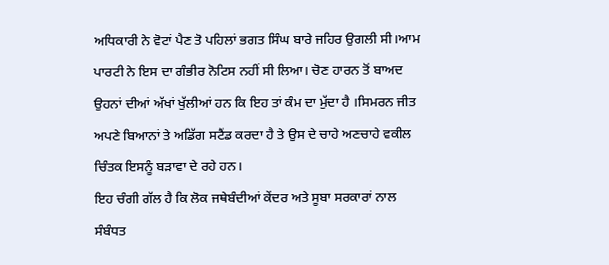ਅਧਿਕਾਰੀ ਨੇ ਵੋਟਾਂ ਪੈਣ ਤੋ ਪਹਿਲਾਂ ਭਗਤ ਸਿੰਘ ਬਾਰੇ ਜਹਿਰ ਉਗਲੀ ਸੀ।ਆਮ ਪਾਰਟੀ ਨੇ ਇਸ ਦਾ ਗੰਭੀਰ ਨੋਟਿਸ ਨਹੀਂ ਸੀ ਲਿਆ। ਚੋਣ ਹਾਰਨ ਤੋਂ ਬਾਅਦ ਉਹਨਾਂ ਦੀਆਂ ਅੱਖਾਂ ਖੁੱਲੀਆਂ ਹਨ ਕਿ ਇਹ ਤਾਂ ਕੰਮ ਦਾ ਮੁੱਦਾ ਹੈ ।ਸਿਮਰਨ ਜੀਤ ਅਪਣੇ ਬਿਆਨਾਂ ਤੇ ਅਡਿੱਗ ਸਟੈਂਡ ਕਰਦਾ ਹੈ ਤੇ ਉਸ ਦੇ ਚਾਹੇ ਅਣਚਾਹੇ ਵਕੀਲ ਚਿੰਤਕ ਇਸਨੂੰ ਬੜਾਵਾ ਦੇ ਰਹੇ ਹਨ।
ਇਹ ਚੰਗੀ ਗੱਲ ਹੈ ਕਿ ਲੋਕ ਜਥੇਬੰਦੀਆਂ ਕੇਂਦਰ ਅਤੇ ਸੂਬਾ ਸਰਕਾਰਾਂ ਨਾਲ ਸੰਬੰਧਤ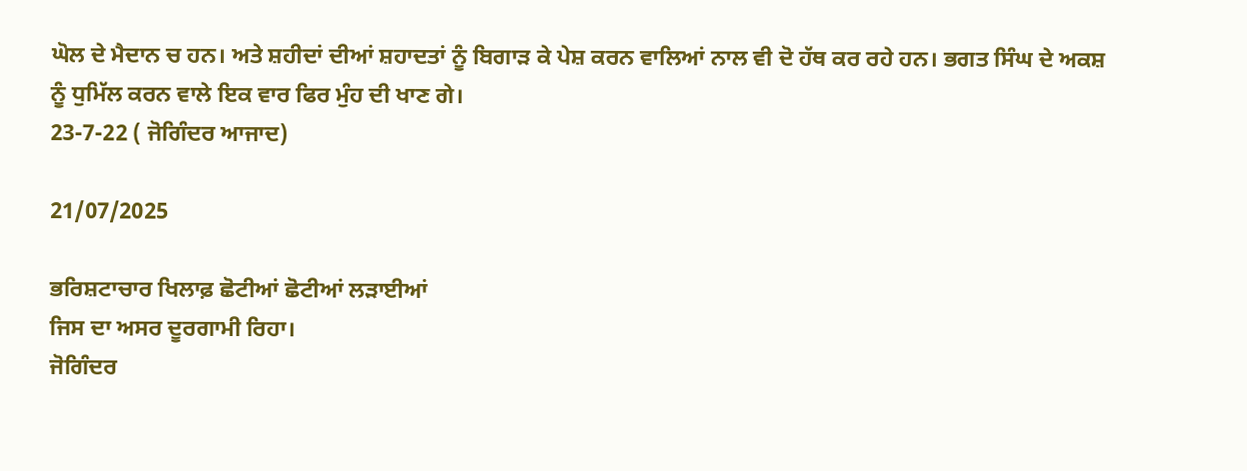ਘੋਲ ਦੇ ਮੈਦਾਨ ਚ ਹਨ। ਅਤੇ ਸ਼ਹੀਦਾਂ ਦੀਆਂ ਸ਼ਹਾਦਤਾਂ ਨੂੰ ਬਿਗਾੜ ਕੇ ਪੇਸ਼ ਕਰਨ ਵਾਲਿਆਂ ਨਾਲ ਵੀ ਦੋ ਹੱਥ ਕਰ ਰਹੇ ਹਨ। ਭਗਤ ਸਿੰਘ ਦੇ ਅਕਸ਼ ਨੂੰ ਧੁਮਿੱਲ ਕਰਨ ਵਾਲੇ ਇਕ ਵਾਰ ਫਿਰ ਮੁੰਹ ਦੀ ਖਾਣ ਗੇ।
23-7-22 ( ਜੋਗਿੰਦਰ ਆਜਾਦ)

21/07/2025

ਭਰਿਸ਼ਟਾਚਾਰ ਖਿਲਾਫ਼ ਛੋਟੀਆਂ ਛੋਟੀਆਂ ਲੜਾਈਆਂ
ਜਿਸ ਦਾ ਅਸਰ ਦੂਰਗਾਮੀ ਰਿਹਾ।
ਜੋਗਿੰਦਰ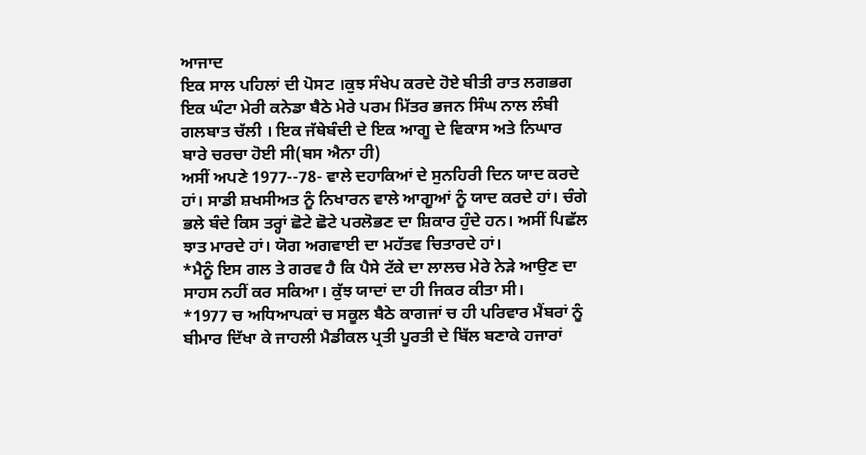ਆਜਾਦ
ਇਕ ਸਾਲ ਪਹਿਲਾਂ ਦੀ ਪੋਸਟ ।ਕੁਝ ਸੰਖੇਪ ਕਰਦੇ ਹੋਏ ਬੀਤੀ ਰਾਤ ਲਗਭਗ ਇਕ ਘੰਟਾ ਮੇਰੀ ਕਨੇਡਾ ਬੈਠੇ ਮੇਰੇ ਪਰਮ ਮਿੱਤਰ ਭਜਨ ਸਿੰਘ ਨਾਲ ਲੰਬੀ ਗਲਬਾਤ ਚੱਲੀ । ਇਕ ਜੱਥੇਬੰਦੀ ਦੇ ਇਕ ਆਗੂ ਦੇ ਵਿਕਾਸ ਅਤੇ ਨਿਘਾਰ ਬਾਰੇ ਚਰਚਾ ਹੋਈ ਸੀ(ਬਸ ਐਨਾ ਹੀ)
ਅਸੀਂ ਅਪਣੇ 1977--78- ਵਾਲੇ ਦਹਾਕਿਆਂ ਦੇ ਸੁਨਹਿਰੀ ਦਿਨ ਯਾਦ ਕਰਦੇ ਹਾਂ। ਸਾਡੀ ਸ਼ਖਸੀਅਤ ਨੂੰ ਨਿਖਾਰਨ ਵਾਲੇ ਆਗੂਆਂ ਨੂੰ ਯਾਦ ਕਰਦੇ ਹਾਂ। ਚੰਗੇ ਭਲੇ ਬੰਦੇ ਕਿਸ ਤਰ੍ਹਾਂ ਛੋਟੇ ਛੋਟੇ ਪਰਲੋਭਣ ਦਾ ਸ਼ਿਕਾਰ ਹੁੰਦੇ ਹਨ। ਅਸੀਂ ਪਿਛੱਲ ਝਾਤ ਮਾਰਦੇ ਹਾਂ। ਯੋਗ ਅਗਵਾਈ ਦਾ ਮਹੱਤਵ ਚਿਤਾਰਦੇ ਹਾਂ।
*ਮੈਨੂੰ ਇਸ ਗਲ ਤੇ ਗਰਵ ਹੈ ਕਿ ਪੈਸੇ ਟੱਕੇ ਦਾ ਲਾਲਚ ਮੇਰੇ ਨੇੜੇ ਆਉਣ ਦਾ ਸਾਹਸ ਨਹੀਂ ਕਰ ਸਕਿਆ। ਕੁੱਝ ਯਾਦਾਂ ਦਾ ਹੀ ਜਿਕਰ ਕੀਤਾ ਸੀ।
*1977 ਚ ਅਧਿਆਪਕਾਂ ਚ ਸਕੂਲ ਬੈਠੇ ਕਾਗਜਾਂ ਚ ਹੀ ਪਰਿਵਾਰ ਮੈਂਬਰਾਂ ਨੂੰ ਬੀਮਾਰ ਦਿੱਖਾ ਕੇ ਜਾਹਲੀ ਮੈਡੀਕਲ ਪ੍ਰਤੀ ਪੂਰਤੀ ਦੇ ਬਿੱਲ ਬਣਾਕੇ ਹਜਾਰਾਂ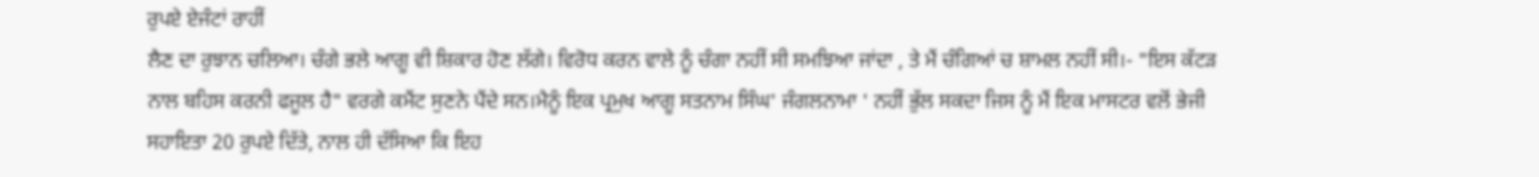ਰੁਪਏ ਏਜੰਟਾਂ ਰਾਹੀਂ
ਲੈਣ ਦਾ ਰੁਝਾਨ ਚਲਿਆ। ਚੰਗੇ ਭਲੇ ਆਗੂ ਵੀ ਸ਼ਿਕਾਰ ਹੋਣ ਲੱਗੇ। ਵਿਰੋਧ ਕਰਨ ਵਾਲੇ ਨੂੰ ਚੰਗਾ ਨਹੀਂ ਸੀ ਸਮਝਿਆ ਜਾਂਦਾ , ਤੇ ਮੈਂ ਚੰਗਿਆਂ ਚ ਸ਼ਾਮਲ ਨਹੀਂ ਸੀ।- "ਇਸ ਕੱਟੜ ਨਾਲ ਬਹਿਸ ਕਰਨੀ ਫਜੂਲ ਹੈ" ਵਰਗੇ ਕਮੈਂਟ ਸੁਣਨੇ ਪੈਂਦੇ ਸਨ।ਮੈਨੂੰ ਇਕ ਪ੍ਰਮੁਖ ਆਗੂ ਸਤਨਾਮ ਸਿੰਘ' ਜੰਗਲਨਾਮਾ ' ਨਹੀਂ ਭੁੱਲ ਸਕਦਾ ਜਿਸ ਨੂੰ ਮੈਂ ਇਕ ਮਾਸਟਰ ਵਲੋਂ ਭੇਜੀ ਸਹਾਇਤਾ 20 ਰੁਪਏ ਦਿੱਤੇ, ਨਾਲ ਹੀ ਦੱਸਿਆ ਕਿ ਇਹ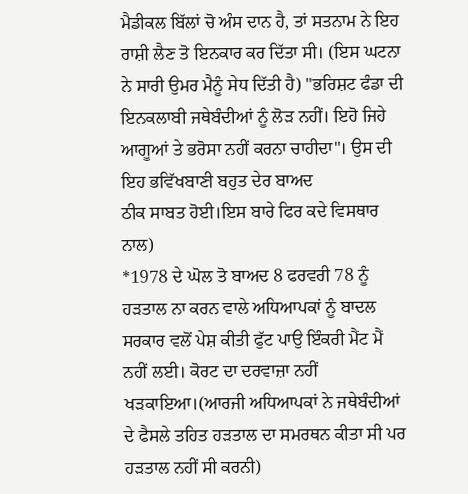ਮੈਡੀਕਲ ਬਿੱਲਾਂ ਚੋ ਅੰਸ ਦਾਨ ਹੈ, ਤਾਂ ਸਤਨਾਮ ਨੇ ਇਹ ਰਾਸ਼ੀ ਲੈਣ ਤੋ ਇਨਕਾਰ ਕਰ ਦਿੱਤਾ ਸੀ। (ਇਸ ਘਟਨਾ ਨੇ ਸਾਰੀ ਉਮਰ ਮੈਨੂੰ ਸੇਧ ਦਿੱਤੀ ਹੈ) "ਭਰਿਸ਼ਟ ਫੰਡਾ ਦੀ ਇਨਕਲਾਬੀ ਜਥੇਬੰਦੀਆਂ ਨੂੰ ਲੋੜ ਨਹੀਂ। ਇਹੋ ਜਿਹੇ ਆਗੂਆਂ ਤੇ ਭਰੋਸਾ ਨਹੀਂ ਕਰਨਾ ਚਾਹੀਦਾ"। ਉਸ ਦੀ ਇਹ ਭਵਿੱਖਬਾਣੀ ਬਹੁਤ ਦੇਰ ਬਾਅਦ
ਠੀਕ ਸਾਬਤ ਹੋਈ।ਇਸ ਬਾਰੇ ਫਿਰ ਕਦੇ ਵਿਸਥਾਰ ਨਾਲ)
*1978 ਦੇ ਘੋਲ ਤੋ ਬਾਅਦ 8 ਫਰਵਰੀ 78 ਨੂੰ ਹੜਤਾਲ ਨਾ ਕਰਨ ਵਾਲੇ ਅਧਿਆਪਕਾਂ ਨੂੰ ਬਾਦਲ ਸਰਕਾਰ ਵਲੋਂ ਪੇਸ਼ ਕੀਤੀ ਫੁੱਟ ਪਾਉ ਇੰਕਰੀ ਮੈਂਟ ਮੈਂ ਨਹੀਂ ਲਈ। ਕੋਰਟ ਦਾ ਦਰਵਾਜ਼ਾ ਨਹੀਂ ਖੜਕਾਇਆ।(ਆਰਜੀ ਅਧਿਆਪਕਾਂ ਨੇ ਜਥੇਬੰਦੀਆਂ ਦੇ ਫੈਸਲੇ ਤਹਿਤ ਹੜਤਾਲ ਦਾ ਸਮਰਥਨ ਕੀਤਾ ਸੀ ਪਰ ਹੜਤਾਲ ਨਹੀਂ ਸੀ ਕਰਨੀ)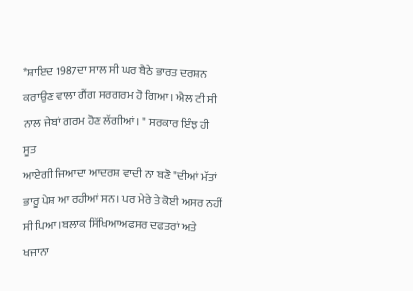*ਸ਼ਾਇਦ 1987ਦਾ ਸਾਲ ਸੀ ਘਰ ਬੈਠੇ ਭਾਰਤ ਦਰਸ਼ਨ ਕਰਾਉਣ ਵਾਲਾ ਗੈਂਗ ਸਰਗਰਮ ਹੋ ਗਿਆ। ਐਲ ਟੀ ਸੀ ਨਾਲ ਜੇਬਾਂ ਗਰਮ ਹੋਣ ਲੱਗੀਆਂ। " ਸਰਕਾਰ ਇੰਝ ਹੀ ਸੂਤ
ਆਏਗੀ ਜਿਆਦਾ ਆਦਰਸ਼ ਵਾਦੀ ਨਾ ਬਣੋ "ਦੀਆਂ ਮੱਤਾਂ ਭਾਰੂ ਪੇਸ਼ ਆ ਰਹੀਆਂ ਸਨ। ਪਰ ਮੇਰੇ ਤੇ ਕੋਈ ਅਸਰ ਨਹੀਂ ਸੀ ਪਿਆ।ਬਲਾਕ ਸਿੱਖਿਆਅਫਸਰ ਦਫਤਰਾਂ ਅਤੇ ਖਜਾਨਾ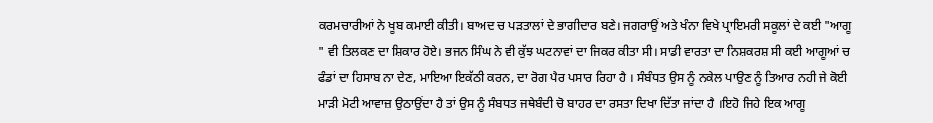ਕਰਮਚਾਰੀਆਂ ਨੇ ਖੂਬ ਕਮਾਈ ਕੀਤੀ। ਬਾਅਦ ਚ ਪੜਤਾਲਾਂ ਦੇ ਭਾਗੀਦਾਰ ਬਣੇ। ਜਗਰਾਉਂ ਅਤੇ ਖੰਨਾ ਵਿਖੇ ਪ੍ਰਾਇਮਰੀ ਸਕੂਲਾਂ ਦੇ ਕਈ "ਆਗੂ " ਵੀ ਤਿਲਕਣ ਦਾ ਸ਼ਿਕਾਰ ਹੋਏ। ਭਜਨ ਸਿੰਘ ਨੇ ਵੀ ਕੁੱਝ ਘਟਨਾਵਾਂ ਦਾ ਜਿਕਰ ਕੀਤਾ ਸੀ। ਸਾਡੀ ਵਾਰਤਾ ਦਾ ਨਿਸ਼ਕਰਸ਼ ਸੀ ਕਈ ਆਗੂਆਂ ਚ ਫੰਡਾਂ ਦਾ ਹਿਸਾਬ ਨਾ ਦੇਣ, ਮਾਇਆ ਇਕੱਠੀ ਕਰਨ, ਦਾ ਰੋਗ ਪੈਰ ਪਸਾਰ ਰਿਹਾ ਹੈ । ਸੰਬੰਧਤ ਉਸ ਨੂੰ ਨਕੇਲ ਪਾਉਣ ਨੂੰ ਤਿਆਰ ਨਹੀ ਜੇ ਕੋਈ ਮਾੜੀ ਮੋਟੀ ਆਵਾਜ਼ ਉਠਾਉਂਦਾ ਹੈ ਤਾਂ ਉਸ ਨੂੰ ਸੰਬਧਤ ਜਥੇਬੰਦੀ ਚੋ ਬਾਹਰ ਦਾ ਰਸਤਾ ਦਿਖਾ ਦਿੱਤਾ ਜਾਂਦਾ ਹੈ ।ਇਹੋ ਜਿਹੇ ਇਕ ਆਗੂ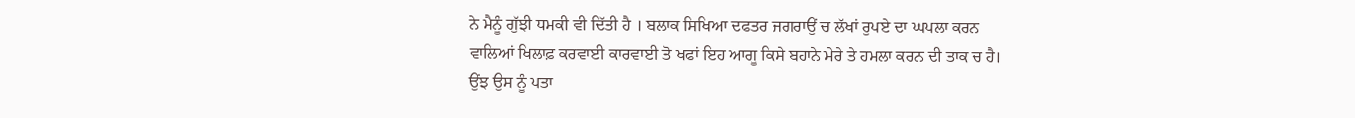ਨੇ ਮੈਨੂੰ ਗੁੱਝੀ ਧਮਕੀ ਵੀ ਦਿੱਤੀ ਹੈ । ਬਲਾਕ ਸਿਖਿਆ ਦਫਤਰ ਜਗਰਾਉਂ ਚ ਲੱਖਾਂ ਰੁਪਏ ਦਾ ਘਪਲਾ ਕਰਨ ਵਾਲਿਆਂ ਖਿਲਾਫ਼ ਕਰਵਾਈ ਕਾਰਵਾਈ ਤੋ ਖਫਾਂ ਇਹ ਆਗੂ ਕਿਸੇ ਬਹਾਨੇ ਮੇਰੇ ਤੇ ਹਮਲਾ ਕਰਨ ਦੀ ਤਾਕ ਚ ਹੈ। ਉਂਝ ਉਸ ਨੂੰ ਪਤਾ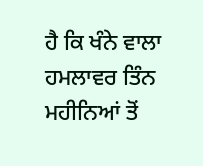ਹੈ ਕਿ ਖੰਨੇ ਵਾਲਾ ਹਮਲਾਵਰ ਤਿੰਨ ਮਹੀਨਿਆਂ ਤੋਂ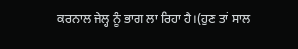ਕਰਨਾਲ ਜੇਲ੍ਹ ਨੂੰ ਭਾਗ ਲਾ ਰਿਹਾ ਹੈ।(ਹੁਣ ਤਾਂ ਸਾਲ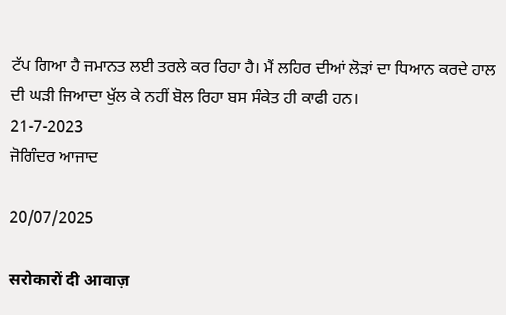ਟੱਪ ਗਿਆ ਹੈ ਜਮਾਨਤ ਲਈ ਤਰਲੇ ਕਰ ਰਿਹਾ ਹੈ। ਮੈਂ ਲਹਿਰ ਦੀਆਂ ਲੋੜਾਂ ਦਾ ਧਿਆਨ ਕਰਦੇ ਹਾਲ ਦੀ ਘੜੀ ਜਿਆਦਾ ਖੁੱਲ ਕੇ ਨਹੀਂ ਬੋਲ ਰਿਹਾ ਬਸ ਸੰਕੇਤ ਹੀ ਕਾਫੀ ਹਨ।
21-7-2023
ਜੋਗਿੰਦਰ ਆਜਾਦ

20/07/2025

सरोकारों दी आवाज़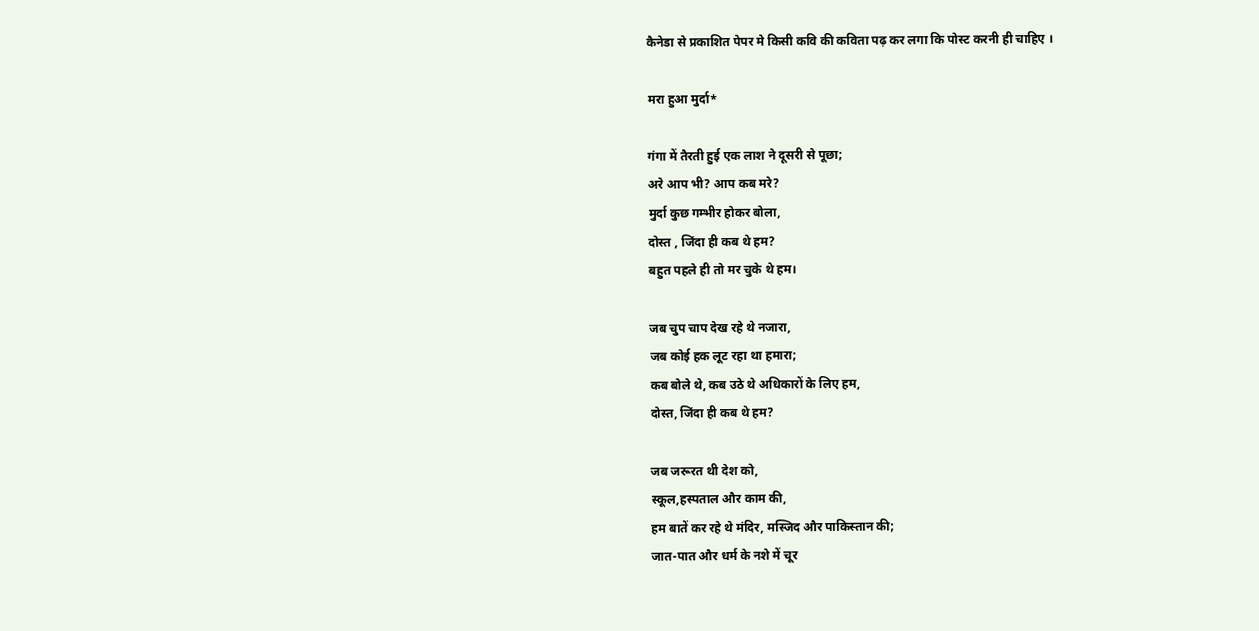कैनेडा से प्रकाशित पेपर मे किसी कवि की कविता पढ़ कर लगा कि पोस्ट करनी ही चाहिए ।

मरा हुआ मुर्दा*

गंगा में तैरती हुई एक लाश ने दूसरी से पूछा;
अरे आप भी? आप कब मरे?
मुर्दा कुछ गम्भीर होकर बोला,
दोस्त , जिंदा ही कब थे हम?
बहुत पहले ही तो मर चुके थे हम।

जब चुप चाप देख रहे थे नजारा,
जब कोई हक लूट रहा था हमारा;
कब बोले थे, कब उठे थे अधिकारों के लिए हम,
दोस्त, जिंदा ही कब थे हम?

जब जरूरत थी देश को,
स्कूल,हस्पताल और काम की,
हम बातें कर रहे थे मंदिर, मस्जिद और पाकिस्तान की;
जात-पात और धर्म के नशे में चूर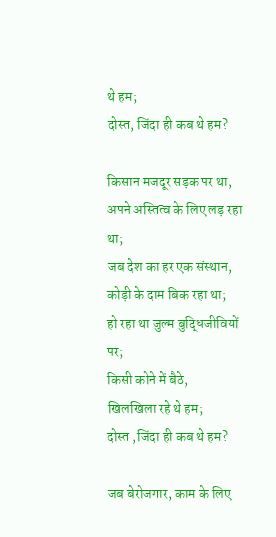थे हम;
दोस्त, जिंदा ही कब थे हम?

किसान मजदूर सड़क पर था,
अपने अस्तित्व के लिए लड़ रहा था;
जब देश का हर एक संस्थान,
कोड़ी के दाम बिक रहा था;
हो रहा था जुल्म बुद्धिजीवियों पर;
किसी कोने में बैठे,
खिलखिला रहे थे हम;
दोस्त ,जिंदा ही कब थे हम?

जब बेरोजगार, काम के लिए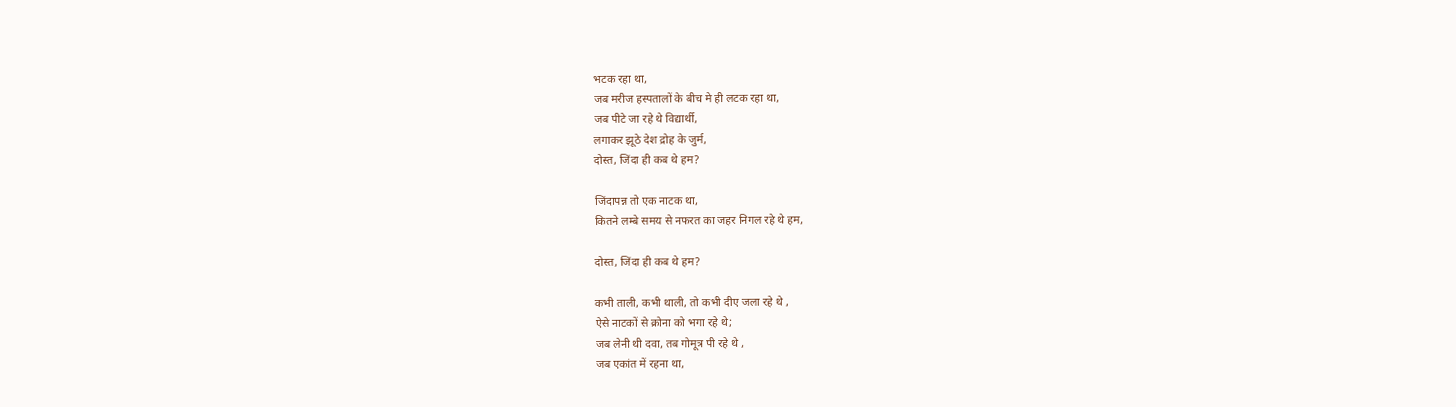भटक रहा था,
जब मरीज हस्पतालों के बीच मे ही लटक रहा था,
जब पीटे जा रहे थे विद्यार्थी,
लगाकर झूठे देश द्रोह के जुर्म,
दोस्त, जिंदा ही कब थे हम?

जिंदापन्न तो एक नाटक था,
कितने लम्बे समय से नफरत का जहर निगल रहे थे हम,

दोस्त, जिंदा ही कब थे हम?

कभी ताली, कभी थाली, तो कभी दीए जला रहे थे ,
ऐसे नाटकों से क्रोना को भगा रहे थे;
जब लेनी थी दवा, तब गोमूत्र पी रहे थे ,
जब एकांत में रहना था,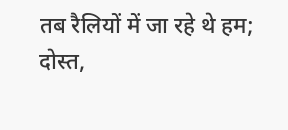तब रैलियों में जा रहे थे हम;
दोस्त,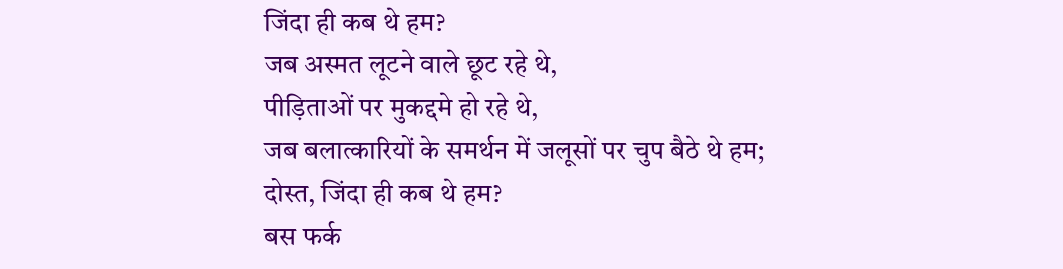जिंदा ही कब थे हम?
जब अस्मत लूटने वाले छूट रहे थे,
पीड़िताओं पर मुकद्दमे हो रहे थे,
जब बलात्कारियों के समर्थन में जलूसों पर चुप बैठे थे हम;
दोस्त, जिंदा ही कब थे हम?
बस फर्क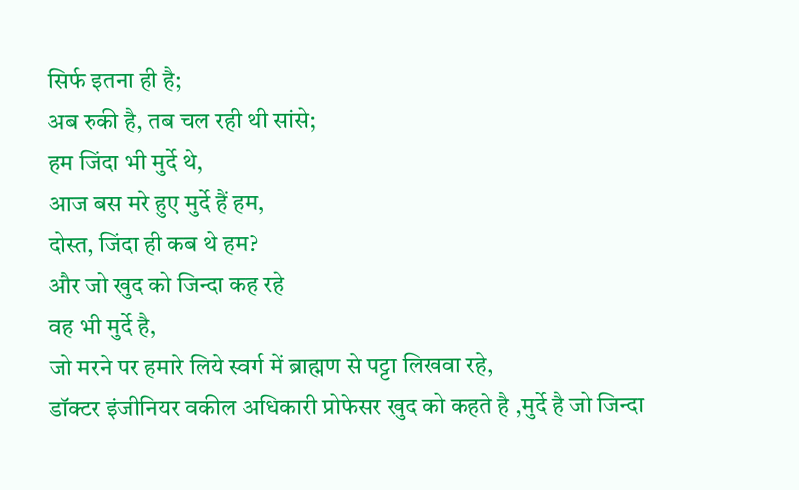सिर्फ इतना ही है;
अब रुकी है, तब चल रही थी सांसे;
हम जिंदा भी मुर्दे थे,
आज बस मरे हुए मुर्दे हैं हम,
दोस्त, जिंदा ही कब थे हम?
और जो खुद को जिन्दा कह रहे
वह भी मुर्दे है,
जो मरने पर हमारे लिये स्वर्ग में ब्राह्मण से पट्टा लिखवा रहे,
डॉक्टर इंजीनियर वकील अधिकारी प्रोफेसर खुद को कहते है ,मुर्दे है जो जिन्दा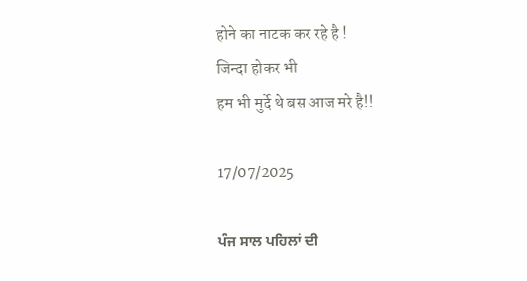होने का नाटक कर रहे है !
जिन्दा होकर भी
हम भी मुर्दे थे बस आज मरे है!!

17/07/2025

ਪੰਜ ਸਾਲ ਪਹਿਲਾਂ ਦੀ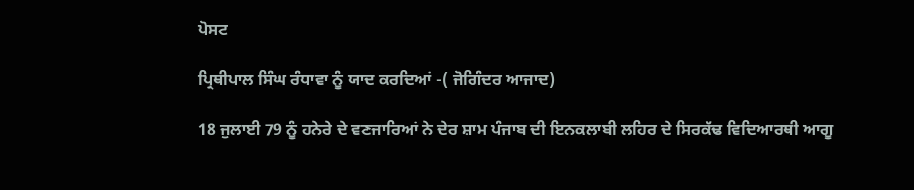ਪੋਸਟ

ਪ੍ਰਿਥੀਪਾਲ ਸਿੰਘ ਰੰਧਾਵਾ ਨੂੰ ਯਾਦ ਕਰਦਿਆਂ -( ਜੋਗਿੰਦਰ ਆਜਾਦ)

18 ਜੁਲਾਈ 79 ਨੂੰ ਹਨੇਰੇ ਦੇ ਵਣਜਾਰਿਆਂ ਨੇ ਦੇਰ ਸ਼ਾਮ ਪੰਜਾਬ ਦੀ ਇਨਕਲਾਬੀ ਲਹਿਰ ਦੇ ਸਿਰਕੱਢ ਵਿਦਿਆਰਥੀ ਆਗੂ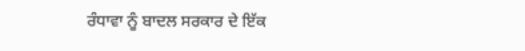ਰੰਧਾਵਾ ਨੂੰ ਬਾਦਲ ਸਰਕਾਰ ਦੇ ਇੱਕ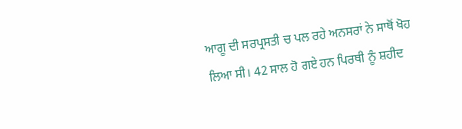ਆਗੂ ਦੀ ਸਰਪ੍ਰਸਤੀ ਚ ਪਲ ਰਹੇ ਅਨਸਰਾਂ ਨੇ ਸਾਥੋਂ ਖੋਹ ਲਿਆ ਸੀ। 42 ਸਾਲ ਹੋ ਗਏ ਹਨ ਪਿਰਥੀ ਨੂੰ ਸ਼ਹੀਦ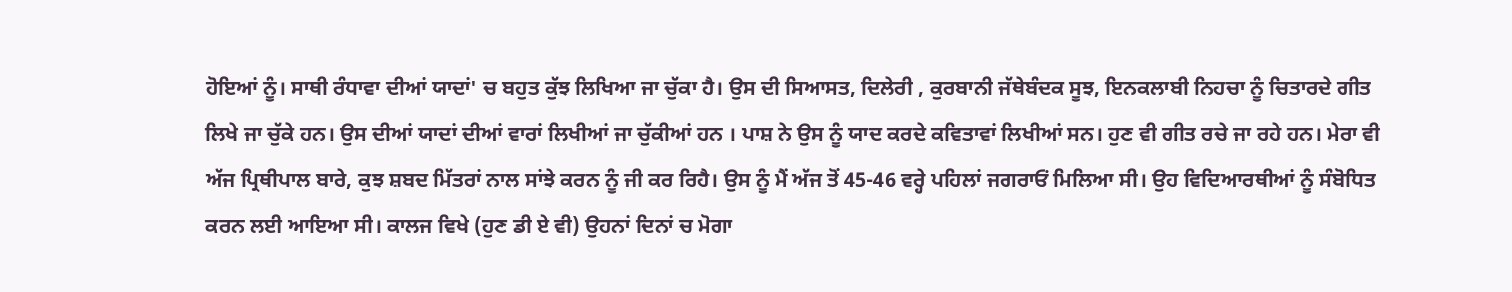ਹੋਇਆਂ ਨੂੰ। ਸਾਥੀ ਰੰਧਾਵਾ ਦੀਆਂ ਯਾਦਾਂ' ਚ ਬਹੁਤ ਕੁੱਝ ਲਿਖਿਆ ਜਾ ਚੁੱਕਾ ਹੈ। ਉਸ ਦੀ ਸਿਆਸਤ, ਦਿਲੇਰੀ , ਕੁਰਬਾਨੀ ਜੱਥੇਬੰਦਕ ਸੂਝ, ਇਨਕਲਾਬੀ ਨਿਹਚਾ ਨੂੰ ਚਿਤਾਰਦੇ ਗੀਤ ਲਿਖੇ ਜਾ ਚੁੱਕੇ ਹਨ। ਉਸ ਦੀਆਂ ਯਾਦਾਂ ਦੀਆਂ ਵਾਰਾਂ ਲਿਖੀਆਂ ਜਾ ਚੁੱਕੀਆਂ ਹਨ । ਪਾਸ਼ ਨੇ ਉਸ ਨੂੰ ਯਾਦ ਕਰਦੇ ਕਵਿਤਾਵਾਂ ਲਿਖੀਆਂ ਸਨ। ਹੁਣ ਵੀ ਗੀਤ ਰਚੇ ਜਾ ਰਹੇ ਹਨ। ਮੇਰਾ ਵੀ ਅੱਜ ਪ੍ਰਿਥੀਪਾਲ ਬਾਰੇ, ਕੁਝ ਸ਼ਬਦ ਮਿੱਤਰਾਂ ਨਾਲ ਸਾਂਝੇ ਕਰਨ ਨੂੰ ਜੀ ਕਰ ਰਿਹੈ। ਉਸ ਨੂੰ ਮੈਂ ਅੱਜ ਤੋਂ 45-46 ਵਰ੍ਹੇ ਪਹਿਲਾਂ ਜਗਰਾਓਂ ਮਿਲਿਆ ਸੀ। ਉਹ ਵਿਦਿਆਰਥੀਆਂ ਨੂੰ ਸੰਬੋਧਿਤ ਕਰਨ ਲਈ ਆਇਆ ਸੀ। ਕਾਲਜ ਵਿਖੇ (ਹੁਣ ਡੀ ਏ ਵੀ) ਉਹਨਾਂ ਦਿਨਾਂ ਚ ਮੋਗਾ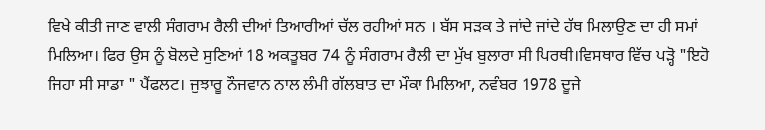ਵਿਖੇ ਕੀਤੀ ਜਾਣ ਵਾਲੀ ਸੰਗਰਾਮ ਰੈਲੀ ਦੀਆਂ ਤਿਆਰੀਆਂ ਚੱਲ ਰਹੀਆਂ ਸਨ । ਬੱਸ ਸੜਕ ਤੇ ਜਾਂਦੇ ਜਾਂਦੇ ਹੱਥ ਮਿਲਾਉਣ ਦਾ ਹੀ ਸਮਾਂ ਮਿਲਿਆ। ਫਿਰ ਉਸ ਨੂੰ ਬੋਲਦੇ ਸੁਣਿਆਂ 18 ਅਕਤੂਬਰ 74 ਨੂੰ ਸੰਗਰਾਮ ਰੈਲੀ ਦਾ ਮੁੱਖ ਬੁਲਾਰਾ ਸੀ ਪਿਰਥੀ।ਵਿਸਥਾਰ ਵਿੱਚ ਪੜ੍ਹੋ "ਇਹੋ ਜਿਹਾ ਸੀ ਸਾਡਾ " ਪੈਂਫਲਟ। ਜੁਝਾਰੂ ਨੌਜਵਾਨ ਨਾਲ ਲੰਮੀ ਗੱਲਬਾਤ ਦਾ ਮੌਕਾ ਮਿਲਿਆ, ਨਵੰਬਰ 1978 ਦੂਜੇ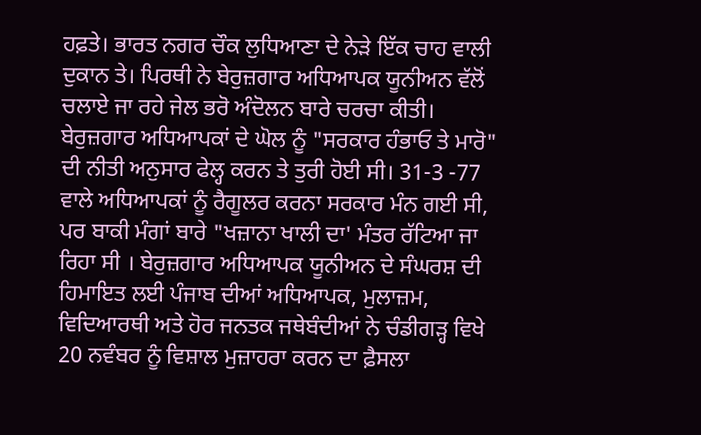ਹਫ਼ਤੇ। ਭਾਰਤ ਨਗਰ ਚੌਕ ਲੁਧਿਆਣਾ ਦੇ ਨੇੜੇ ਇੱਕ ਚਾਹ ਵਾਲੀ ਦੁਕਾਨ ਤੇ। ਪਿਰਥੀ ਨੇ ਬੇਰੁਜ਼ਗਾਰ ਅਧਿਆਪਕ ਯੂਨੀਅਨ ਵੱਲੋਂ ਚਲਾਏ ਜਾ ਰਹੇ ਜੇਲ ਭਰੋ ਅੰਦੋਲਨ ਬਾਰੇ ਚਰਚਾ ਕੀਤੀ। ਬੇਰੁਜ਼ਗਾਰ ਅਧਿਆਪਕਾਂ ਦੇ ਘੋਲ ਨੂੰ "ਸਰਕਾਰ ਹੰਭਾਓ ਤੇ ਮਾਰੋ" ਦੀ ਨੀਤੀ ਅਨੁਸਾਰ ਫੇਲ੍ਹ ਕਰਨ ਤੇ ਤੁਰੀ ਹੋਈ ਸੀ। 31-3 -77 ਵਾਲੇ ਅਧਿਆਪਕਾਂ ਨੂੰ ਰੈਗੂਲਰ ਕਰਨਾ ਸਰਕਾਰ ਮੰਨ ਗਈ ਸੀ, ਪਰ ਬਾਕੀ ਮੰਗਾਂ ਬਾਰੇ "ਖਜ਼ਾਨਾ ਖਾਲੀ ਦਾ' ਮੰਤਰ ਰੱਟਿਆ ਜਾ ਰਿਹਾ ਸੀ । ਬੇਰੁਜ਼ਗਾਰ ਅਧਿਆਪਕ ਯੂਨੀਅਨ ਦੇ ਸੰਘਰਸ਼ ਦੀ ਹਿਮਾਇਤ ਲਈ ਪੰਜਾਬ ਦੀਆਂ ਅਧਿਆਪਕ, ਮੁਲਾਜ਼ਮ, ਵਿਦਿਆਰਥੀ ਅਤੇ ਹੋਰ ਜਨਤਕ ਜਥੇਬੰਦੀਆਂ ਨੇ ਚੰਡੀਗੜ੍ਹ ਵਿਖੇ 20 ਨਵੰਬਰ ਨੂੰ ਵਿਸ਼ਾਲ ਮੁਜ਼ਾਹਰਾ ਕਰਨ ਦਾ ਫ਼ੈਸਲਾ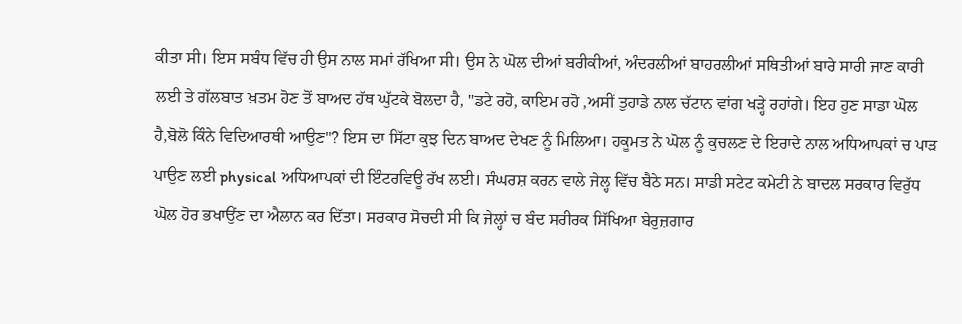ਕੀਤਾ ਸੀ। ਇਸ ਸਬੰਧ ਵਿੱਚ ਹੀ ਉਸ ਨਾਲ ਸਮਾਂ ਰੱਖਿਆ ਸੀ। ਉਸ ਨੇ ਘੋਲ ਦੀਆਂ ਬਰੀਕੀਆਂ, ਅੰਦਰਲੀਆਂ ਬਾਹਰਲੀਆਂ ਸਥਿਤੀਆਂ ਬਾਰੇ ਸਾਰੀ ਜਾਣ ਕਾਰੀ ਲਈ ਤੇ ਗੱਲਬਾਤ ਖ਼ਤਮ ਹੋਣ ਤੋਂ ਬਾਅਦ ਹੱਥ ਘੁੱਟਕੇ ਬੋਲਦਾ ਹੈ, "ਡਟੇ ਰਹੋ, ਕਾਇਮ ਰਹੋ ,ਅਸੀਂ ਤੁਹਾਡੇ ਨਾਲ ਚੱਟਾਨ ਵਾਂਗ ਖੜ੍ਹੇ ਰਹਾਂਗੇ। ਇਹ ਹੁਣ ਸਾਡਾ ਘੋਲ ਹੈ,ਬੋਲੋ ਕਿੰਨੇ ਵਿਦਿਆਰਥੀ ਆਉਣ"? ਇਸ ਦਾ ਸਿੱਟਾ ਕੁਝ ਦਿਨ ਬਾਅਦ ਦੇਖਣ ਨੂੰ ਮਿਲਿਆ। ਹਕੂਮਤ ਨੇ ਘੋਲ ਨੂੰ ਕੁਚਲਣ ਦੇ ਇਰਾਦੇ ਨਾਲ ਅਧਿਆਪਕਾਂ ਚ ਪਾੜ ਪਾਉਣ ਲਈ physical ਅਧਿਆਪਕਾਂ ਦੀ ਇੰਟਰਵਿਊ ਰੱਖ ਲਈ। ਸੰਘਰਸ਼ ਕਰਨ ਵਾਲੇ ਜੇਲ੍ਹ ਵਿੱਚ ਬੈਠੇ ਸਨ। ਸਾਡੀ ਸਟੇਟ ਕਮੇਟੀ ਨੇ ਬਾਦਲ ਸਰਕਾਰ ਵਿਰੁੱਧ ਘੋਲ ਹੋਰ ਭਖਾਉਂਣ ਦਾ ਐਲਾਨ ਕਰ ਦਿੱਤਾ। ਸਰਕਾਰ ਸੋਚਦੀ ਸੀ ਕਿ ਜੇਲ੍ਹਾਂ ਚ ਬੰਦ ਸਰੀਰਕ ਸਿੱਖਿਆ ਬੇਰੁਜ਼ਗਾਰ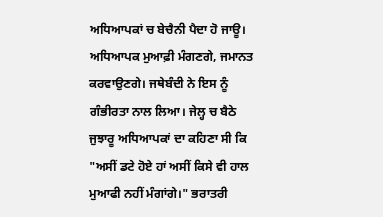ਅਧਿਆਪਕਾਂ ਚ ਬੇਚੈਨੀ ਪੈਦਾ ਹੋ ਜਾਊ। ਅਧਿਆਪਕ ਮੁਆਫ਼ੀ ਮੰਗਣਗੇ, ਜਮਾਨਤ ਕਰਵਾਉਣਗੇ। ਜਥੇਬੰਦੀ ਨੇ ਇਸ ਨੂੰ ਗੰਭੀਰਤਾ ਨਾਲ ਲਿਆ। ਜੇਲ੍ਹ ਚ ਬੈਠੇ ਜੁਝਾਰੂ ਅਧਿਆਪਕਾਂ ਦਾ ਕਹਿਣਾ ਸੀ ਕਿ "ਅਸੀਂ ਡਟੇ ਹੋਏ ਹਾਂ ਅਸੀਂ ਕਿਸੇ ਵੀ ਹਾਲ ਮੁਆਫੀ ਨਹੀਂ ਮੰਗਾਂਗੇ।" ਭਰਾਤਰੀ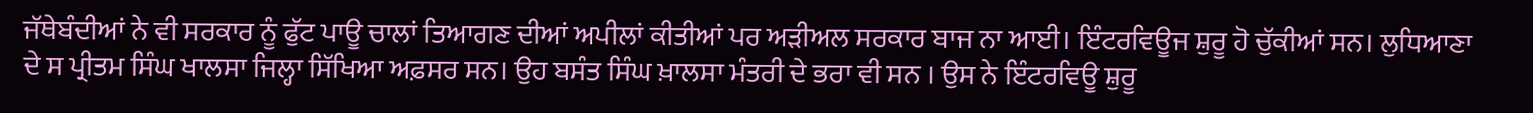ਜੱਥੇਬੰਦੀਆਂ ਨੇ ਵੀ ਸਰਕਾਰ ਨੂੰ ਫੁੱਟ ਪਾਊ ਚਾਲਾਂ ਤਿਆਗਣ ਦੀਆਂ ਅਪੀਲਾਂ ਕੀਤੀਆਂ ਪਰ ਅੜੀਅਲ ਸਰਕਾਰ ਬਾਜ ਨਾ ਆਈ। ਇੰਟਰਵਿਊਜ ਸ਼ੁਰੂ ਹੋ ਚੁੱਕੀਆਂ ਸਨ। ਲੁਧਿਆਣਾ ਦੇ ਸ ਪ੍ਰੀਤਮ ਸਿੰਘ ਖਾਲਸਾ ਜਿਲ੍ਹਾ ਸਿੱਖਿਆ ਅਫ਼ਸਰ ਸਨ। ਉਹ ਬਸੰਤ ਸਿੰਘ ਖ਼ਾਲਸਾ ਮੰਤਰੀ ਦੇ ਭਰਾ ਵੀ ਸਨ । ਉਸ ਨੇ ਇੰਟਰਵਿਊ ਸ਼ੁਰੂ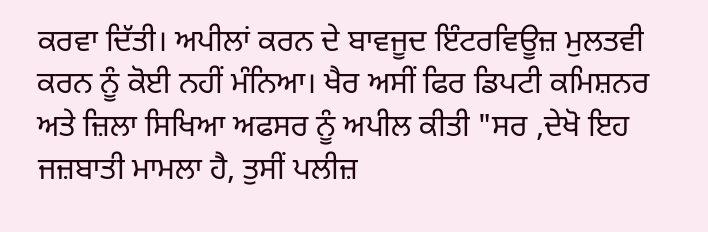ਕਰਵਾ ਦਿੱਤੀ। ਅਪੀਲਾਂ ਕਰਨ ਦੇ ਬਾਵਜੂਦ ਇੰਟਰਵਿਊਜ਼ ਮੁਲਤਵੀ ਕਰਨ ਨੂੰ ਕੋਈ ਨਹੀਂ ਮੰਨਿਆ। ਖੈਰ ਅਸੀਂ ਫਿਰ ਡਿਪਟੀ ਕਮਿਸ਼ਨਰ ਅਤੇ ਜ਼ਿਲਾ ਸਿਖਿਆ ਅਫਸਰ ਨੂੰ ਅਪੀਲ ਕੀਤੀ "ਸਰ ,ਦੇਖੋ ਇਹ ਜਜ਼ਬਾਤੀ ਮਾਮਲਾ ਹੈ, ਤੁਸੀਂ ਪਲੀਜ਼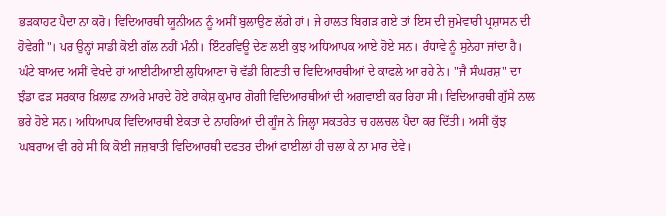ਭੜਕਾਹਟ ਪੈਦਾ ਨਾ ਕਰੋ। ਵਿਦਿਆਰਥੀ ਯੂਨੀਅਨ ਨੂੰ ਅਸੀਂ ਬੁਲਾਉਣ ਲੱਗੇ ਹਾਂ। ਜੇ ਹਾਲਤ ਬਿਗੜ ਗਏ ਤਾਂ ਇਸ ਦੀ ਜੁਮੇਵਾਰੀ ਪ੍ਰਸ਼ਾਸਨ ਦੀ ਹੋਵੇਗੀ"। ਪਰ ਉਨ੍ਹਾਂ ਸਾਡੀ ਕੋਈ ਗੱਲ ਨਹੀਂ ਮੰਨੀ। ਇੰਟਰਵਿਊ ਦੇਣ ਲਈ ਕੁਝ ਅਧਿਆਪਕ ਆਏ ਹੋਏ ਸਨ। ਰੰਧਾਵੇ ਨੂੰ ਸੁਨੇਹਾ ਜਾਂਦਾ ਹੈ। ਘੰਟੇ ਬਾਅਦ ਅਸੀਂ ਵੇਖਦੇ ਹਾਂ ਆਈਟੀਆਈ ਲੁਧਿਆਣਾ ਚੋ ਵੱਡੀ ਗਿਣਤੀ ਚ ਵਿਦਿਆਰਥੀਆਂ ਦੇ ਕਾਫਲੇ ਆ ਰਹੇ ਨੇ। "ਜੈ ਸੰਘਰਸ਼" ਦਾ ਝੰਡਾ ਫੜ ਸਰਕਾਰ ਖ਼ਿਲਾਫ਼ ਨਾਅਰੇ ਮਾਰਦੇ ਹੋਏ ਰਾਕੇਸ਼ ਕੁਮਾਰ ਗੋਗੀ ਵਿਦਿਆਰਥੀਆਂ ਦੀ ਅਗਵਾਈ ਕਰ ਰਿਹਾ ਸੀ। ਵਿਦਿਆਰਥੀ ਗੁੱਸੇ ਨਾਲ ਭਰੇ ਹੋਏ ਸਨ। ਅਧਿਆਪਕ ਵਿਦਿਆਰਥੀ ਏਕਤਾ ਦੇ ਨਾਹਰਿਆਂ ਦੀ ਗੂੰਜ ਨੇ ਜਿਲ੍ਹਾ ਸਕਤਰੇਤ ਚ ਹਲਚਲ ਪੈਦਾ ਕਰ ਦਿੱਤੀ। ਅਸੀਂ ਕੁੱਝ ਘਬਰਾਅ ਵੀ ਰਹੇ ਸੀ ਕਿ ਕੋਈ ਜਜ਼ਬਾਤੀ ਵਿਦਿਆਰਥੀ ਦਫਤਰ ਦੀਆਂ ਫਾਈਲਾਂ ਹੀ ਚਲਾ ਕੇ ਨਾ ਮਾਰ ਦੇਵੇ।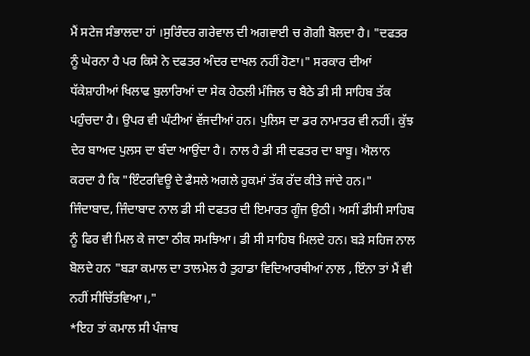ਮੈਂ ਸਟੇਜ ਸੰਭਾਲਦਾ ਹਾਂ ।ਸੁਰਿੰਦਰ ਗਰੇਵਾਲ ਦੀ ਅਗਵਾਈ ਚ ਗੋਗੀ ਬੋਲਦਾ ਹੈ। "ਦਫਤਰ ਨੂੰ ਘੇਰਨਾ ਹੈ ਪਰ ਕਿਸੇ ਨੇ ਦਫਤਰ ਅੰਦਰ ਦਾਖਲ ਨਹੀਂ ਹੋਣਾ।" ਸਰਕਾਰ ਦੀਆਂ ਧੱਕੇਸ਼ਾਹੀਆਂ ਖਿਲਾਫ ਬੁਲਾਰਿਆਂ ਦਾ ਸੇਕ ਹੇਠਲੀ ਮੰਜਿਲ ਚ ਬੈਠੇ ਡੀ ਸੀ ਸਾਹਿਬ ਤੱਕ ਪਹੁੰਚਦਾ ਹੈ। ਉਪਰ ਵੀ ਘੰਟੀਆਂ ਵੱਜਦੀਆਂ ਹਨ। ਪੁਲਿਸ ਦਾ ਡਰ ਨਾਮਾਤਰ ਵੀ ਨਹੀਂ। ਕੁੱਝ ਦੇਰ ਬਾਅਦ ਪੁਲਸ ਦਾ ਬੰਦਾ ਆਉਂਦਾ ਹੈ। ਨਾਲ ਹੈ ਡੀ ਸੀ ਦਫਤਰ ਦਾ ਬਾਬੂ। ਐਲਾਨ ਕਰਦਾ ਹੈ ਕਿ "ਇੰਟਰਵਿਊ ਦੇ ਫੈਸਲੇ ਅਗਲੇ ਹੁਕਮਾਂ ਤੱਕ ਰੱਦ ਕੀਤੇ ਜਾਂਦੇ ਹਨ।" ਜਿੰਦਾਬਾਦ, ਜਿੰਦਾਬਾਦ ਨਾਲ ਡੀ ਸੀ ਦਫਤਰ ਦੀ ਇਮਾਰਤ ਗੂੰਜ ਉਠੀ। ਅਸੀਂ ਡੀਸੀ ਸਾਹਿਬ ਨੂੰ ਫਿਰ ਵੀ ਮਿਲ ਕੇ ਜਾਣਾ ਠੀਕ ਸਮਝਿਆ। ਡੀ ਸੀ ਸਾਹਿਬ ਮਿਲਦੇ ਹਨ। ਬੜੇ ਸਹਿਜ ਨਾਲ ਬੋਲਦੇ ਹਨ "ਬੜਾ ਕਮਾਲ ਦਾ ਤਾਲਮੇਲ ਹੈ ਤੁਹਾਡਾ ਵਿਦਿਆਰਥੀਆਂ ਨਾਲ , ਇੰਨਾ ਤਾਂ ਮੈਂ ਵੀ ਨਹੀਂ ਸੀਚਿੱਤਵਿਆ।,"
*ਇਹ ਤਾਂ ਕਮਾਲ ਸੀ ਪੰਜਾਬ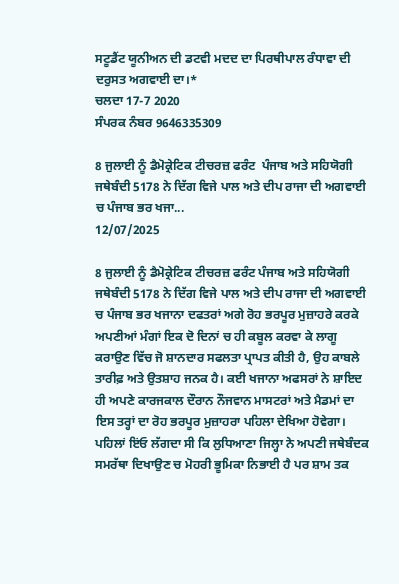ਸਟੂਡੈਂਟ ਯੂਨੀਅਨ ਦੀ ਡਟਵੀ ਮਦਦ ਦਾ ਪਿਰਥੀਪਾਲ ਰੰਧਾਵਾ ਦੀ ਦਰੁਸਤ ਅਗਵਾਈ ਦਾ।*
ਚਲਦਾ 17-7 2020
ਸੰਪਰਕ ਨੰਬਰ 9646335309

8 ਜੁਲਾਈ ਨੂੰ ਡੈਮੋਕ੍ਰੇਟਿਕ ਟੀਚਰਜ਼ ਫਰੰਟ  ਪੰਜਾਬ ਅਤੇ ਸਹਿਯੋਗੀ ਜਥੇਬੰਦੀ 5178 ਨੇ ਦਿੱਗ ਵਿਜੇ ਪਾਲ ਅਤੇ ਦੀਪ ਰਾਜਾ ਦੀ ਅਗਵਾਈ ਚ ਪੰਜਾਬ ਭਰ ਖਜਾ...
12/07/2025

8 ਜੁਲਾਈ ਨੂੰ ਡੈਮੋਕ੍ਰੇਟਿਕ ਟੀਚਰਜ਼ ਫਰੰਟ ਪੰਜਾਬ ਅਤੇ ਸਹਿਯੋਗੀ ਜਥੇਬੰਦੀ 5178 ਨੇ ਦਿੱਗ ਵਿਜੇ ਪਾਲ ਅਤੇ ਦੀਪ ਰਾਜਾ ਦੀ ਅਗਵਾਈ ਚ ਪੰਜਾਬ ਭਰ ਖਜਾਨਾ ਦਫਤਰਾਂ ਅਗੇ ਰੋਹ ਭਰਪੂਰ ਮੁਜ਼ਾਹਰੇ ਕਰਕੇ ਅਪਣੀਆਂ ਮੰਗਾਂ ਇਕ ਦੋ ਦਿਨਾਂ ਚ ਹੀ ਕਬੂਲ ਕਰਵਾ ਕੇ ਲਾਗੂ ਕਰਾਉਣ ਵਿੱਚ ਜੋ ਸ਼ਾਨਦਾਰ ਸਫਲਤਾ ਪ੍ਰਾਪਤ ਕੀਤੀ ਹੈ, ਉਹ ਕਾਬਲੇ ਤਾਰੀਫ਼ ਅਤੇ ਉਤਸ਼ਾਹ ਜਨਕ ਹੈ। ਕਈ ਖਜਾਨਾ ਅਫਸਰਾਂ ਨੇ ਸ਼ਾਇਦ ਹੀ ਅਪਣੇ ਕਾਰਜਕਾਲ ਦੌਰਾਨ ਨੌਜਵਾਨ ਮਾਸਟਰਾਂ ਅਤੇ ਮੈਡਮਾਂ ਦਾ ਇਸ ਤਰ੍ਹਾਂ ਦਾ ਰੋਹ ਭਰਪੂਰ ਮੁਜ਼ਾਹਰਾ ਪਹਿਲਾ ਦੇਖਿਆ ਹੋਵੇਗਾ।
ਪਹਿਲਾਂ ਇਂਓ ਲੱਗਦਾ ਸੀ ਕਿ ਲੁਧਿਆਣਾ ਜਿਲ੍ਹਾ ਨੇ ਅਪਣੀ ਜਥੇਬੰਦਕ ਸਮਰੱਥਾ ਦਿਖਾਉਣ ਚ ਮੋਹਰੀ ਭੂਮਿਕਾ ਨਿਭਾਈ ਹੈ ਪਰ ਸ਼ਾਮ ਤਕ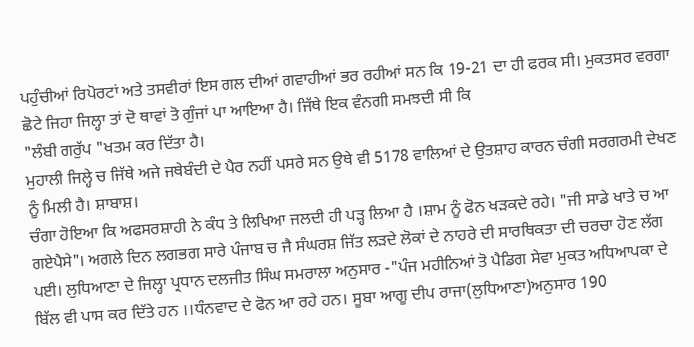ਪਹੁੰਚੀਆਂ ਰਿਪੋਰਟਾਂ ਅਤੇ ਤਸਵੀਰਾਂ ਇਸ ਗਲ ਦੀਆਂ ਗਵਾਹੀਆਂ ਭਰ ਰਹੀਆਂ ਸਨ ਕਿ 19-21 ਦਾ ਹੀ ਫਰਕ ਸੀ। ਮੁਕਤਸਰ ਵਰਗਾ ਛੋਟੇ ਜਿਹਾ ਜਿਲ੍ਹਾ ਤਾਂ ਦੋ ਥਾਵਾਂ ਤੋ ਗੁੰਜਾਂ ਪਾ ਆਇਆ ਹੈ। ਜਿੱਥੇ ਇਕ ਵੰਨਗੀ ਸਮਝਦੀ ਸੀ ਕਿ
"ਲੰਬੀ ਗਰੁੱਪ "ਖਤਮ ਕਰ ਦਿੱਤਾ ਹੈ।
ਮੁਹਾਲੀ ਜਿਲ੍ਹੇ ਚ ਜਿੱਥੇ ਅਜੇ ਜਥੇਬੰਦੀ ਦੇ ਪੈਰ ਨਹੀਂ ਪਸਰੇ ਸਨ ਉਥੇ ਵੀ 5178 ਵਾਲਿਆਂ ਦੇ ਉਤਸ਼ਾਹ ਕਾਰਨ ਚੰਗੀ ਸਰਗਰਮੀ ਦੇਖਣ ਨੂੰ ਮਿਲੀ ਹੈ। ਸ਼ਾਬਾਸ਼।
ਚੰਗਾ ਹੋਇਆ ਕਿ ਅਫਸਰਸ਼ਾਹੀ ਨੇ ਕੰਧ ਤੇ ਲਿਖਿਆ ਜਲਦੀ ਹੀ ਪੜ੍ਹ ਲਿਆ ਹੈ ।ਸ਼ਾਮ ਨੂੰ ਫੋਨ ਖੜਕਦੇ ਰਹੇ। "ਜੀ ਸਾਡੇ ਖਾਤੇ ਚ ਆ ਗਏਪੈਸੇ"। ਅਗਲੇ ਦਿਨ ਲਗਭਗ ਸਾਰੇ ਪੰਜਾਬ ਚ ਜੈ ਸੰਘਰਸ਼ ਜਿੱਤ ਲੜਦੇ ਲੋਕਾਂ ਦੇ ਨਾਹਰੇ ਦੀ ਸਾਰਥਿਕਤਾ ਦੀ ਚਰਚਾ ਹੋਣ ਲੱਗ ਪਈ। ਲੁਧਿਆਣਾ ਦੇ ਜਿਲ੍ਹਾ ਪ੍ਰਧਾਨ ਦਲਜੀਤ ਸਿੰਘ ਸਮਰਾਲਾ ਅਨੁਸਾਰ -"ਪੰਜ ਮਹੀਨਿਆਂ ਤੋ ਪੈਡਿਗ ਸੇਵਾ ਮੁਕਤ ਅਧਿਆਪਕਾ ਦੇ ਬਿੱਲ ਵੀ ਪਾਸ ਕਰ ਦਿੱਤੇ ਹਨ ।।ਧੰਨਵਾਦ ਦੇ ਫੋਨ ਆ ਰਹੇ ਹਨ। ਸੂਬਾ ਆਗੂ ਦੀਪ ਰਾਜਾ(ਲੁਧਿਆਣਾ)ਅਨੁਸਾਰ 190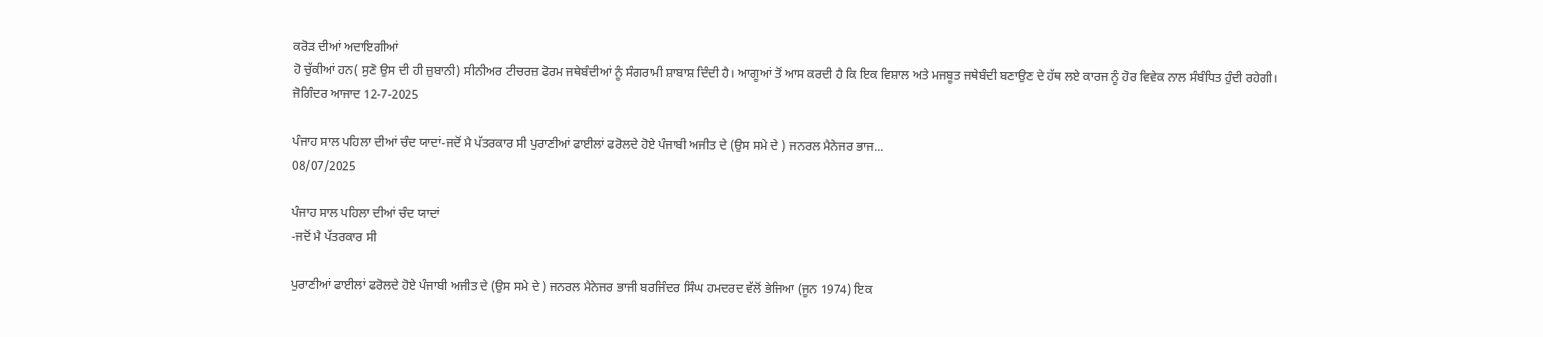ਕਰੋੜ ਦੀਆਂ ਅਦਾਇਗੀਆਂ
ਹੋ ਚੁੱਕੀਆਂ ਹਨ( ਸੁਣੋ ਉਸ ਦੀ ਹੀ ਜ਼ੁਬਾਨੀ) ਸੀਨੀਅਰ ਟੀਚਰਜ਼ ਫੋਰਮ ਜਥੇਬੰਦੀਆਂ ਨੂੰ ਸੰਗਰਾਮੀ ਸ਼ਾਬਾਸ਼ ਦਿੰਦੀ ਹੈ। ਆਗੂਆਂ ਤੋਂ ਆਸ ਕਰਦੀ ਹੈ ਕਿ ਇਕ ਵਿਸ਼ਾਲ ਅਤੇ ਮਜਬੂਤ ਜਥੇਬੰਦੀ ਬਣਾਉਣ ਦੇ ਹੱਥ ਲਏ ਕਾਰਜ ਨੂੰ ਹੋਰ ਵਿਵੇਕ ਨਾਲ ਸੰਬੰਧਿਤ ਹੁੰਦੀ ਰਹੇਗੀ।
ਜੋਗਿੰਦਰ ਆਜਾਦ 12-7-2025

ਪੰਜਾਹ ਸਾਲ ਪਹਿਲਾ ਦੀਆਂ ਚੰਦ ਯਾਦਾਂ-ਜਦੋਂ ਮੈ ਪੱਤਰਕਾਰ ਸੀ ਪੁਰਾਣੀਆਂ ਫਾਈਲਾਂ ਫਰੋਲਦੇ ਹੋਏ ਪੰਜਾਬੀ ਅਜੀਤ ਦੇ (ਉਸ ਸਮੇ ਦੇ ) ਜਨਰਲ ਮੈਨੇਜਰ ਭਾਜ...
08/07/2025

ਪੰਜਾਹ ਸਾਲ ਪਹਿਲਾ ਦੀਆਂ ਚੰਦ ਯਾਦਾਂ
-ਜਦੋਂ ਮੈ ਪੱਤਰਕਾਰ ਸੀ

ਪੁਰਾਣੀਆਂ ਫਾਈਲਾਂ ਫਰੋਲਦੇ ਹੋਏ ਪੰਜਾਬੀ ਅਜੀਤ ਦੇ (ਉਸ ਸਮੇ ਦੇ ) ਜਨਰਲ ਮੈਨੇਜਰ ਭਾਜੀ ਬਰਜਿੰਦਰ ਸਿੰਘ ਹਮਦਰਦ ਵੱਲੋਂ ਭੇਜਿਆ (ਜੂਨ 1974) ਇਕ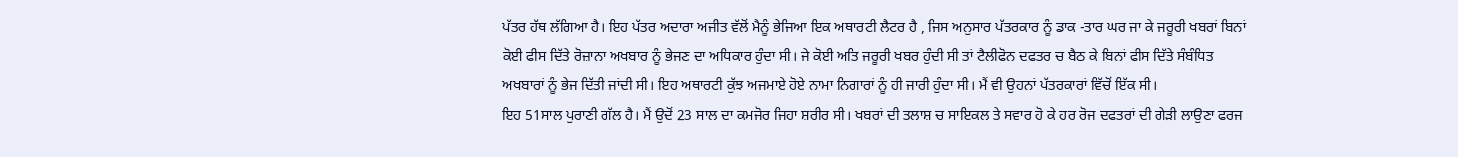ਪੱਤਰ ਹੱਥ ਲੱਗਿਆ ਹੈ। ਇਹ ਪੱਤਰ ਅਦਾਰਾ ਅਜੀਤ ਵੱਲੋਂ ਮੈਨੂੰ ਭੇਜਿਆ ਇਕ ਅਥਾਰਟੀ ਲੈਟਰ ਹੈ , ਜਿਸ ਅਨੁਸਾਰ ਪੱਤਰਕਾਰ ਨੂੰ ਡਾਕ -ਤਾਰ ਘਰ ਜਾ ਕੇ ਜਰੂਰੀ ਖਬਰਾਂ ਬਿਨਾਂ ਕੋਈ ਫੀਸ ਦਿੱਤੇ ਰੋਜ਼ਾਨਾ ਅਖਬਾਰ ਨੂੰ ਭੇਜਣ ਦਾ ਅਧਿਕਾਰ ਹੁੰਦਾ ਸੀ। ਜੇ ਕੋਈ ਅਤਿ ਜਰੂਰੀ ਖਬਰ ਹੁੰਦੀ ਸੀ ਤਾਂ ਟੈਲੀਫੋਨ ਦਫਤਰ ਚ ਬੈਠ ਕੇ ਬਿਨਾਂ ਫੀਸ ਦਿੱਤੇ ਸੰਬੰਧਿਤ ਅਖਬਾਰਾਂ ਨੂੰ ਭੇਜ ਦਿੱਤੀ ਜਾਂਦੀ ਸੀ। ਇਹ ਅਥਾਰਟੀ ਕੁੱਝ ਅਜਮਾਏ ਹੋਏ ਨਾਮਾ ਨਿਗਾਰਾਂ ਨੂੰ ਹੀ ਜਾਰੀ ਹੁੰਦਾ ਸੀ। ਮੈਂ ਵੀ ਉਹਨਾਂ ਪੱਤਰਕਾਰਾਂ ਵਿੱਚੋਂ ਇੱਕ ਸੀ।
ਇਹ 51ਸਾਲ ਪੁਰਾਣੀ ਗੱਲ ਹੈ। ਮੈਂ ਉਦੋਂ 23 ਸਾਲ ਦਾ ਕਮਜੋਰ ਜਿਹਾ ਸ਼ਰੀਰ ਸੀ। ਖਬਰਾਂ ਦੀ ਤਲਾਸ਼ ਚ ਸਾਇਕਲ ਤੇ ਸਵਾਰ ਹੋ ਕੇ ਹਰ ਰੋਜ ਦਫਤਰਾਂ ਦੀ ਗੇੜੀ ਲਾਉਣਾ ਫਰਜ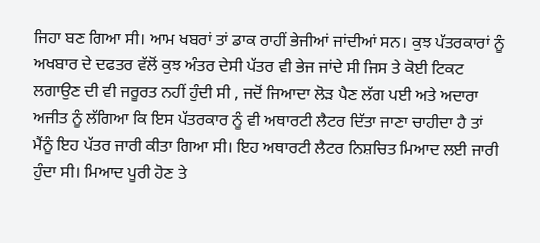ਜਿਹਾ ਬਣ ਗਿਆ ਸੀ। ਆਮ ਖਬਰਾਂ ਤਾਂ ਡਾਕ ਰਾਹੀਂ ਭੇਜੀਆਂ ਜਾਂਦੀਆਂ ਸਨ। ਕੁਝ ਪੱਤਰਕਾਰਾਂ ਨੂੰ ਅਖਬਾਰ ਦੇ ਦਫਤਰ ਵੱਲੋਂ ਕੁਝ ਅੰਤਰ ਦੇਸੀ ਪੱਤਰ ਵੀ ਭੇਜ ਜਾਂਦੇ ਸੀ ਜਿਸ ਤੇ ਕੋਈ ਟਿਕਟ ਲਗਾਉਣ ਦੀ ਵੀ ਜਰੂਰਤ ਨਹੀਂ ਹੁੰਦੀ ਸੀ , ਜਦੋਂ ਜਿਆਦਾ ਲੋੜ ਪੈਣ ਲੱਗ ਪਈ ਅਤੇ ਅਦਾਰਾ ਅਜੀਤ ਨੂੰ ਲੱਗਿਆ ਕਿ ਇਸ ਪੱਤਰਕਾਰ ਨੂੰ ਵੀ ਅਥਾਰਟੀ ਲੈਟਰ ਦਿੱਤਾ ਜਾਣਾ ਚਾਹੀਦਾ ਹੈ ਤਾਂ ਮੈਂਨੂੰ ਇਹ ਪੱਤਰ ਜਾਰੀ ਕੀਤਾ ਗਿਆ ਸੀ। ਇਹ ਅਥਾਰਟੀ ਲੈਟਰ ਨਿਸ਼ਚਿਤ ਮਿਆਦ ਲਈ ਜਾਰੀ ਹੁੰਦਾ ਸੀ। ਮਿਆਦ ਪੂਰੀ ਹੋਣ ਤੇ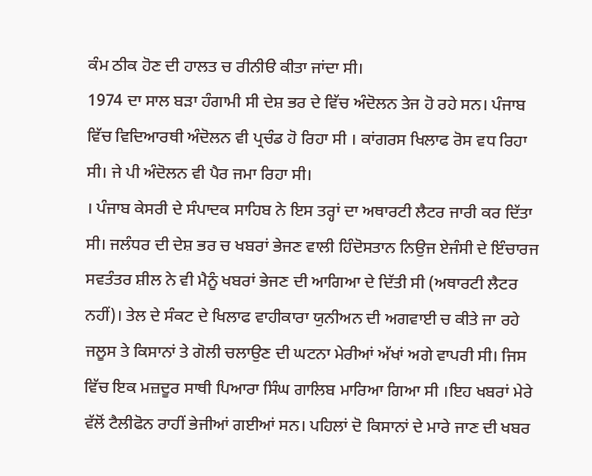ਕੰਮ ਠੀਕ ਹੋਣ ਦੀ ਹਾਲਤ ਚ ਰੀਨੀੳ ਕੀਤਾ ਜਾਂਦਾ ਸੀ।
1974 ਦਾ ਸਾਲ ਬੜਾ ਹੰਗਾਮੀ ਸੀ ਦੇਸ਼ ਭਰ ਦੇ ਵਿੱਚ ਅੰਦੋਲਨ ਤੇਜ ਹੋ ਰਹੇ ਸਨ। ਪੰਜਾਬ ਵਿੱਚ ਵਿਦਿਆਰਥੀ ਅੰਦੋਲਨ ਵੀ ਪ੍ਰਚੰਡ ਹੋ ਰਿਹਾ ਸੀ । ਕਾਂਗਰਸ ਖਿਲਾਫ ਰੋਸ ਵਧ ਰਿਹਾ ਸੀ। ਜੇ ਪੀ ਅੰਦੋਲਨ ਵੀ ਪੈਰ ਜਮਾ ਰਿਹਾ ਸੀ।
। ਪੰਜਾਬ ਕੇਸਰੀ ਦੇ ਸੰਪਾਦਕ ਸਾਹਿਬ ਨੇ ਇਸ ਤਰ੍ਹਾਂ ਦਾ ਅਥਾਰਟੀ ਲੈਟਰ ਜਾਰੀ ਕਰ ਦਿੱਤਾ ਸੀ। ਜਲੰਧਰ ਦੀ ਦੇਸ਼ ਭਰ ਚ ਖਬਰਾਂ ਭੇਜਣ ਵਾਲੀ ਹਿੰਦੋਸਤਾਨ ਨਿਉਜ ਏਜੰਸੀ ਦੇ ਇੰਚਾਰਜ ਸਵਤੰਤਰ ਸ਼ੀਲ ਨੇ ਵੀ ਮੈਨੂੰ ਖਬਰਾਂ ਭੇਜਣ ਦੀ ਆਗਿਆ ਦੇ ਦਿੱਤੀ ਸੀ (ਅਥਾਰਟੀ ਲੈਟਰ ਨਹੀਂ)। ਤੇਲ ਦੇ ਸੰਕਟ ਦੇ ਖਿਲਾਫ ਵਾਹੀਕਾਰਾ ਯੁਨੀਅਨ ਦੀ ਅਗਵਾਈ ਚ ਕੀਤੇ ਜਾ ਰਹੇ ਜਲੂਸ ਤੇ ਕਿਸਾਨਾਂ ਤੇ ਗੋਲੀ ਚਲਾਉਣ ਦੀ ਘਟਨਾ ਮੇਰੀਆਂ ਅੱਖਾਂ ਅਗੇ ਵਾਪਰੀ ਸੀ। ਜਿਸ ਵਿੱਚ ਇਕ ਮਜ਼ਦੂਰ ਸਾਥੀ ਪਿਆਰਾ ਸਿੰਘ ਗਾਲਿਬ ਮਾਰਿਆ ਗਿਆ ਸੀ ।ਇਹ ਖਬਰਾਂ ਮੇਰੇ ਵੱਲੋਂ ਟੈਲੀਫੋਨ ਰਾਹੀਂ ਭੇਜੀਆਂ ਗਈਆਂ ਸਨ। ਪਹਿਲਾਂ ਦੋ ਕਿਸਾਨਾਂ ਦੇ ਮਾਰੇ ਜਾਣ ਦੀ ਖਬਰ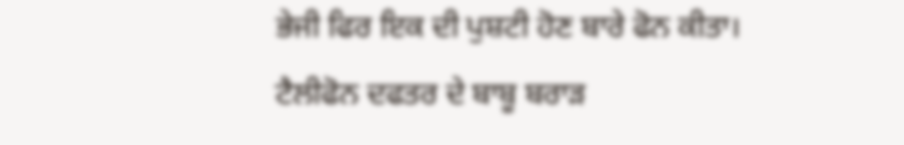ਭੇਜੀ ਫਿਰ ਇਕ ਦੀ ਪੁਸ਼ਟੀ ਹੋਣ ਬਾਰੇ ਫੋਨ ਕੀਤਾ। ਟੈਲੀਫੋਨ ਦਫਤਰ ਦੇ ਬਾਬੂ ਬਰਾੜ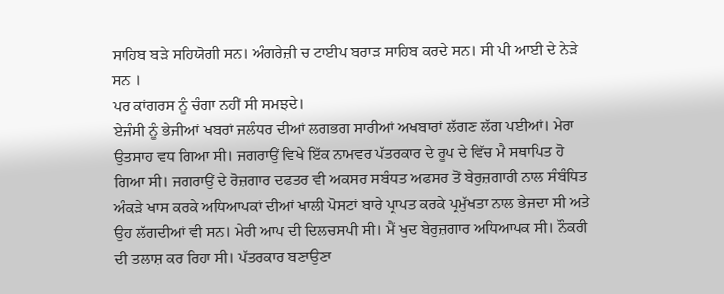ਸਾਹਿਬ ਬੜੇ ਸਹਿਯੋਗੀ ਸਨ। ਅੰਗਰੇਜ਼ੀ ਚ ਟਾਈਪ ਬਰਾੜ ਸਾਹਿਬ ਕਰਦੇ ਸਨ। ਸੀ ਪੀ ਆਈ ਦੇ ਨੇੜੇ ਸਨ ।
ਪਰ ਕਾਂਗਰਸ ਨੂੰ ਚੰਗਾ ਨਹੀਂ ਸੀ ਸਮਝਦੇ।
ਏਜੰਸੀ ਨੂੰ ਭੇਜੀਆਂ ਖਬਰਾਂ ਜਲੰਧਰ ਦੀਆਂ ਲਗਭਗ ਸਾਰੀਆਂ ਅਖਬਾਰਾਂ ਲੱਗਣ ਲੱਗ ਪਈਆਂ। ਮੇਰਾ ਉਤਸਾਹ ਵਧ ਗਿਆ ਸੀ। ਜਗਰਾਉਂ ਵਿਖੇ ਇੱਕ ਨਾਮਵਰ ਪੱਤਰਕਾਰ ਦੇ ਰੂਪ ਦੇ ਵਿੱਚ ਮੈ ਸਥਾਪਿਤ ਹੋ ਗਿਆ ਸੀ। ਜਗਰਾਉਂ ਦੇ ਰੋਜ਼ਗਾਰ ਦਫਤਰ ਵੀ ਅਕਸਰ ਸਬੰਧਤ ਅਫਸਰ ਤੋਂ ਬੇਰੁਜ਼ਗਾਰੀ ਨਾਲ ਸੰਬੰਧਿਤ ਅੰਕੜੇ ਖਾਸ ਕਰਕੇ ਅਧਿਆਪਕਾਂ ਦੀਆਂ ਖਾਲੀ ਪੋਸਟਾਂ ਬਾਰੇ ਪ੍ਰਾਪਤ ਕਰਕੇ ਪ੍ਰਮੁੱਖਤਾ ਨਾਲ ਭੇਜਦਾ ਸੀ ਅਤੇ ਉਹ ਲੱਗਦੀਆਂ ਵੀ ਸਨ। ਮੇਰੀ ਆਪ ਦੀ ਦਿਲਚਸਪੀ ਸੀ। ਮੈਂ ਖੁਦ ਬੇਰੁਜ਼ਗਾਰ ਅਧਿਆਪਕ ਸੀ। ਨੌਕਰੀ ਦੀ ਤਲਾਸ਼ ਕਰ ਰਿਹਾ ਸੀ। ਪੱਤਰਕਾਰ ਬਣਾਉਣਾ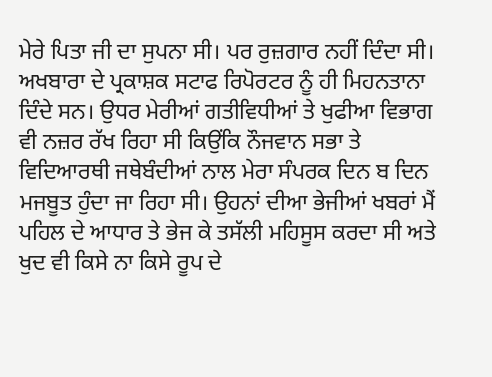ਮੇਰੇ ਪਿਤਾ ਜੀ ਦਾ ਸੁਪਨਾ ਸੀ। ਪਰ ਰੁਜ਼ਗਾਰ ਨਹੀਂ ਦਿੰਦਾ ਸੀ। ਅਖਬਾਰਾ ਦੇ ਪ੍ਰਕਾਸ਼ਕ ਸਟਾਫ ਰਿਪੋਰਟਰ ਨੂੰ ਹੀ ਮਿਹਨਤਾਨਾ ਦਿੰਦੇ ਸਨ। ਉਧਰ ਮੇਰੀਆਂ ਗਤੀਵਿਧੀਆਂ ਤੇ ਖੁਫੀਆ ਵਿਭਾਗ ਵੀ ਨਜ਼ਰ ਰੱਖ ਰਿਹਾ ਸੀ ਕਿਉਂਕਿ ਨੌਜਵਾਨ ਸਭਾ ਤੇ ਵਿਦਿਆਰਥੀ ਜਥੇਬੰਦੀਆਂ ਨਾਲ ਮੇਰਾ ਸੰਪਰਕ ਦਿਨ ਬ ਦਿਨ ਮਜਬੂਤ ਹੁੰਦਾ ਜਾ ਰਿਹਾ ਸੀ। ਉਹਨਾਂ ਦੀਆ ਭੇਜੀਆਂ ਖਬਰਾਂ ਮੈਂ ਪਹਿਲ ਦੇ ਆਧਾਰ ਤੇ ਭੇਜ ਕੇ ਤਸੱਲੀ ਮਹਿਸੂਸ ਕਰਦਾ ਸੀ ਅਤੇ ਖੁਦ ਵੀ ਕਿਸੇ ਨਾ ਕਿਸੇ ਰੂਪ ਦੇ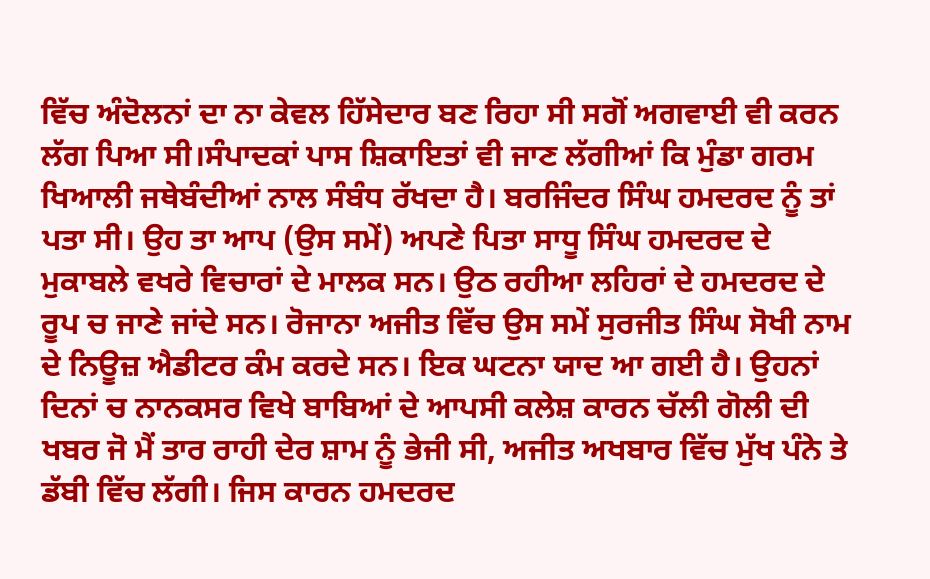ਵਿੱਚ ਅੰਦੋਲਨਾਂ ਦਾ ਨਾ ਕੇਵਲ ਹਿੱਸੇਦਾਰ ਬਣ ਰਿਹਾ ਸੀ ਸਗੋਂ ਅਗਵਾਈ ਵੀ ਕਰਨ ਲੱਗ ਪਿਆ ਸੀ।ਸੰਪਾਦਕਾਂ ਪਾਸ ਸ਼ਿਕਾਇਤਾਂ ਵੀ ਜਾਣ ਲੱਗੀਆਂ ਕਿ ਮੁੰਡਾ ਗਰਮ ਖਿਆਲੀ ਜਥੇਬੰਦੀਆਂ ਨਾਲ ਸੰਬੰਧ ਰੱਖਦਾ ਹੈ। ਬਰਜਿੰਦਰ ਸਿੰਘ ਹਮਦਰਦ ਨੂੰ ਤਾਂ ਪਤਾ ਸੀ। ਉਹ ਤਾ ਆਪ (ਉਸ ਸਮੇਂ) ਅਪਣੇ ਪਿਤਾ ਸਾਧੂ ਸਿੰਘ ਹਮਦਰਦ ਦੇ ਮੁਕਾਬਲੇ ਵਖਰੇ ਵਿਚਾਰਾਂ ਦੇ ਮਾਲਕ ਸਨ। ਉਠ ਰਹੀਆ ਲਹਿਰਾਂ ਦੇ ਹਮਦਰਦ ਦੇ ਰੂਪ ਚ ਜਾਣੇ ਜਾਂਦੇ ਸਨ। ਰੋਜਾਨਾ ਅਜੀਤ ਵਿੱਚ ਉਸ ਸਮੇਂ ਸੁਰਜੀਤ ਸਿੰਘ ਸੋਖੀ ਨਾਮ ਦੇ ਨਿਊਜ਼ ਐਡੀਟਰ ਕੰਮ ਕਰਦੇ ਸਨ। ਇਕ ਘਟਨਾ ਯਾਦ ਆ ਗਈ ਹੈ। ਉਹਨਾਂ ਦਿਨਾਂ ਚ ਨਾਨਕਸਰ ਵਿਖੇ ਬਾਬਿਆਂ ਦੇ ਆਪਸੀ ਕਲੇਸ਼ ਕਾਰਨ ਚੱਲੀ ਗੋਲੀ ਦੀ ਖਬਰ ਜੋ ਮੈਂ ਤਾਰ ਰਾਹੀ ਦੇਰ ਸ਼ਾਮ ਨੂੰ ਭੇਜੀ ਸੀ, ਅਜੀਤ ਅਖਬਾਰ ਵਿੱਚ ਮੁੱਖ ਪੰਨੇ ਤੇ ਡੱਬੀ ਵਿੱਚ ਲੱਗੀ। ਜਿਸ ਕਾਰਨ ਹਮਦਰਦ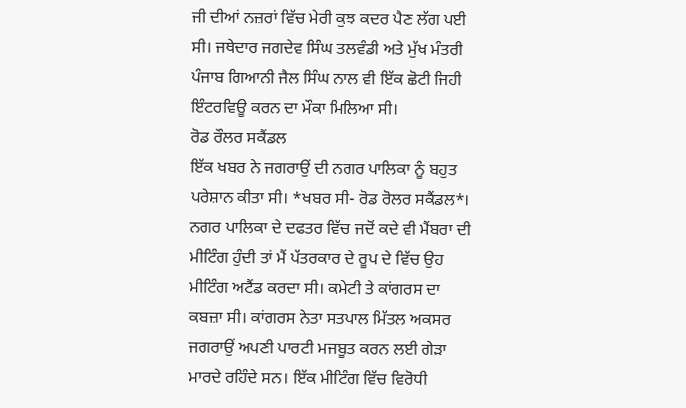ਜੀ ਦੀਆਂ ਨਜ਼ਰਾਂ ਵਿੱਚ ਮੇਰੀ ਕੁਝ ਕਦਰ ਪੈਣ ਲੱਗ ਪਈ ਸੀ। ਜਥੇਦਾਰ ਜਗਦੇਵ ਸਿੰਘ ਤਲਵੰਡੀ ਅਤੇ ਮੁੱਖ ਮੰਤਰੀ ਪੰਜਾਬ ਗਿਆਨੀ ਜੈਲ ਸਿੰਘ ਨਾਲ ਵੀ ਇੱਕ ਛੋਟੀ ਜਿਹੀ ਇੰਟਰਵਿਊ ਕਰਨ ਦਾ ਮੌਕਾ ਮਿਲਿਆ ਸੀ।
ਰੋਡ ਰੌਲਰ ਸਕੈਂਡਲ
ਇੱਕ ਖਬਰ ਨੇ ਜਗਰਾਉਂ ਦੀ ਨਗਰ ਪਾਲਿਕਾ ਨੂੰ ਬਹੁਤ ਪਰੇਸ਼ਾਨ ਕੀਤਾ ਸੀ। *ਖਬਰ ਸੀ- ਰੋਡ ਰੋਲਰ ਸਕੈਂਡਲ*। ਨਗਰ ਪਾਲਿਕਾ ਦੇ ਦਫਤਰ ਵਿੱਚ ਜਦੋਂ ਕਦੇ ਵੀ ਮੈਂਬਰਾ ਦੀ ਮੀਟਿੰਗ ਹੁੰਦੀ ਤਾਂ ਮੈਂ ਪੱਤਰਕਾਰ ਦੇ ਰੂਪ ਦੇ ਵਿੱਚ ਉਹ ਮੀਟਿੰਗ ਅਟੈਂਡ ਕਰਦਾ ਸੀ। ਕਮੇਟੀ ਤੇ ਕਾਂਗਰਸ ਦਾ ਕਬਜ਼ਾ ਸੀ। ਕਾਂਗਰਸ ਨੇਤਾ ਸਤਪਾਲ ਮਿੱਤਲ ਅਕਸਰ ਜਗਰਾਉਂ ਅਪਣੀ ਪਾਰਟੀ ਮਜਬੂਤ ਕਰਨ ਲਈ ਗੇੜਾ ਮਾਰਦੇ ਰਹਿੰਦੇ ਸਨ। ਇੱਕ ਮੀਟਿੰਗ ਵਿੱਚ ਵਿਰੋਧੀ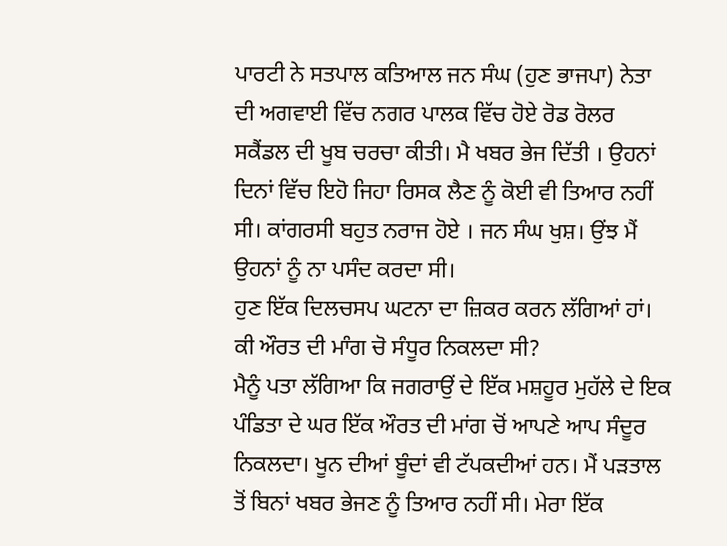ਪਾਰਟੀ ਨੇ ਸਤਪਾਲ ਕਤਿਆਲ ਜਨ ਸੰਘ (ਹੁਣ ਭਾਜਪਾ) ਨੇਤਾ ਦੀ ਅਗਵਾਈ ਵਿੱਚ ਨਗਰ ਪਾਲਕ ਵਿੱਚ ਹੋਏ ਰੋਡ ਰੋਲਰ ਸਕੈਂਡਲ ਦੀ ਖੂਬ ਚਰਚਾ ਕੀਤੀ। ਮੈ ਖਬਰ ਭੇਜ ਦਿੱਤੀ । ਉਹਨਾਂ ਦਿਨਾਂ ਵਿੱਚ ਇਹੋ ਜਿਹਾ ਰਿਸਕ ਲੈਣ ਨੂੰ ਕੋਈ ਵੀ ਤਿਆਰ ਨਹੀਂ ਸੀ। ਕਾਂਗਰਸੀ ਬਹੁਤ ਨਰਾਜ ਹੋਏ । ਜਨ ਸੰਘ ਖੁਸ਼। ਉਂਝ ਮੈਂ ਉਹਨਾਂ ਨੂੰ ਨਾ ਪਸੰਦ ਕਰਦਾ ਸੀ।
ਹੁਣ ਇੱਕ ਦਿਲਚਸਪ ਘਟਨਾ ਦਾ ਜ਼ਿਕਰ ਕਰਨ ਲੱਗਿਆਂ ਹਾਂ।
ਕੀ ਔਰਤ ਦੀ ਮਾੰਗ ਚੋ ਸੰਧੂਰ ਨਿਕਲਦਾ ਸੀ?
ਮੈਨੂੰ ਪਤਾ ਲੱਗਿਆ ਕਿ ਜਗਰਾਉਂ ਦੇ ਇੱਕ ਮਸ਼ਹੂਰ ਮੁਹੱਲੇ ਦੇ ਇਕ ਪੰਡਿਤਾ ਦੇ ਘਰ ਇੱਕ ਔਰਤ ਦੀ ਮਾਂਗ ਚੋਂ ਆਪਣੇ ਆਪ ਸੰਦੂਰ ਨਿਕਲਦਾ। ਖੂਨ ਦੀਆਂ ਬੂੰਦਾਂ ਵੀ ਟੱਪਕਦੀਆਂ ਹਨ। ਮੈਂ ਪੜਤਾਲ ਤੋਂ ਬਿਨਾਂ ਖਬਰ ਭੇਜਣ ਨੂੰ ਤਿਆਰ ਨਹੀਂ ਸੀ। ਮੇਰਾ ਇੱਕ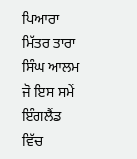ਪਿਆਰਾ ਮਿੱਤਰ ਤਾਰਾ ਸਿੰਘ ਆਲਮ ਜੋ ਇਸ ਸਮੇਂ ਇੰਗਲੈਂਡ ਵਿੱਚ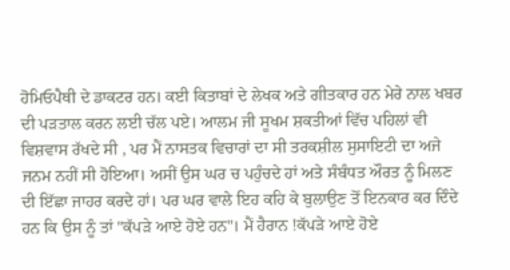ਹੋਮਿਓਪੈਥੀ ਦੇ ਡਾਕਟਰ ਹਨ। ਕਈ ਕਿਤਾਬਾਂ ਦੇ ਲੇਖਕ ਅਤੇ ਗੀਤਕਾਰ ਹਨ ਮੇਰੇ ਨਾਲ ਖਬਰ ਦੀ ਪੜਤਾਲ ਕਰਨ ਲਈ ਚੱਲ ਪਏ। ਆਲਮ ਜੀ ਸੂਖਮ ਸ਼ਕਤੀਆਂ ਵਿੱਚ ਪਹਿਲਾਂ ਵੀ ਵਿਸ਼ਵਾਸ ਰੱਖਦੇ ਸੀ , ਪਰ ਮੈਂ ਨਾਸਤਕ ਵਿਚਾਰਾਂ ਦਾ ਸੀ ਤਰਕਸ਼ੀਲ ਸੁਸਾਇਟੀ ਦਾ ਅਜੇ ਜਨਮ ਨਹੀਂ ਸੀ ਹੋਇਆ। ਅਸੀਂ ਉਸ ਘਰ ਚ ਪਹੁੰਚਦੇ ਹਾਂ ਅਤੇ ਸੰਬੰਧਤ ਔਰਤ ਨੂੰ ਮਿਲਣ ਦੀ ਇੱਛਾ ਜਾਹਰ ਕਰਦੇ ਹਾਂ। ਪਰ ਘਰ ਵਾਲੇ ਇਹ ਕਹਿ ਕੇ ਬੁਲਾਉਣ ਤੋਂ ਇਨਕਾਰ ਕਰ ਦਿੰਦੇ ਹਨ ਕਿ ਉਸ ਨੂੰ ਤਾਂ "ਕੱਪੜੇ ਆਏ ਹੋਏ ਹਨ"। ਮੈਂ ਹੈਰਾਨ !ਕੱਪੜੇ ਆਏ ਹੋਏ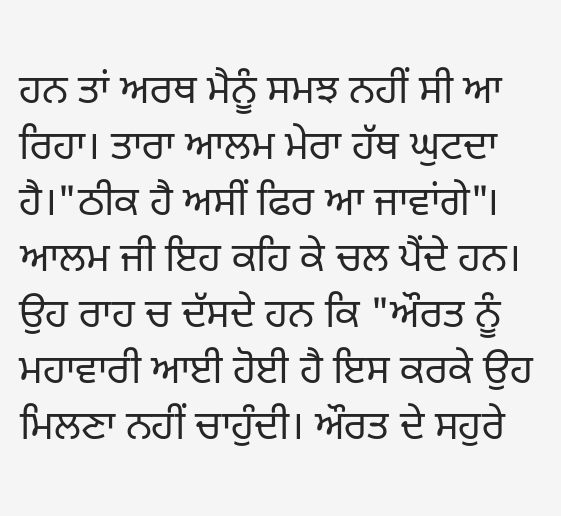ਹਨ ਤਾਂ ਅਰਥ ਮੈਨੂੰ ਸਮਝ ਨਹੀਂ ਸੀ ਆ ਰਿਹਾ। ਤਾਰਾ ਆਲਮ ਮੇਰਾ ਹੱਥ ਘੁਟਦਾ ਹੈ।"ਠੀਕ ਹੈ ਅਸੀਂ ਫਿਰ ਆ ਜਾਵਾਂਗੇ"। ਆਲਮ ਜੀ ਇਹ ਕਹਿ ਕੇ ਚਲ ਪੈਂਦੇ ਹਨ। ਉਹ ਰਾਹ ਚ ਦੱਸਦੇ ਹਨ ਕਿ "ਔਰਤ ਨੂੰ ਮਹਾਵਾਰੀ ਆਈ ਹੋਈ ਹੈ ਇਸ ਕਰਕੇ ਉਹ ਮਿਲਣਾ ਨਹੀਂ ਚਾਹੁੰਦੀ। ਔਰਤ ਦੇ ਸਹੁਰੇ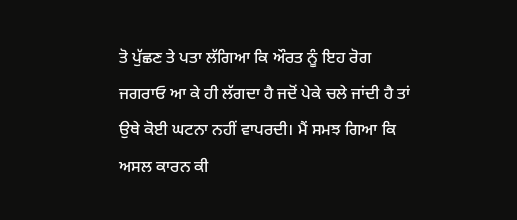ਤੋ ਪੁੱਛਣ ਤੇ ਪਤਾ ਲੱਗਿਆ ਕਿ ਔਰਤ ਨੂੰ ਇਹ ਰੋਗ ਜਗਰਾਓ ਆ ਕੇ ਹੀ ਲੱਗਦਾ ਹੈ ਜਦੋਂ ਪੇਕੇ ਚਲੇ ਜਾਂਦੀ ਹੈ ਤਾਂ ਉਥੇ ਕੋਈ ਘਟਨਾ ਨਹੀਂ ਵਾਪਰਦੀ। ਮੈਂ ਸਮਝ ਗਿਆ ਕਿ ਅਸਲ ਕਾਰਨ ਕੀ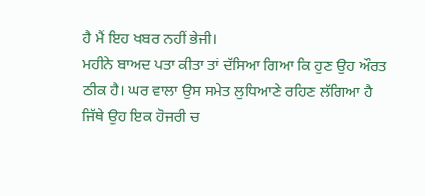ਹੈ ਮੈਂ ਇਹ ਖਬਰ ਨਹੀਂ ਭੇਜੀ।
ਮਹੀਨੇ ਬਾਅਦ ਪਤਾ ਕੀਤਾ ਤਾਂ ਦੱਸਿਆ ਗਿਆ ਕਿ ਹੁਣ ਉਹ ਔਰਤ ਠੀਕ ਹੈ। ਘਰ ਵਾਲਾ ਉਸ ਸਮੇਤ ਲੁਧਿਆਣੇ ਰਹਿਣ ਲੱਗਿਆ ਹੈ ਜਿੱਥੇ ਉਹ ਇਕ ਹੋਜਰੀ ਚ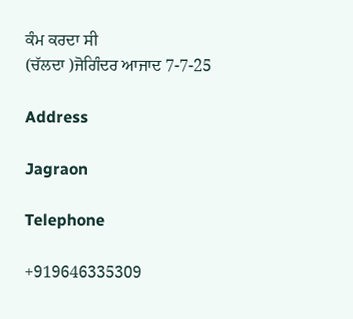ਕੰਮ ਕਰਦਾ ਸੀ
(ਚੱਲਦਾ )ਜੋਗਿੰਦਰ ਆਜਾਦ 7-7-25

Address

Jagraon

Telephone

+919646335309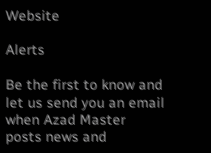Website

Alerts

Be the first to know and let us send you an email when Azad Master posts news and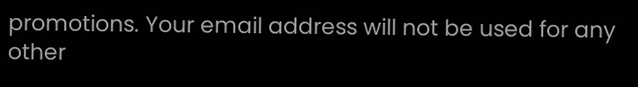promotions. Your email address will not be used for any other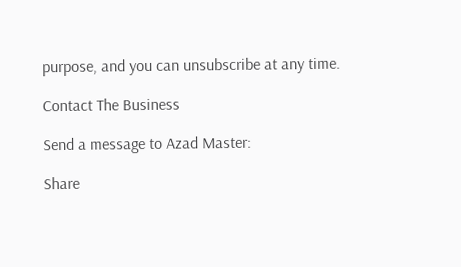purpose, and you can unsubscribe at any time.

Contact The Business

Send a message to Azad Master:

Share